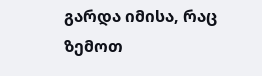გარდა იმისა, რაც ზემოთ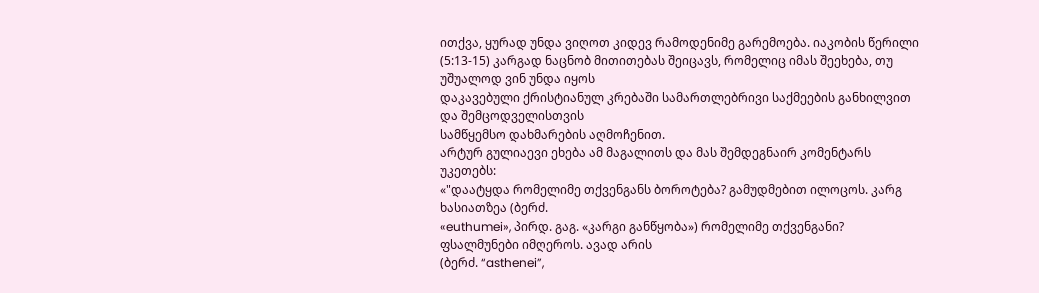ითქვა, ყურად უნდა ვიღოთ კიდევ რამოდენიმე გარემოება. იაკობის წერილი
(5:13-15) კარგად ნაცნობ მითითებას შეიცავს, რომელიც იმას შეეხება, თუ უშუალოდ ვინ უნდა იყოს
დაკავებული ქრისტიანულ კრებაში სამართლებრივი საქმეების განხილვით და შემცოდველისთვის
სამწყემსო დახმარების აღმოჩენით.
არტურ გულიაევი ეხება ამ მაგალითს და მას შემდეგნაირ კომენტარს უკეთებს:
«"დაატყდა რომელიმე თქვენგანს ბოროტება? გამუდმებით ილოცოს. კარგ ხასიათზეა (ბერძ.
«euthumei», პირდ. გაგ. «კარგი განწყობა») რომელიმე თქვენგანი? ფსალმუნები იმღეროს. ავად არის
(ბერძ. “asthenei”,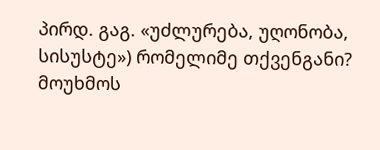პირდ. გაგ. «უძლურება, უღონობა, სისუსტე») რომელიმე თქვენგანი? მოუხმოს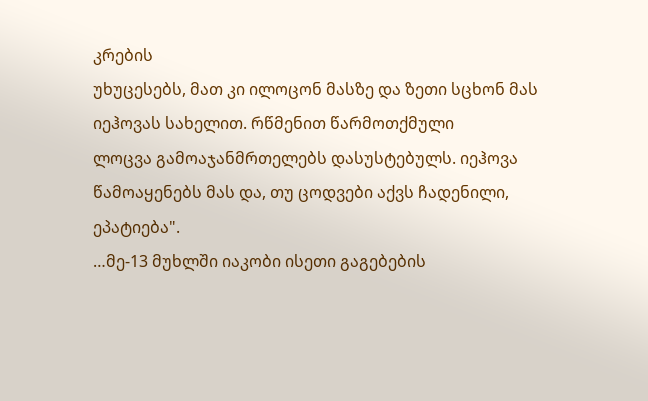კრების
უხუცესებს, მათ კი ილოცონ მასზე და ზეთი სცხონ მას იეჰოვას სახელით. რწმენით წარმოთქმული
ლოცვა გამოაჯანმრთელებს დასუსტებულს. იეჰოვა წამოაყენებს მას და, თუ ცოდვები აქვს ჩადენილი,
ეპატიება".
…მე-13 მუხლში იაკობი ისეთი გაგებების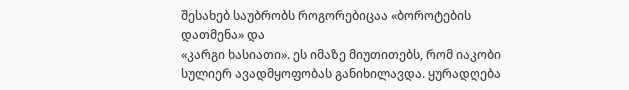შესახებ საუბრობს როგორებიცაა «ბოროტების დათმენა» და
«კარგი ხასიათი». ეს იმაზე მიუთითებს, რომ იაკობი სულიერ ავადმყოფობას განიხილავდა. ყურადღება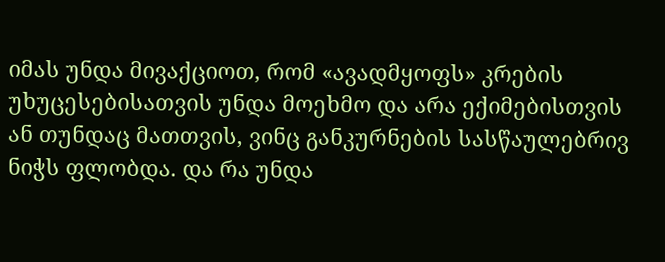იმას უნდა მივაქციოთ, რომ «ავადმყოფს» კრების უხუცესებისათვის უნდა მოეხმო და არა ექიმებისთვის
ან თუნდაც მათთვის, ვინც განკურნების სასწაულებრივ ნიჭს ფლობდა. და რა უნდა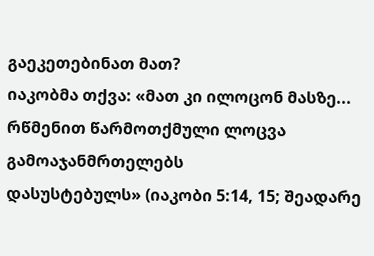გაეკეთებინათ მათ?
იაკობმა თქვა: «მათ კი ილოცონ მასზე... რწმენით წარმოთქმული ლოცვა გამოაჯანმრთელებს
დასუსტებულს» (იაკობი 5:14, 15; შეადარე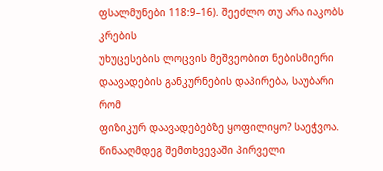ფსალმუნები 118:9–16). შეეძლო თუ არა იაკობს კრების
უხუცესების ლოცვის მეშვეობით ნებისმიერი დაავადების განკურნების დაპირება, საუბარი რომ
ფიზიკურ დაავადებებზე ყოფილიყო? საეჭვოა. წინააღმდეგ შემთხვევაში პირველი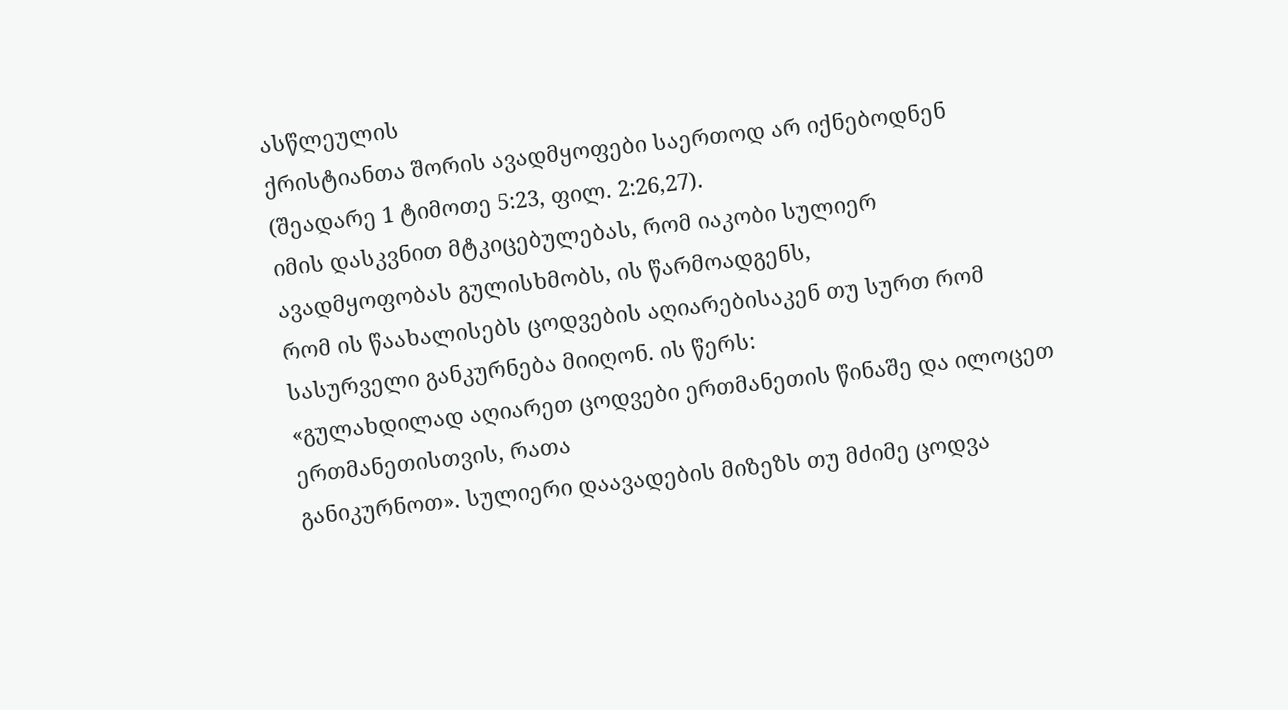ასწლეულის
ქრისტიანთა შორის ავადმყოფები საერთოდ არ იქნებოდნენ (შეადარე 1 ტიმოთე 5:23, ფილ. 2:26,27).
იმის დასკვნით მტკიცებულებას, რომ იაკობი სულიერ ავადმყოფობას გულისხმობს, ის წარმოადგენს,
რომ ის წაახალისებს ცოდვების აღიარებისაკენ თუ სურთ რომ სასურველი განკურნება მიიღონ. ის წერს:
«გულახდილად აღიარეთ ცოდვები ერთმანეთის წინაშე და ილოცეთ ერთმანეთისთვის, რათა
განიკურნოთ». სულიერი დაავადების მიზეზს თუ მძიმე ცოდვა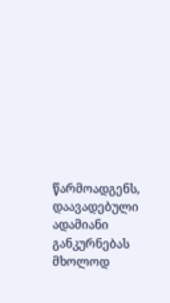წარმოადგენს, დაავადებული ადამიანი
განკურნებას მხოლოდ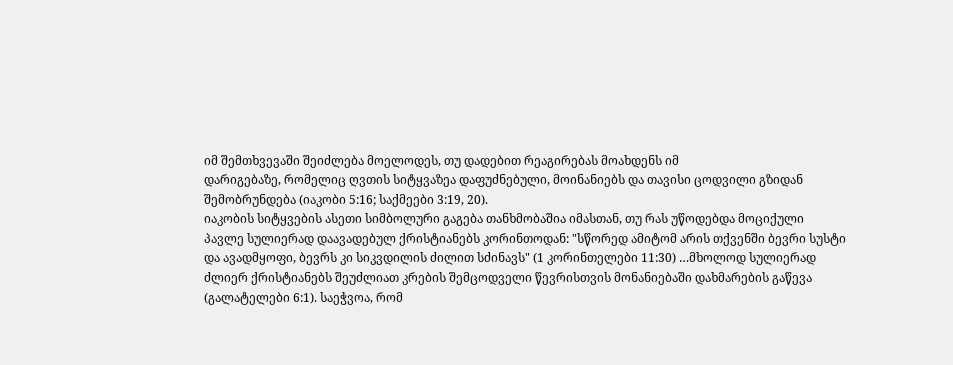იმ შემთხვევაში შეიძლება მოელოდეს, თუ დადებით რეაგირებას მოახდენს იმ
დარიგებაზე, რომელიც ღვთის სიტყვაზეა დაფუძნებული, მოინანიებს და თავისი ცოდვილი გზიდან
შემობრუნდება (იაკობი 5:16; საქმეები 3:19, 20).
იაკობის სიტყვების ასეთი სიმბოლური გაგება თანხმობაშია იმასთან, თუ რას უწოდებდა მოციქული
პავლე სულიერად დაავადებულ ქრისტიანებს კორინთოდან: "სწორედ ამიტომ არის თქვენში ბევრი სუსტი
და ავადმყოფი, ბევრს კი სიკვდილის ძილით სძინავს" (1 კორინთელები 11:30) …მხოლოდ სულიერად
ძლიერ ქრისტიანებს შეუძლიათ კრების შემცოდველი წევრისთვის მონანიებაში დახმარების გაწევა
(გალატელები 6:1). საეჭვოა, რომ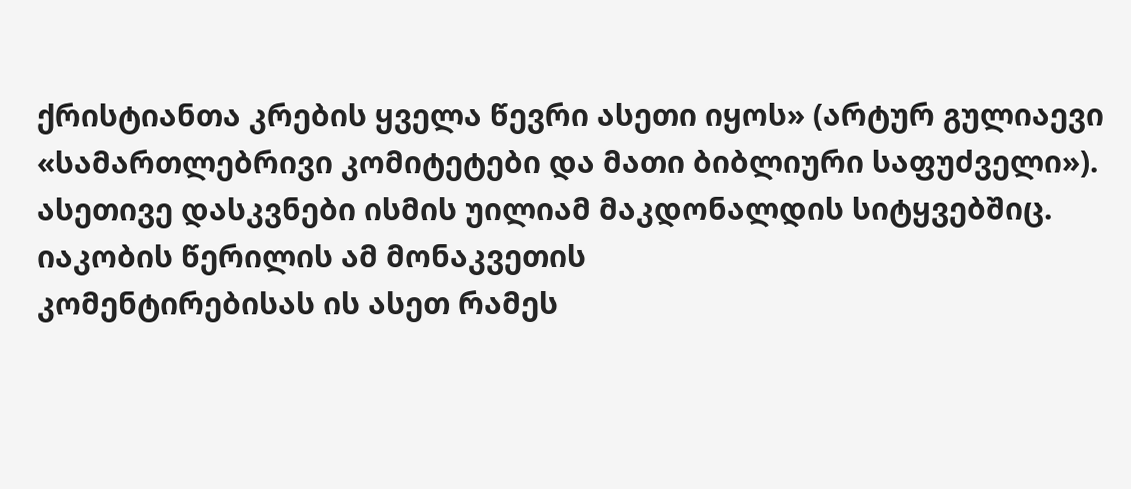ქრისტიანთა კრების ყველა წევრი ასეთი იყოს» (არტურ გულიაევი
«სამართლებრივი კომიტეტები და მათი ბიბლიური საფუძველი»).
ასეთივე დასკვნები ისმის უილიამ მაკდონალდის სიტყვებშიც. იაკობის წერილის ამ მონაკვეთის
კომენტირებისას ის ასეთ რამეს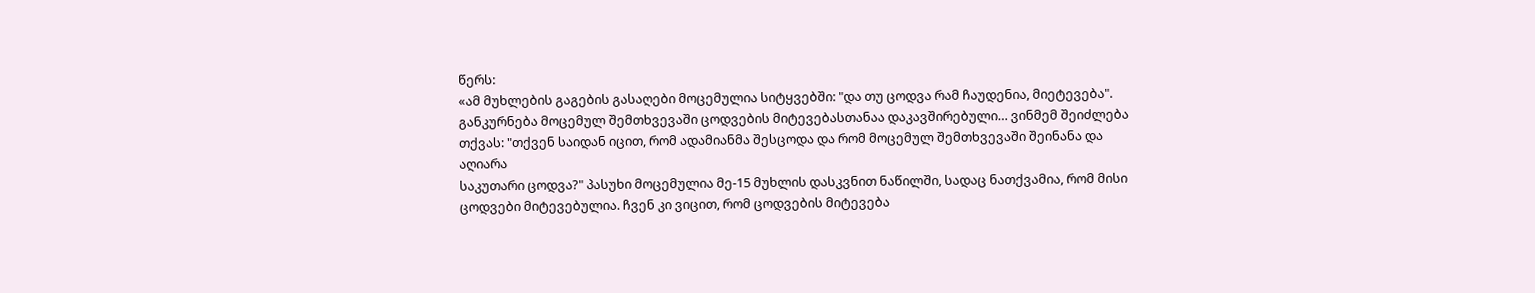წერს:
«ამ მუხლების გაგების გასაღები მოცემულია სიტყვებში: "და თუ ცოდვა რამ ჩაუდენია, მიეტევება".
განკურნება მოცემულ შემთხვევაში ცოდვების მიტევებასთანაა დაკავშირებული… ვინმემ შეიძლება
თქვას: "თქვენ საიდან იცით, რომ ადამიანმა შესცოდა და რომ მოცემულ შემთხვევაში შეინანა და აღიარა
საკუთარი ცოდვა?" პასუხი მოცემულია მე-15 მუხლის დასკვნით ნაწილში, სადაც ნათქვამია, რომ მისი
ცოდვები მიტევებულია. ჩვენ კი ვიცით, რომ ცოდვების მიტევება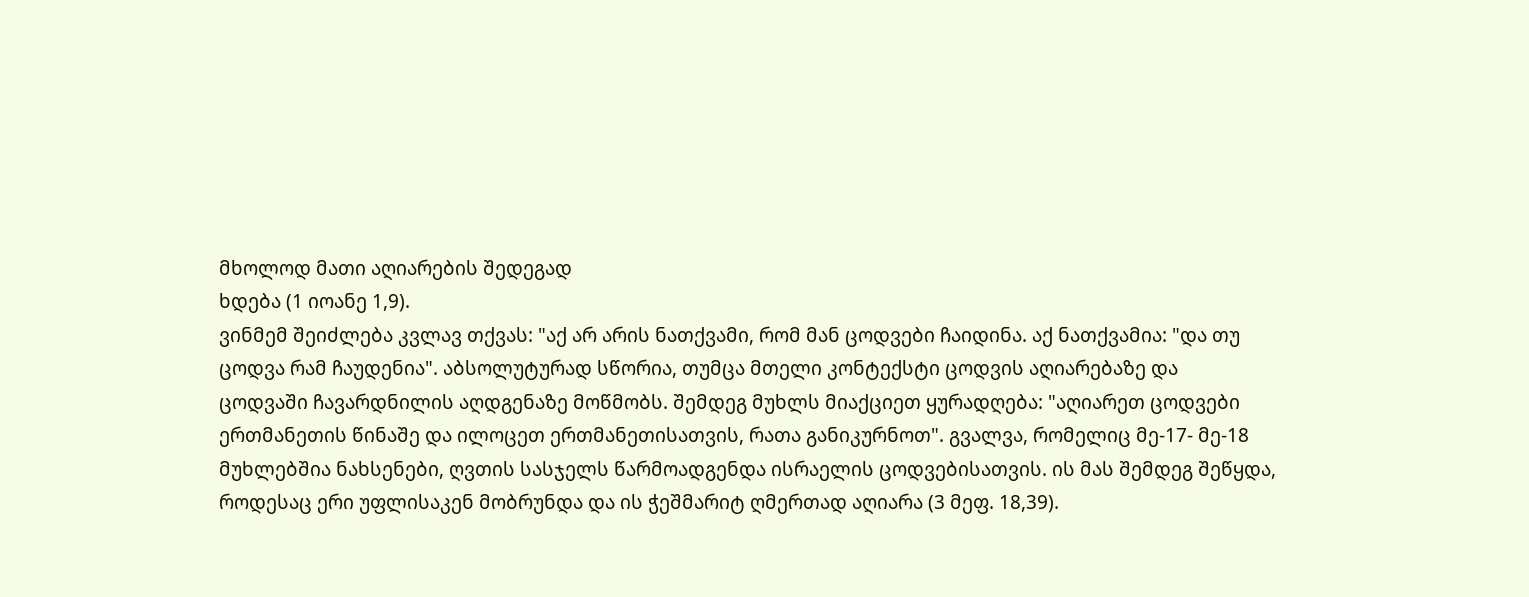მხოლოდ მათი აღიარების შედეგად
ხდება (1 იოანე 1,9).
ვინმემ შეიძლება კვლავ თქვას: "აქ არ არის ნათქვამი, რომ მან ცოდვები ჩაიდინა. აქ ნათქვამია: "და თუ
ცოდვა რამ ჩაუდენია". აბსოლუტურად სწორია, თუმცა მთელი კონტექსტი ცოდვის აღიარებაზე და
ცოდვაში ჩავარდნილის აღდგენაზე მოწმობს. შემდეგ მუხლს მიაქციეთ ყურადღება: "აღიარეთ ცოდვები
ერთმანეთის წინაშე და ილოცეთ ერთმანეთისათვის, რათა განიკურნოთ". გვალვა, რომელიც მე-17- მე-18
მუხლებშია ნახსენები, ღვთის სასჯელს წარმოადგენდა ისრაელის ცოდვებისათვის. ის მას შემდეგ შეწყდა,
როდესაც ერი უფლისაკენ მობრუნდა და ის ჭეშმარიტ ღმერთად აღიარა (3 მეფ. 18,39).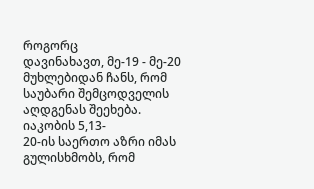როგორც
დავინახავთ, მე-19 - მე-20 მუხლებიდან ჩანს, რომ საუბარი შემცოდველის აღდგენას შეეხება.
იაკობის 5,13-
20-ის საერთო აზრი იმას გულისხმობს, რომ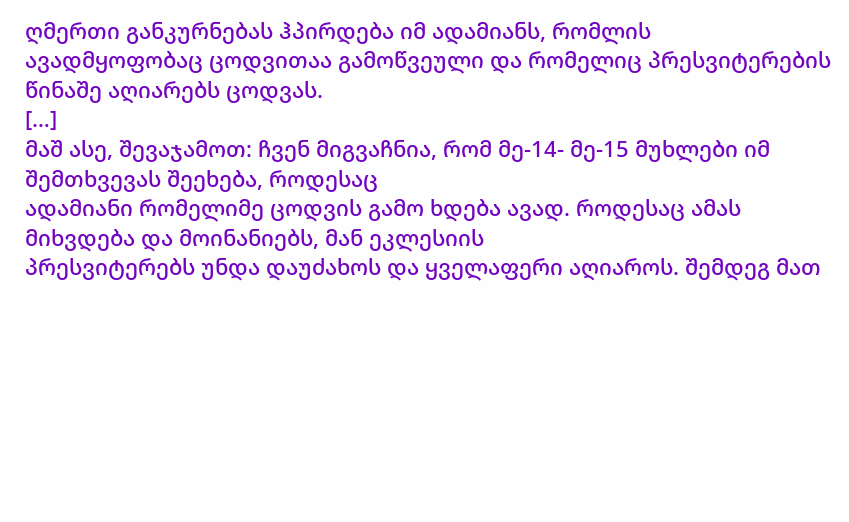ღმერთი განკურნებას ჰპირდება იმ ადამიანს, რომლის
ავადმყოფობაც ცოდვითაა გამოწვეული და რომელიც პრესვიტერების წინაშე აღიარებს ცოდვას.
[…]
მაშ ასე, შევაჯამოთ: ჩვენ მიგვაჩნია, რომ მე-14- მე-15 მუხლები იმ შემთხვევას შეეხება, როდესაც
ადამიანი რომელიმე ცოდვის გამო ხდება ავად. როდესაც ამას მიხვდება და მოინანიებს, მან ეკლესიის
პრესვიტერებს უნდა დაუძახოს და ყველაფერი აღიაროს. შემდეგ მათ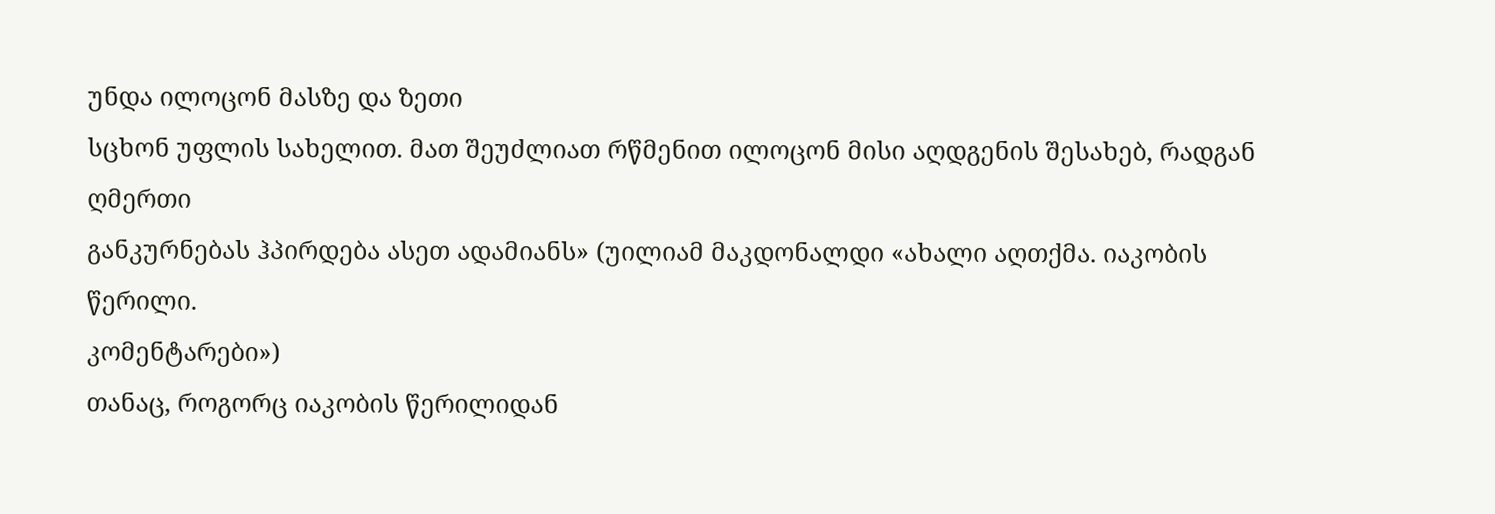უნდა ილოცონ მასზე და ზეთი
სცხონ უფლის სახელით. მათ შეუძლიათ რწმენით ილოცონ მისი აღდგენის შესახებ, რადგან ღმერთი
განკურნებას ჰპირდება ასეთ ადამიანს» (უილიამ მაკდონალდი «ახალი აღთქმა. იაკობის წერილი.
კომენტარები»)
თანაც, როგორც იაკობის წერილიდან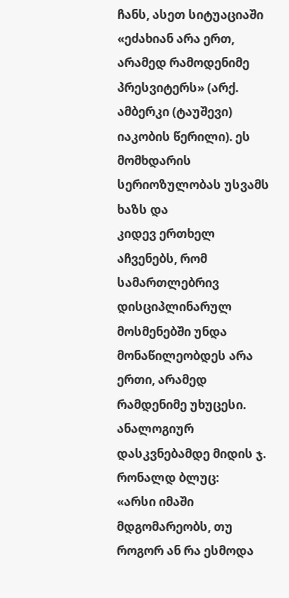ჩანს, ასეთ სიტუაციაში «ეძახიან არა ერთ, არამედ რამოდენიმე
პრესვიტერს» (არქ. ამბერკი (ტაუშევი) იაკობის წერილი). ეს მომხდარის სერიოზულობას უსვამს ხაზს და
კიდევ ერთხელ აჩვენებს, რომ სამართლებრივ დისციპლინარულ მოსმენებში უნდა მონაწილეობდეს არა
ერთი, არამედ რამდენიმე უხუცესი.
ანალოგიურ დასკვნებამდე მიდის ჯ. რონალდ ბლუც:
«არსი იმაში მდგომარეობს, თუ როგორ ან რა ესმოდა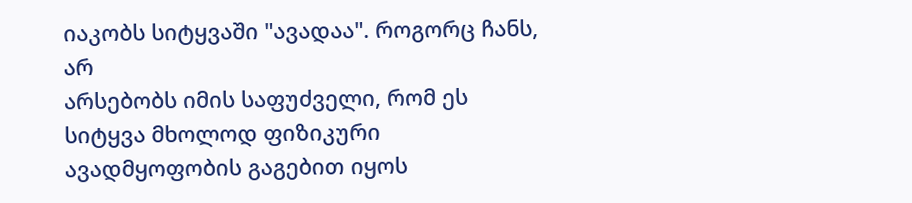იაკობს სიტყვაში "ავადაა". როგორც ჩანს, არ
არსებობს იმის საფუძველი, რომ ეს სიტყვა მხოლოდ ფიზიკური ავადმყოფობის გაგებით იყოს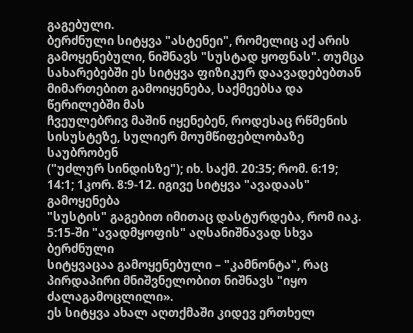გაგებული.
ბერძნული სიტყვა "ასტენეი", რომელიც აქ არის გამოყენებული, ნიშნავს "სუსტად ყოფნას". თუმცა
სახარებებში ეს სიტყვა ფიზიკურ დაავადებებთან მიმართებით გამოიყენება, საქმეებსა და წერილებში მას
ჩვეულებრივ მაშინ იყენებენ, როდესაც რწმენის სისუსტეზე, სულიერ მოუმწიფებლობაზე საუბრობენ
("უძლურ სინდისზე"); იხ. საქმ. 20:35; რომ. 6:19; 14:1; 1კორ. 8:9-12. იგივე სიტყვა "ავადაას" გამოყენება
"სუსტის" გაგებით იმითაც დასტურდება, რომ იაკ. 5:15-ში "ავადმყოფის" აღსანიშნავად სხვა ბერძნული
სიტყვაცაა გამოყენებული – "კამნონტა", რაც პირდაპირი მნიშვნელობით ნიშნავს "იყო ძალაგამოცლილი».
ეს სიტყვა ახალ აღთქმაში კიდევ ერთხელ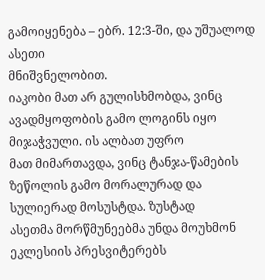გამოიყენება – ებრ. 12:3-ში, და უშუალოდ ასეთი
მნიშვნელობით.
იაკობი მათ არ გულისხმობდა, ვინც ავადმყოფობის გამო ლოგინს იყო მიჯაჭვული. ის ალბათ უფრო
მათ მიმართავდა, ვინც ტანჯა-წამების ზეწოლის გამო მორალურად და სულიერად მოსუსტდა. ზუსტად
ასეთმა მორწმუნეებმა უნდა მოუხმონ ეკლესიის პრესვიტერებს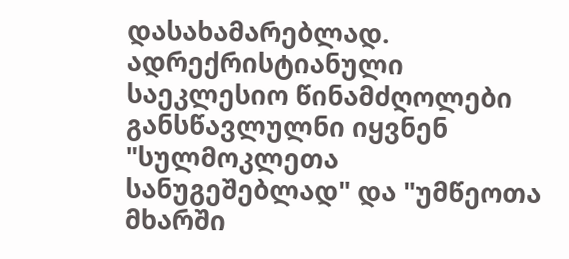დასახამარებლად. ადრექრისტიანული
საეკლესიო წინამძღოლები განსწავლულნი იყვნენ "სულმოკლეთა სანუგეშებლად" და "უმწეოთა მხარში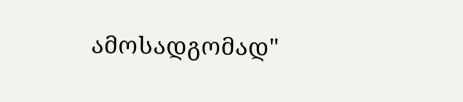ამოსადგომად"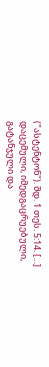("ასტენტონ"). შდ. 1 თეს. 5:14. […]
დაცემული, იმედგაცრუებული, გატანჯული და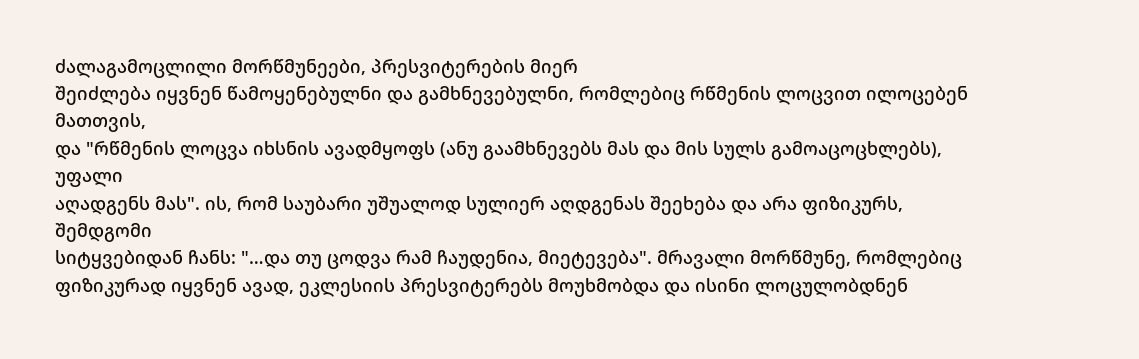ძალაგამოცლილი მორწმუნეები, პრესვიტერების მიერ
შეიძლება იყვნენ წამოყენებულნი და გამხნევებულნი, რომლებიც რწმენის ლოცვით ილოცებენ მათთვის,
და "რწმენის ლოცვა იხსნის ავადმყოფს (ანუ გაამხნევებს მას და მის სულს გამოაცოცხლებს), უფალი
აღადგენს მას". ის, რომ საუბარი უშუალოდ სულიერ აღდგენას შეეხება და არა ფიზიკურს, შემდგომი
სიტყვებიდან ჩანს: "…და თუ ცოდვა რამ ჩაუდენია, მიეტევება". მრავალი მორწმუნე, რომლებიც
ფიზიკურად იყვნენ ავად, ეკლესიის პრესვიტერებს მოუხმობდა და ისინი ლოცულობდნენ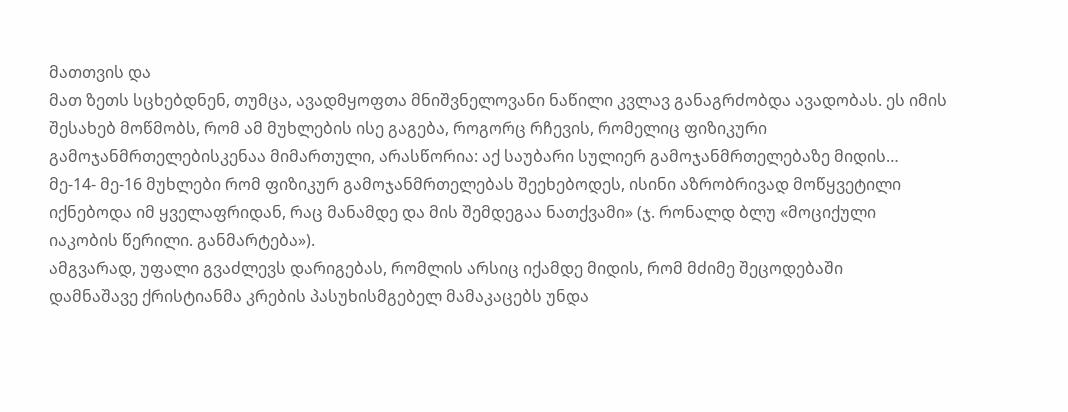მათთვის და
მათ ზეთს სცხებდნენ, თუმცა, ავადმყოფთა მნიშვნელოვანი ნაწილი კვლავ განაგრძობდა ავადობას. ეს იმის
შესახებ მოწმობს, რომ ამ მუხლების ისე გაგება, როგორც რჩევის, რომელიც ფიზიკური
გამოჯანმრთელებისკენაა მიმართული, არასწორია: აქ საუბარი სულიერ გამოჯანმრთელებაზე მიდის…
მე-14- მე-16 მუხლები რომ ფიზიკურ გამოჯანმრთელებას შეეხებოდეს, ისინი აზრობრივად მოწყვეტილი
იქნებოდა იმ ყველაფრიდან, რაც მანამდე და მის შემდეგაა ნათქვამი» (ჯ. რონალდ ბლუ «მოციქული
იაკობის წერილი. განმარტება»).
ამგვარად, უფალი გვაძლევს დარიგებას, რომლის არსიც იქამდე მიდის, რომ მძიმე შეცოდებაში
დამნაშავე ქრისტიანმა კრების პასუხისმგებელ მამაკაცებს უნდა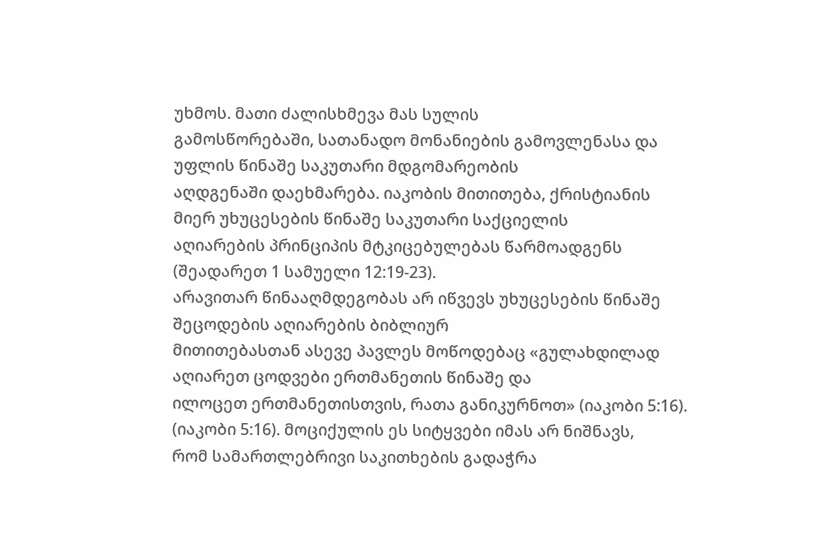უხმოს. მათი ძალისხმევა მას სულის
გამოსწორებაში, სათანადო მონანიების გამოვლენასა და უფლის წინაშე საკუთარი მდგომარეობის
აღდგენაში დაეხმარება. იაკობის მითითება, ქრისტიანის მიერ უხუცესების წინაშე საკუთარი საქციელის
აღიარების პრინციპის მტკიცებულებას წარმოადგენს (შეადარეთ 1 სამუელი 12:19-23).
არავითარ წინააღმდეგობას არ იწვევს უხუცესების წინაშე შეცოდების აღიარების ბიბლიურ
მითითებასთან ასევე პავლეს მოწოდებაც «გულახდილად აღიარეთ ცოდვები ერთმანეთის წინაშე და
ილოცეთ ერთმანეთისთვის, რათა განიკურნოთ» (იაკობი 5:16).
(იაკობი 5:16). მოციქულის ეს სიტყვები იმას არ ნიშნავს,
რომ სამართლებრივი საკითხების გადაჭრა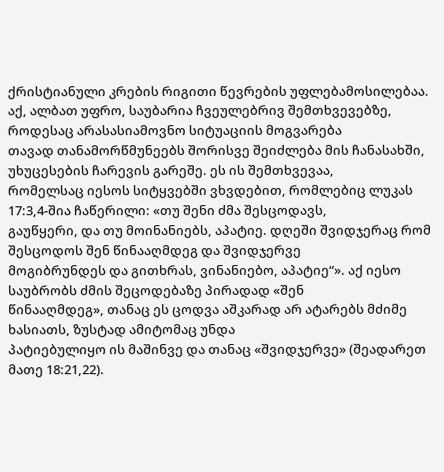ქრისტიანული კრების რიგითი წევრების უფლებამოსილებაა.
აქ, ალბათ უფრო, საუბარია ჩვეულებრივ შემთხვევებზე, როდესაც არასასიამოვნო სიტუაციის მოგვარება
თავად თანამორწმუნეებს შორისვე შეიძლება მის ჩანასახში, უხუცესების ჩარევის გარეშე. ეს ის შემთხვევაა,
რომელსაც იესოს სიტყვებში ვხვდებით, რომლებიც ლუკას 17:3,4-შია ჩაწერილი: «თუ შენი ძმა შესცოდავს,
გაუწყერი, და თუ მოინანიებს, აპატიე. დღეში შვიდჯერაც რომ შესცოდოს შენ წინააღმდეგ და შვიდჯერვე
მოგიბრუნდეს და გითხრას, ვინანიებო, აპატიე“». აქ იესო საუბრობს ძმის შეცოდებაზე პირადად «შენ
წინააღმდეგ», თანაც ეს ცოდვა აშკარად არ ატარებს მძიმე ხასიათს, ზუსტად ამიტომაც უნდა
პატიებულიყო ის მაშინვე და თანაც «შვიდჯერვე» (შეადარეთ მათე 18:21,22).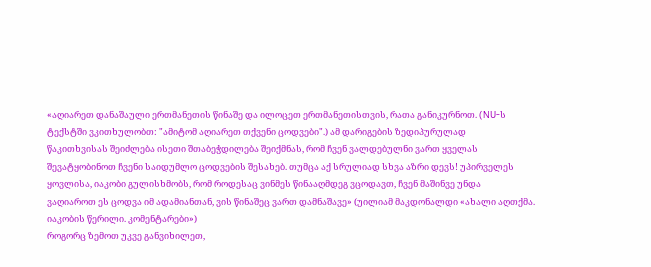«აღიარეთ დანაშაული ერთმანეთის წინაშე და ილოცეთ ერთმანეთისთვის, რათა განიკურნოთ. (NU-ს
ტექსტში ვკითხულობთ: "ამიტომ აღიარეთ თქვენი ცოდვები".) ამ დარიგების ზედიპურულად
წაკითხვისას შეიძლება ისეთი შთაბეჭდილება შეიქმნას, რომ ჩვენ ვალდებულნი ვართ ყველას
შევატყობინოთ ჩვენი საიდუმლო ცოდვების შესახებ. თუმცა აქ სრულიად სხვა აზრი დევს! უპირველეს
ყოვლისა, იაკობი გულისხმობს, რომ როდესაც ვინმეს წინააღმდეგ ვცოდავთ, ჩვენ მაშინვე უნდა
ვაღიაროთ ეს ცოდვა იმ ადამიანთან, ვის წინაშეც ვართ დამნაშავე» (უილიამ მაკდონალდი «ახალი აღთქმა.
იაკობის წერილი. კომენტარები»)
როგორც ზემოთ უკვე განვიხილეთ,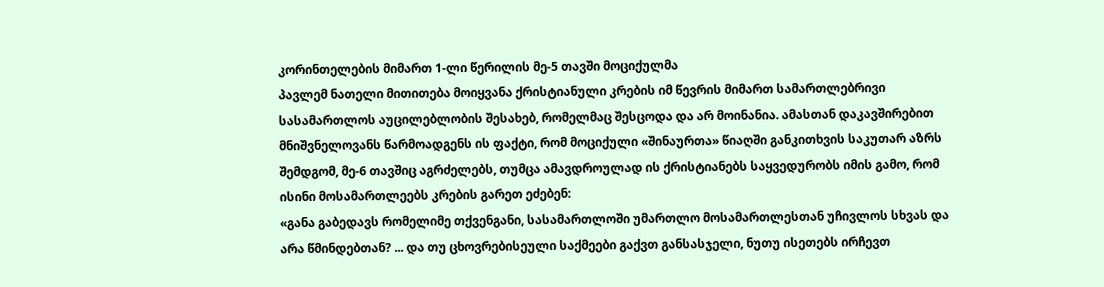კორინთელების მიმართ 1-ლი წერილის მე-5 თავში მოციქულმა
პავლემ ნათელი მითითება მოიყვანა ქრისტიანული კრების იმ წევრის მიმართ სამართლებრივი
სასამართლოს აუცილებლობის შესახებ, რომელმაც შესცოდა და არ მოინანია. ამასთან დაკავშირებით
მნიშვნელოვანს წარმოადგენს ის ფაქტი, რომ მოციქული «შინაურთა» წიაღში განკითხვის საკუთარ აზრს
შემდგომ, მე-6 თავშიც აგრძელებს, თუმცა ამავდროულად ის ქრისტიანებს საყვედურობს იმის გამო, რომ
ისინი მოსამართლეებს კრების გარეთ ეძებენ:
«განა გაბედავს რომელიმე თქვენგანი, სასამართლოში უმართლო მოსამართლესთან უჩივლოს სხვას და
არა წმინდებთან? ... და თუ ცხოვრებისეული საქმეები გაქვთ განსასჯელი, ნუთუ ისეთებს ირჩევთ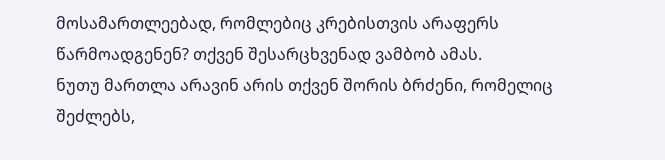მოსამართლეებად, რომლებიც კრებისთვის არაფერს წარმოადგენენ? თქვენ შესარცხვენად ვამბობ ამას.
ნუთუ მართლა არავინ არის თქვენ შორის ბრძენი, რომელიც შეძლებს,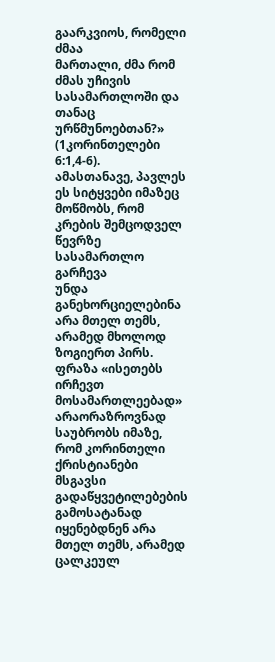გაარკვიოს, რომელი ძმაა
მართალი, ძმა რომ ძმას უჩივის სასამართლოში და თანაც ურწმუნოებთან?» (1კორინთელები 6:1,4-6).
ამასთანავე, პავლეს ეს სიტყვები იმაზეც მოწმობს, რომ კრების შემცოდველ წევრზე სასამართლო გარჩევა
უნდა განეხორციელებინა არა მთელ თემს, არამედ მხოლოდ ზოგიერთ პირს. ფრაზა «ისეთებს ირჩევთ
მოსამართლეებად» არაორაზროვნად საუბრობს იმაზე, რომ კორინთელი ქრისტიანები მსგავსი
გადაწყვეტილებების გამოსატანად იყენებდნენ არა მთელ თემს, არამედ ცალკეულ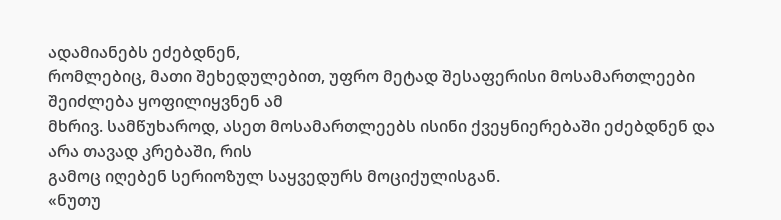ადამიანებს ეძებდნენ,
რომლებიც, მათი შეხედულებით, უფრო მეტად შესაფერისი მოსამართლეები შეიძლება ყოფილიყვნენ ამ
მხრივ. სამწუხაროდ, ასეთ მოსამართლეებს ისინი ქვეყნიერებაში ეძებდნენ და არა თავად კრებაში, რის
გამოც იღებენ სერიოზულ საყვედურს მოციქულისგან.
«ნუთუ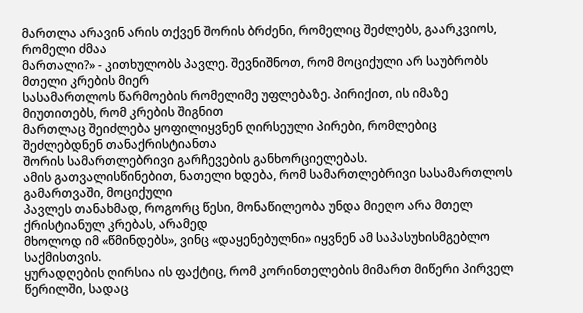მართლა არავინ არის თქვენ შორის ბრძენი, რომელიც შეძლებს, გაარკვიოს, რომელი ძმაა
მართალი?» - კითხულობს პავლე. შევნიშნოთ, რომ მოციქული არ საუბრობს მთელი კრების მიერ
სასამართლოს წარმოების რომელიმე უფლებაზე. პირიქით, ის იმაზე მიუთითებს, რომ კრების შიგნით
მართლაც შეიძლება ყოფილიყვნენ ღირსეული პირები, რომლებიც შეძლებდნენ თანაქრისტიანთა
შორის სამართლებრივი გარჩევების განხორციელებას.
ამის გათვალისწინებით, ნათელი ხდება, რომ სამართლებრივი სასამართლოს გამართვაში, მოციქული
პავლეს თანახმად, როგორც წესი, მონაწილეობა უნდა მიეღო არა მთელ ქრისტიანულ კრებას, არამედ
მხოლოდ იმ «წმინდებს», ვინც «დაყენებულნი» იყვნენ ამ საპასუხისმგებლო საქმისთვის.
ყურადღების ღირსია ის ფაქტიც, რომ კორინთელების მიმართ მიწერი პირველ წერილში, სადაც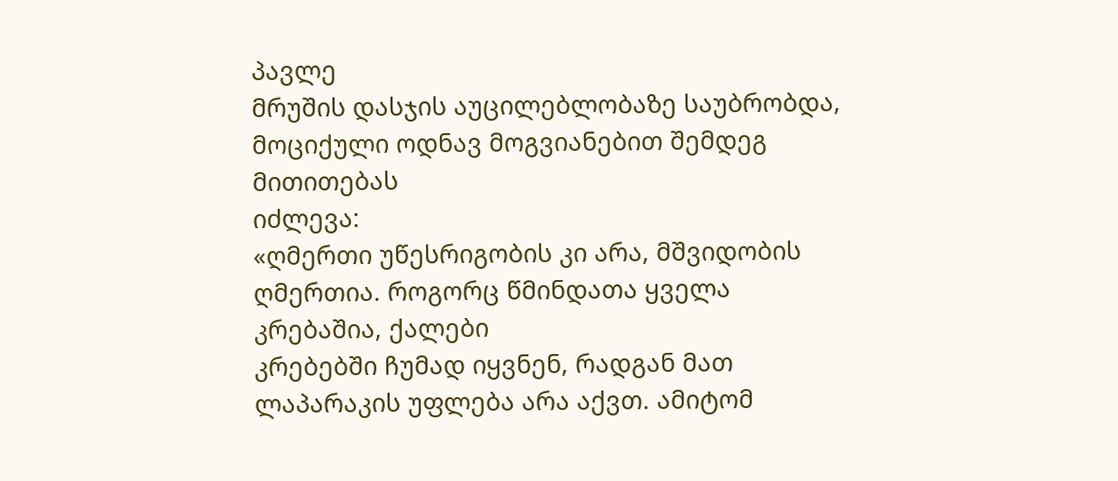პავლე
მრუშის დასჯის აუცილებლობაზე საუბრობდა, მოციქული ოდნავ მოგვიანებით შემდეგ მითითებას
იძლევა:
«ღმერთი უწესრიგობის კი არა, მშვიდობის ღმერთია. როგორც წმინდათა ყველა კრებაშია, ქალები
კრებებში ჩუმად იყვნენ, რადგან მათ ლაპარაკის უფლება არა აქვთ. ამიტომ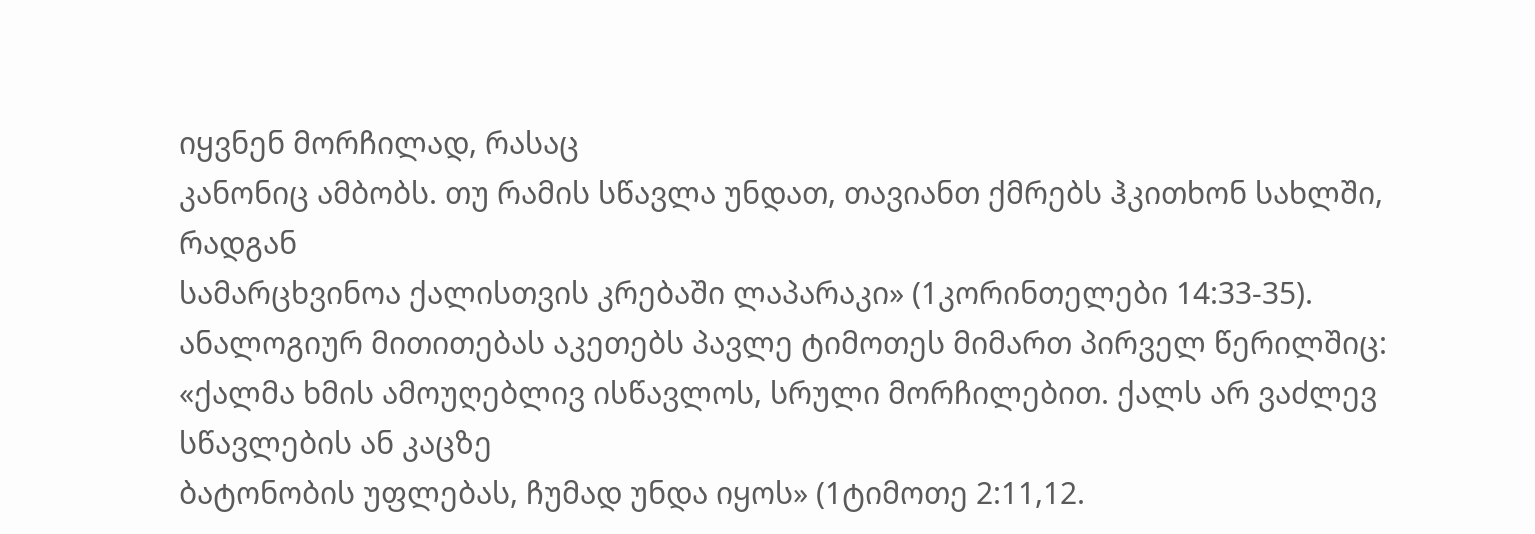იყვნენ მორჩილად, რასაც
კანონიც ამბობს. თუ რამის სწავლა უნდათ, თავიანთ ქმრებს ჰკითხონ სახლში, რადგან
სამარცხვინოა ქალისთვის კრებაში ლაპარაკი» (1კორინთელები 14:33-35).
ანალოგიურ მითითებას აკეთებს პავლე ტიმოთეს მიმართ პირველ წერილშიც:
«ქალმა ხმის ამოუღებლივ ისწავლოს, სრული მორჩილებით. ქალს არ ვაძლევ სწავლების ან კაცზე
ბატონობის უფლებას, ჩუმად უნდა იყოს» (1ტიმოთე 2:11,12.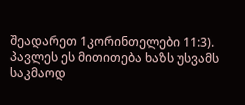შეადარეთ 1კორინთელები 11:3).
პავლეს ეს მითითება ხაზს უსვამს საკმაოდ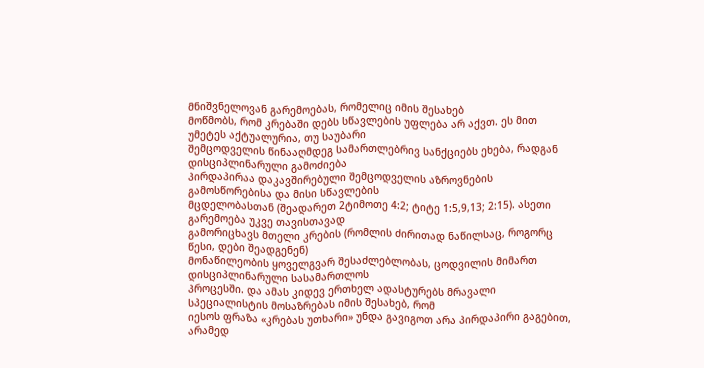მნიშვნელოვან გარემოებას, რომელიც იმის შესახებ
მოწმობს, რომ კრებაში დებს სწავლების უფლება არ აქვთ. ეს მით უმეტეს აქტუალურია, თუ საუბარი
შემცოდველის წინააღმდეგ სამართლებრივ სანქციებს ეხება, რადგან დისციპლინარული გამოძიება
პირდაპირაა დაკავშირებული შემცოდველის აზროვნების გამოსწორებისა და მისი სწავლების
მცდელობასთან (შეადარეთ 2ტიმოთე 4:2; ტიტე 1:5,9,13; 2:15). ასეთი გარემოება უკვე თავისთავად
გამორიცხავს მთელი კრების (რომლის ძირითად ნაწილსაც, როგორც წესი, დები შეადგენენ)
მონაწილეობის ყოველგვარ შესაძლებლობას, ცოდვილის მიმართ დისციპლინარული სასამართლოს
პროცესში. და ამას კიდევ ერთხელ ადასტურებს მრავალი სპეციალისტის მოსაზრებას იმის შესახებ, რომ
იესოს ფრაზა «კრებას უთხარი» უნდა გავიგოთ არა პირდაპირი გაგებით, არამედ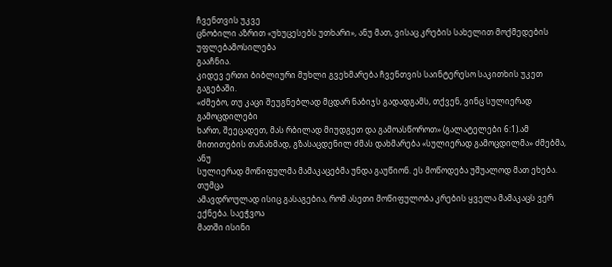ჩვენთვის უკვე
ცნობილი აზრით «უხუცესებს უთხარი», ანუ მათ, ვისაც კრების სახელით მოქმედების უფლებამოსილება
გააჩნია.
კიდევ ერთი ბიბლიური მუხლი გვეხმარება ჩვენთვის საინტერესო საკითხის უკეთ გაგებაში.
«ძმებო, თუ კაცი შეუგნებლად მცდარ ნაბიჯს გადადგამს, თქვენ, ვინც სულიერად გამოცდილები
ხართ, შეეცადეთ, მას რბილად მიუდგეთ და გამოასწოროთ» (გალატელები 6:1).ამ მითითების თანახმად, გზასაცდენილ ძმას დახმარება «სულიერად გამოცდილმა» ძმებმა, ანუ
სულიერად მოწიფულმა მამაკაცებმა უნდა გაუწიონ. ეს მოწოდება უშუალოდ მათ ეხება. თუმცა
ამავდროულად ისიც გასაგებია, რომ ასეთი მოწიფულობა კრების ყველა მამაკაცს ვერ ექნება. საეჭვოა
მათში ისინი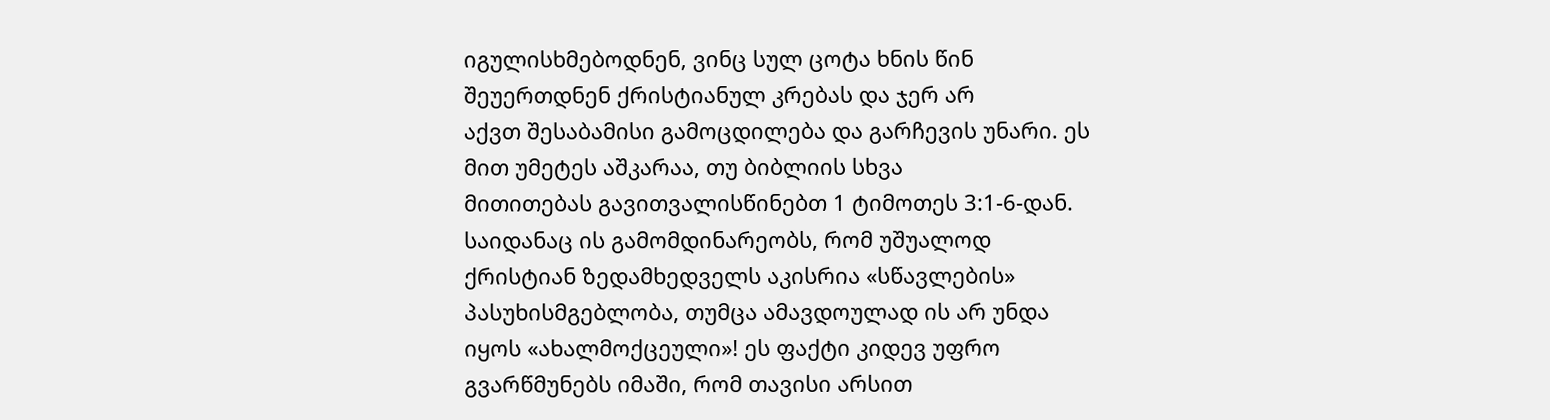იგულისხმებოდნენ, ვინც სულ ცოტა ხნის წინ შეუერთდნენ ქრისტიანულ კრებას და ჯერ არ
აქვთ შესაბამისი გამოცდილება და გარჩევის უნარი. ეს მით უმეტეს აშკარაა, თუ ბიბლიის სხვა
მითითებას გავითვალისწინებთ 1 ტიმოთეს 3:1-6-დან. საიდანაც ის გამომდინარეობს, რომ უშუალოდ
ქრისტიან ზედამხედველს აკისრია «სწავლების» პასუხისმგებლობა, თუმცა ამავდოულად ის არ უნდა
იყოს «ახალმოქცეული»! ეს ფაქტი კიდევ უფრო გვარწმუნებს იმაში, რომ თავისი არსით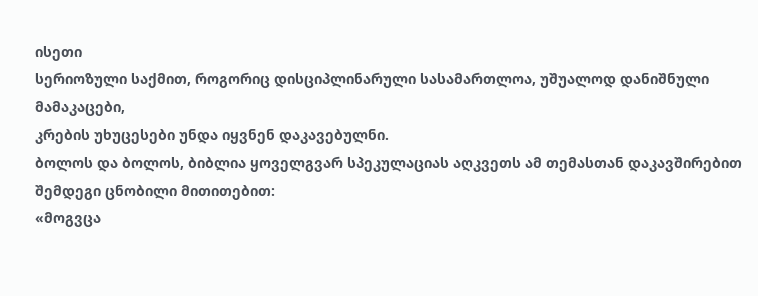ისეთი
სერიოზული საქმით, როგორიც დისციპლინარული სასამართლოა, უშუალოდ დანიშნული მამაკაცები,
კრების უხუცესები უნდა იყვნენ დაკავებულნი.
ბოლოს და ბოლოს, ბიბლია ყოველგვარ სპეკულაციას აღკვეთს ამ თემასთან დაკავშირებით
შემდეგი ცნობილი მითითებით:
«მოგვცა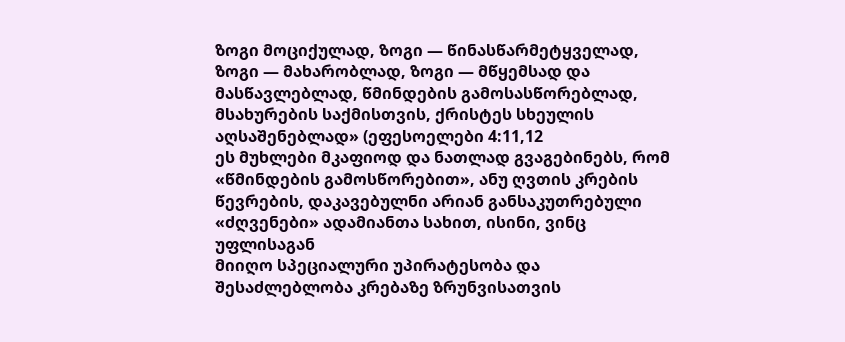ზოგი მოციქულად, ზოგი — წინასწარმეტყველად, ზოგი — მახარობლად, ზოგი — მწყემსად და
მასწავლებლად, წმინდების გამოსასწორებლად, მსახურების საქმისთვის, ქრისტეს სხეულის
აღსაშენებლად» (ეფესოელები 4:11,12
ეს მუხლები მკაფიოდ და ნათლად გვაგებინებს, რომ «წმინდების გამოსწორებით», ანუ ღვთის კრების
წევრების, დაკავებულნი არიან განსაკუთრებული «ძღვენები» ადამიანთა სახით, ისინი, ვინც უფლისაგან
მიიღო სპეციალური უპირატესობა და შესაძლებლობა კრებაზე ზრუნვისათვის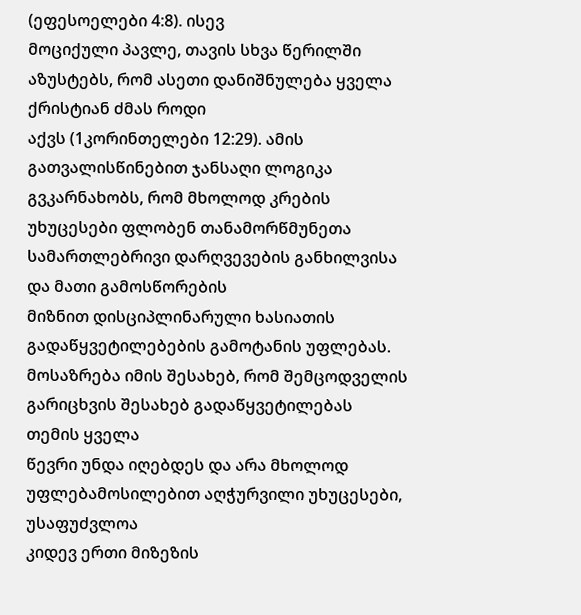(ეფესოელები 4:8). ისევ
მოციქული პავლე, თავის სხვა წერილში აზუსტებს, რომ ასეთი დანიშნულება ყველა ქრისტიან ძმას როდი
აქვს (1კორინთელები 12:29). ამის გათვალისწინებით ჯანსაღი ლოგიკა გვკარნახობს, რომ მხოლოდ კრების
უხუცესები ფლობენ თანამორწმუნეთა სამართლებრივი დარღვევების განხილვისა და მათი გამოსწორების
მიზნით დისციპლინარული ხასიათის გადაწყვეტილებების გამოტანის უფლებას.
მოსაზრება იმის შესახებ, რომ შემცოდველის გარიცხვის შესახებ გადაწყვეტილებას თემის ყველა
წევრი უნდა იღებდეს და არა მხოლოდ უფლებამოსილებით აღჭურვილი უხუცესები, უსაფუძვლოა
კიდევ ერთი მიზეზის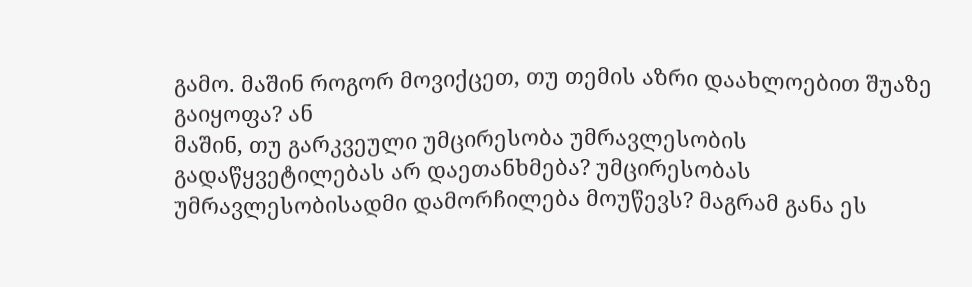გამო. მაშინ როგორ მოვიქცეთ, თუ თემის აზრი დაახლოებით შუაზე გაიყოფა? ან
მაშინ, თუ გარკვეული უმცირესობა უმრავლესობის გადაწყვეტილებას არ დაეთანხმება? უმცირესობას
უმრავლესობისადმი დამორჩილება მოუწევს? მაგრამ განა ეს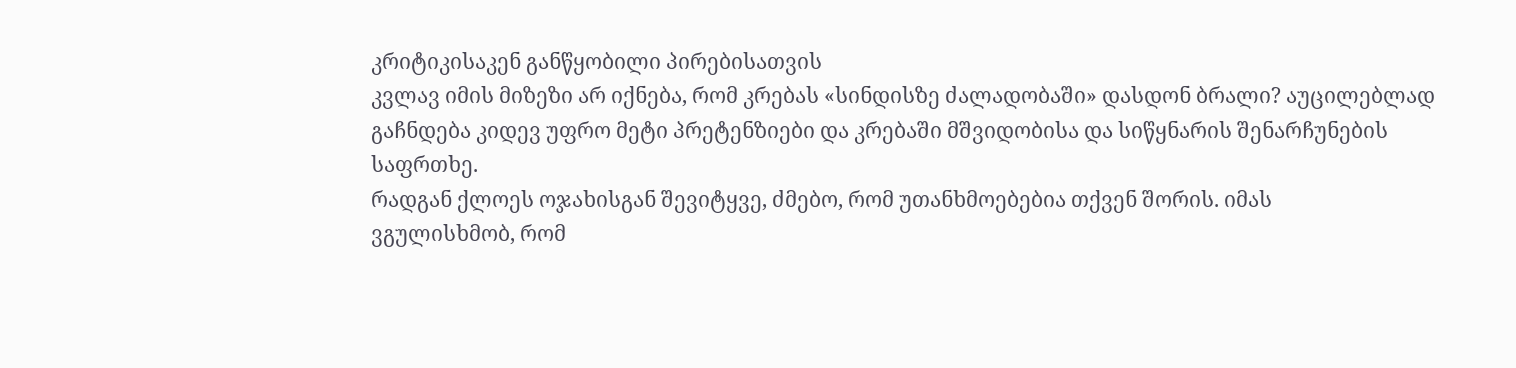კრიტიკისაკენ განწყობილი პირებისათვის
კვლავ იმის მიზეზი არ იქნება, რომ კრებას «სინდისზე ძალადობაში» დასდონ ბრალი? აუცილებლად
გაჩნდება კიდევ უფრო მეტი პრეტენზიები და კრებაში მშვიდობისა და სიწყნარის შენარჩუნების
საფრთხე.
რადგან ქლოეს ოჯახისგან შევიტყვე, ძმებო, რომ უთანხმოებებია თქვენ შორის. იმას
ვგულისხმობ, რომ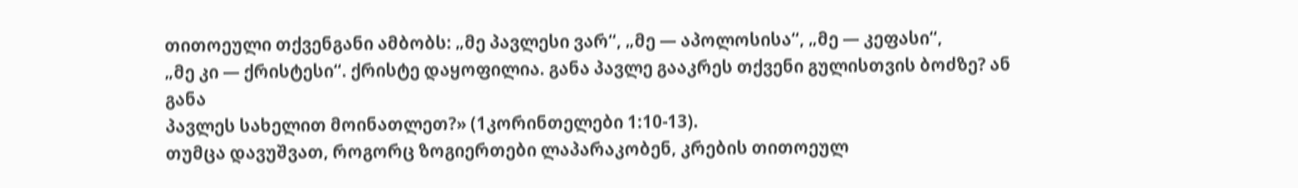თითოეული თქვენგანი ამბობს: „მე პავლესი ვარ“, „მე — აპოლოსისა“, „მე — კეფასი“,
„მე კი — ქრისტესი“. ქრისტე დაყოფილია. განა პავლე გააკრეს თქვენი გულისთვის ბოძზე? ან განა
პავლეს სახელით მოინათლეთ?» (1კორინთელები 1:10-13).
თუმცა დავუშვათ, როგორც ზოგიერთები ლაპარაკობენ, კრების თითოეულ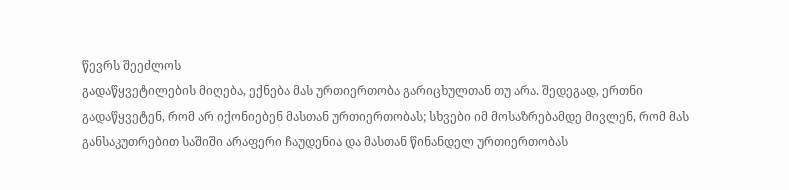წევრს შეეძლოს
გადაწყვეტილების მიღება, ექნება მას ურთიერთობა გარიცხულთან თუ არა. შედეგად, ერთნი
გადაწყვეტენ, რომ არ იქონიებენ მასთან ურთიერთობას; სხვები იმ მოსაზრებამდე მივლენ, რომ მას
განსაკუთრებით საშიში არაფერი ჩაუდენია და მასთან წინანდელ ურთიერთობას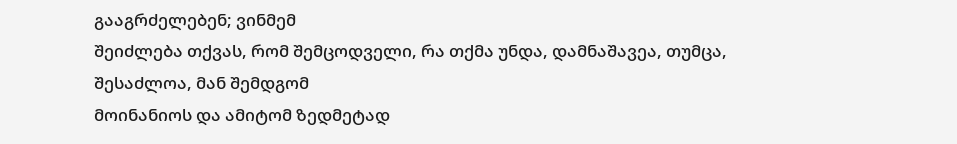გააგრძელებენ; ვინმემ
შეიძლება თქვას, რომ შემცოდველი, რა თქმა უნდა, დამნაშავეა, თუმცა, შესაძლოა, მან შემდგომ
მოინანიოს და ამიტომ ზედმეტად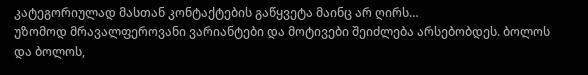კატეგორიულად მასთან კონტაქტების გაწყვეტა მაინც არ ღირს…
უზომოდ მრავალფეროვანი ვარიანტები და მოტივები შეიძლება არსებობდეს. ბოლოს და ბოლოს,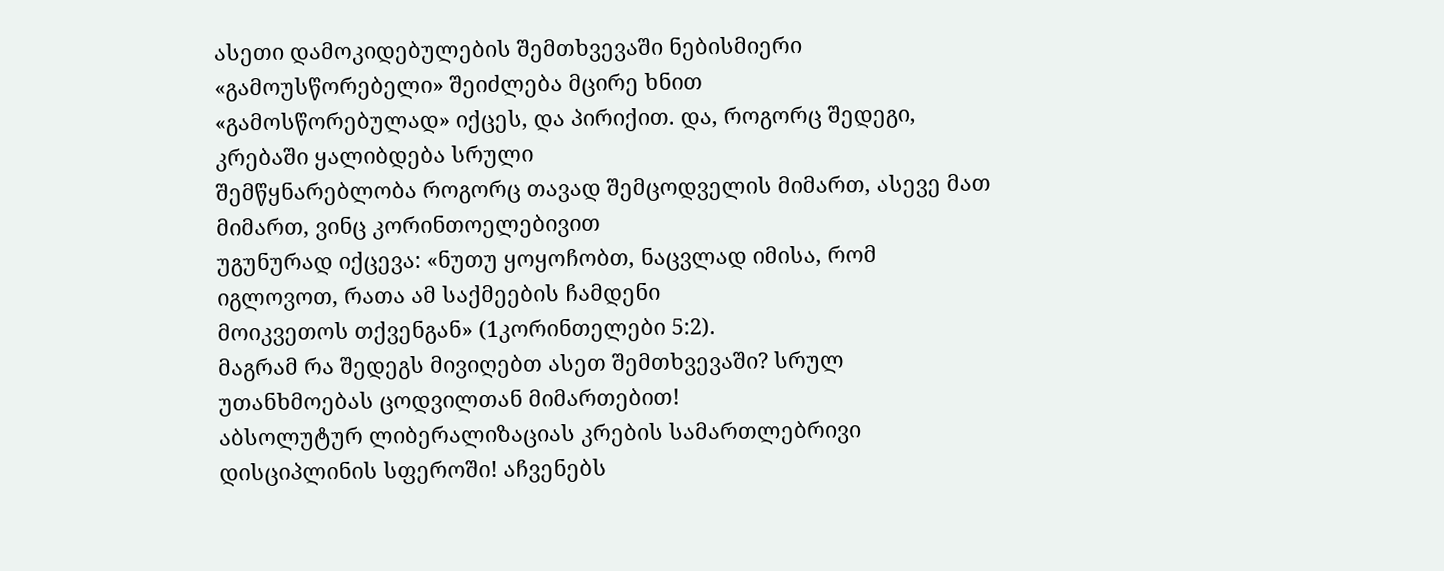ასეთი დამოკიდებულების შემთხვევაში ნებისმიერი «გამოუსწორებელი» შეიძლება მცირე ხნით
«გამოსწორებულად» იქცეს, და პირიქით. და, როგორც შედეგი, კრებაში ყალიბდება სრული
შემწყნარებლობა როგორც თავად შემცოდველის მიმართ, ასევე მათ მიმართ, ვინც კორინთოელებივით
უგუნურად იქცევა: «ნუთუ ყოყოჩობთ, ნაცვლად იმისა, რომ იგლოვოთ, რათა ამ საქმეების ჩამდენი
მოიკვეთოს თქვენგან» (1კორინთელები 5:2).
მაგრამ რა შედეგს მივიღებთ ასეთ შემთხვევაში? სრულ უთანხმოებას ცოდვილთან მიმართებით!
აბსოლუტურ ლიბერალიზაციას კრების სამართლებრივი დისციპლინის სფეროში! აჩვენებს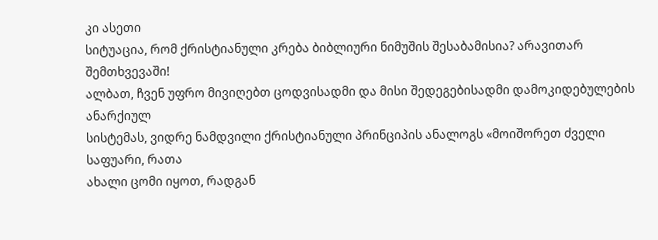კი ასეთი
სიტუაცია, რომ ქრისტიანული კრება ბიბლიური ნიმუშის შესაბამისია? არავითარ შემთხვევაში!
ალბათ, ჩვენ უფრო მივიღებთ ცოდვისადმი და მისი შედეგებისადმი დამოკიდებულების ანარქიულ
სისტემას, ვიდრე ნამდვილი ქრისტიანული პრინციპის ანალოგს «მოიშორეთ ძველი საფუარი, რათა
ახალი ცომი იყოთ, რადგან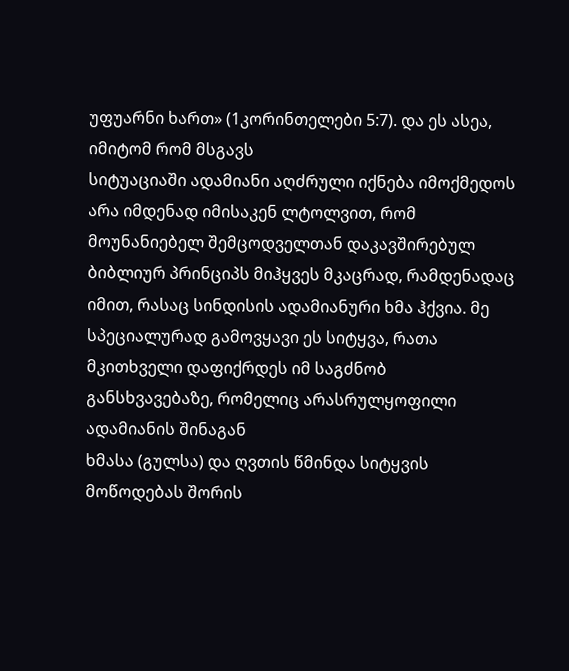უფუარნი ხართ» (1კორინთელები 5:7). და ეს ასეა, იმიტომ რომ მსგავს
სიტუაციაში ადამიანი აღძრული იქნება იმოქმედოს არა იმდენად იმისაკენ ლტოლვით, რომ
მოუნანიებელ შემცოდველთან დაკავშირებულ ბიბლიურ პრინციპს მიჰყვეს მკაცრად, რამდენადაც
იმით, რასაც სინდისის ადამიანური ხმა ჰქვია. მე სპეციალურად გამოვყავი ეს სიტყვა, რათა
მკითხველი დაფიქრდეს იმ საგძნობ განსხვავებაზე, რომელიც არასრულყოფილი ადამიანის შინაგან
ხმასა (გულსა) და ღვთის წმინდა სიტყვის მოწოდებას შორის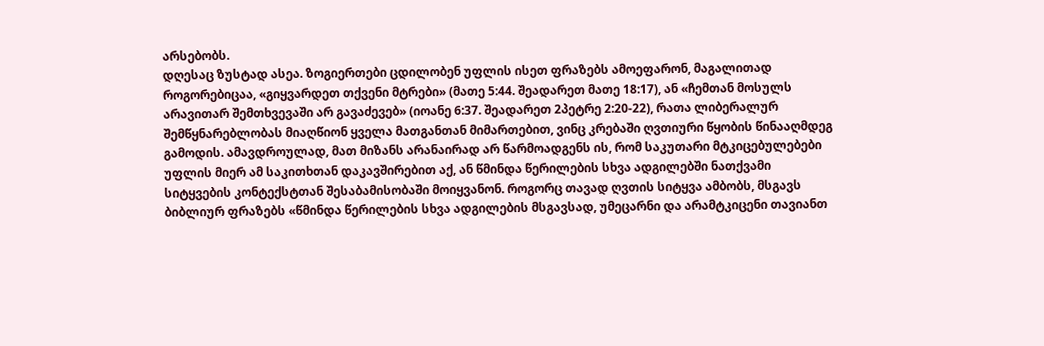არსებობს.
დღესაც ზუსტად ასეა. ზოგიერთები ცდილობენ უფლის ისეთ ფრაზებს ამოეფარონ, მაგალითად
როგორებიცაა, «გიყვარდეთ თქვენი მტრები» (მათე 5:44. შეადარეთ მათე 18:17), ან «ჩემთან მოსულს
არავითარ შემთხვევაში არ გავაძევებ» (იოანე 6:37. შეადარეთ 2პეტრე 2:20-22), რათა ლიბერალურ
შემწყნარებლობას მიაღწიონ ყველა მათგანთან მიმართებით, ვინც კრებაში ღვთიური წყობის წინააღმდეგ
გამოდის. ამავდროულად, მათ მიზანს არანაირად არ წარმოადგენს ის, რომ საკუთარი მტკიცებულებები
უფლის მიერ ამ საკითხთან დაკავშირებით აქ, ან წმინდა წერილების სხვა ადგილებში ნათქვამი
სიტყვების კონტექსტთან შესაბამისობაში მოიყვანონ. როგორც თავად ღვთის სიტყვა ამბობს, მსგავს
ბიბლიურ ფრაზებს «წმინდა წერილების სხვა ადგილების მსგავსად, უმეცარნი და არამტკიცენი თავიანთ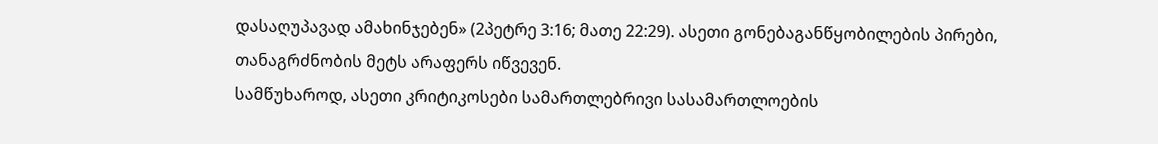დასაღუპავად ამახინჯებენ» (2პეტრე 3:16; მათე 22:29). ასეთი გონებაგანწყობილების პირები,
თანაგრძნობის მეტს არაფერს იწვევენ.
სამწუხაროდ, ასეთი კრიტიკოსები სამართლებრივი სასამართლოების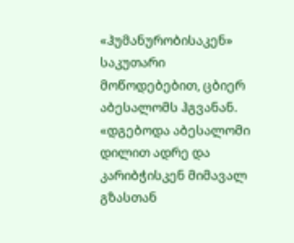«ჰუმანურობისაკენ» საკუთარი
მოწოდებებით, ცბიერ აბესალომს ჰგვანან.
«დგებოდა აბესალომი დილით ადრე და კარიბჭისკენ მიმავალ გზასთან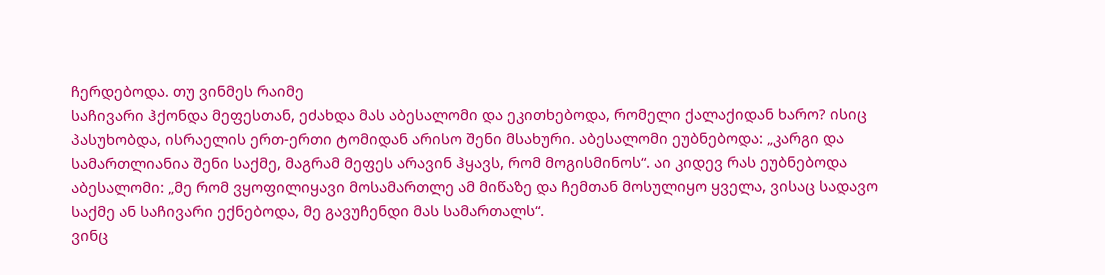ჩერდებოდა. თუ ვინმეს რაიმე
საჩივარი ჰქონდა მეფესთან, ეძახდა მას აბესალომი და ეკითხებოდა, რომელი ქალაქიდან ხარო? ისიც
პასუხობდა, ისრაელის ერთ-ერთი ტომიდან არისო შენი მსახური. აბესალომი ეუბნებოდა: „კარგი და
სამართლიანია შენი საქმე, მაგრამ მეფეს არავინ ჰყავს, რომ მოგისმინოს“. აი კიდევ რას ეუბნებოდა
აბესალომი: „მე რომ ვყოფილიყავი მოსამართლე ამ მიწაზე და ჩემთან მოსულიყო ყველა, ვისაც სადავო
საქმე ან საჩივარი ექნებოდა, მე გავუჩენდი მას სამართალს“.
ვინც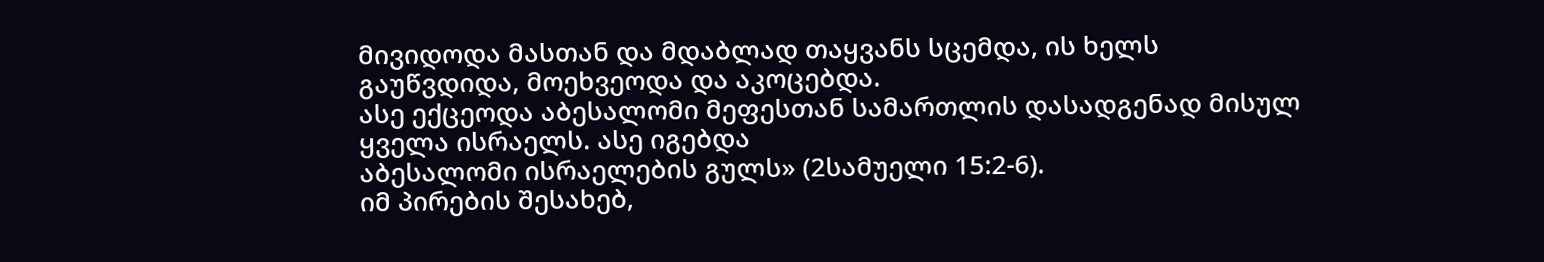მივიდოდა მასთან და მდაბლად თაყვანს სცემდა, ის ხელს გაუწვდიდა, მოეხვეოდა და აკოცებდა.
ასე ექცეოდა აბესალომი მეფესთან სამართლის დასადგენად მისულ ყველა ისრაელს. ასე იგებდა
აბესალომი ისრაელების გულს» (2სამუელი 15:2-6).
იმ პირების შესახებ,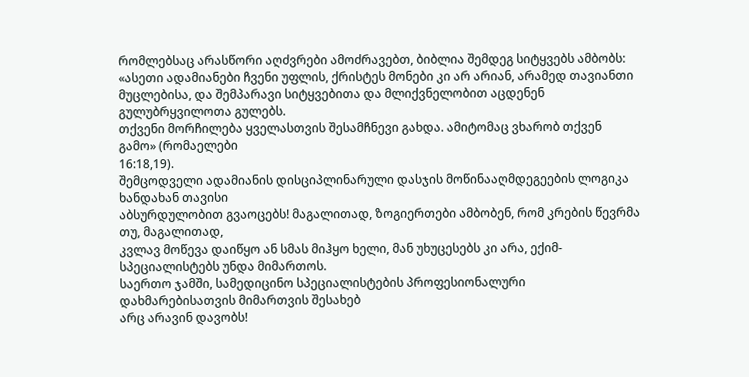რომლებსაც არასწორი აღძვრები ამოძრავებთ, ბიბლია შემდეგ სიტყვებს ამბობს:
«ასეთი ადამიანები ჩვენი უფლის, ქრისტეს მონები კი არ არიან, არამედ თავიანთი
მუცლებისა, და შემპარავი სიტყვებითა და მლიქვნელობით აცდენენ გულუბრყვილოთა გულებს.
თქვენი მორჩილება ყველასთვის შესამჩნევი გახდა. ამიტომაც ვხარობ თქვენ გამო» (რომაელები
16:18,19).
შემცოდველი ადამიანის დისციპლინარული დასჯის მოწინააღმდეგეების ლოგიკა ხანდახან თავისი
აბსურდულობით გვაოცებს! მაგალითად, ზოგიერთები ამბობენ, რომ კრების წევრმა თუ, მაგალითად,
კვლავ მოწევა დაიწყო ან სმას მიჰყო ხელი, მან უხუცესებს კი არა, ექიმ-სპეციალისტებს უნდა მიმართოს.
საერთო ჯამში, სამედიცინო სპეციალისტების პროფესიონალური დახმარებისათვის მიმართვის შესახებ
არც არავინ დავობს!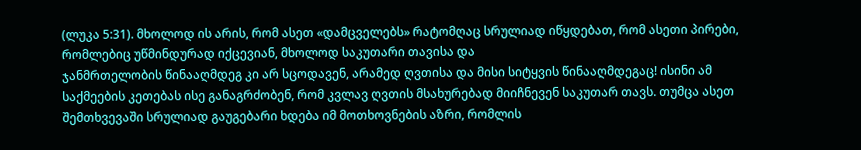(ლუკა 5:31). მხოლოდ ის არის, რომ ასეთ «დამცველებს» რატომღაც სრულიად იწყდებათ, რომ ასეთი პირები, რომლებიც უწმინდურად იქცევიან, მხოლოდ საკუთარი თავისა და
ჯანმრთელობის წინააღმდეგ კი არ სცოდავენ, არამედ ღვთისა და მისი სიტყვის წინააღმდეგაც! ისინი ამ
საქმეების კეთებას ისე განაგრძობენ, რომ კვლავ ღვთის მსახურებად მიიჩნევენ საკუთარ თავს. თუმცა ასეთ
შემთხვევაში სრულიად გაუგებარი ხდება იმ მოთხოვნების აზრი, რომლის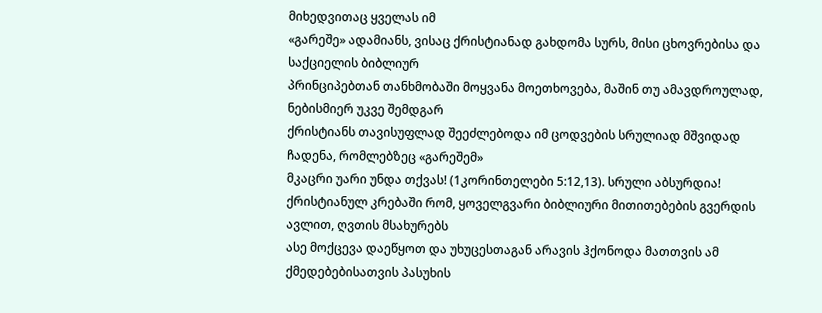მიხედვითაც ყველას იმ
«გარეშე» ადამიანს, ვისაც ქრისტიანად გახდომა სურს, მისი ცხოვრებისა და საქციელის ბიბლიურ
პრინციპებთან თანხმობაში მოყვანა მოეთხოვება, მაშინ თუ ამავდროულად, ნებისმიერ უკვე შემდგარ
ქრისტიანს თავისუფლად შეეძლებოდა იმ ცოდვების სრულიად მშვიდად ჩადენა, რომლებზეც «გარეშემ»
მკაცრი უარი უნდა თქვას! (1კორინთელები 5:12,13). სრული აბსურდია!
ქრისტიანულ კრებაში რომ, ყოველგვარი ბიბლიური მითითებების გვერდის ავლით, ღვთის მსახურებს
ასე მოქცევა დაეწყოთ და უხუცესთაგან არავის ჰქონოდა მათთვის ამ ქმედებებისათვის პასუხის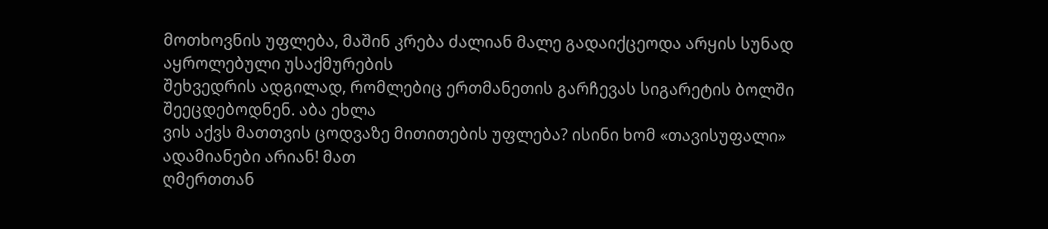მოთხოვნის უფლება, მაშინ კრება ძალიან მალე გადაიქცეოდა არყის სუნად აყროლებული უსაქმურების
შეხვედრის ადგილად, რომლებიც ერთმანეთის გარჩევას სიგარეტის ბოლში შეეცდებოდნენ. აბა ეხლა
ვის აქვს მათთვის ცოდვაზე მითითების უფლება? ისინი ხომ «თავისუფალი» ადამიანები არიან! მათ
ღმერთთან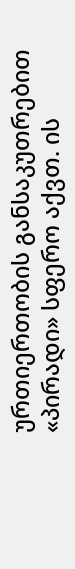ურთიერთობის განსაკუთრებით «პირადი» სფერო აქვთ. ის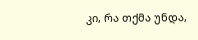კი, რა თქმა უნდა,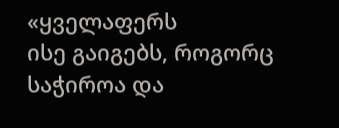«ყველაფერს
ისე გაიგებს, როგორც საჭიროა და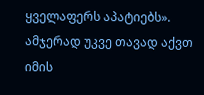ყველაფერს აპატიებს». ამჯერად უკვე თავად აქვთ იმის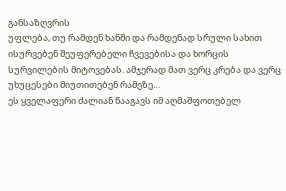განსაზღვრის
უფლება, თუ რამდენ ხანში და რამდენად სრული სახით ისურვებენ შეუფერებელი ჩვევებისა და ხორცის
სურვილების მიტოვებას. ამჯერად მათ ვერც კრება და ვერც უხუცესები მიუთითებენ რამეზე…
ეს ყველაფერი ძალიან წააგავს იმ აღმაშფოთებელ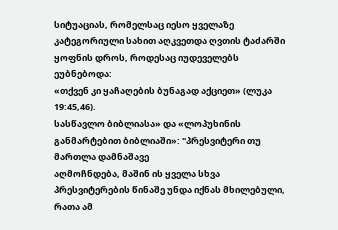სიტუაციას, რომელსაც იესო ყველაზე
კატეგორიული სახით აღკვეთდა ღვთის ტაძარში ყოფნის დროს, როდესაც იუდეველებს
ეუბნებოდა:
«თქვენ კი ყაჩაღების ბუნაგად აქციეთ» (ლუკა 19:45,46).
სასწავლო ბიბლიასა» და «ლოპუხინის განმარტებით ბიბლიაში»: "პრესვიტერი თუ მართლა დამნაშავე
აღმოჩნდება, მაშინ ის ყველა სხვა პრესვიტერების წინაშე უნდა იქნას მხილებული, რათა ამ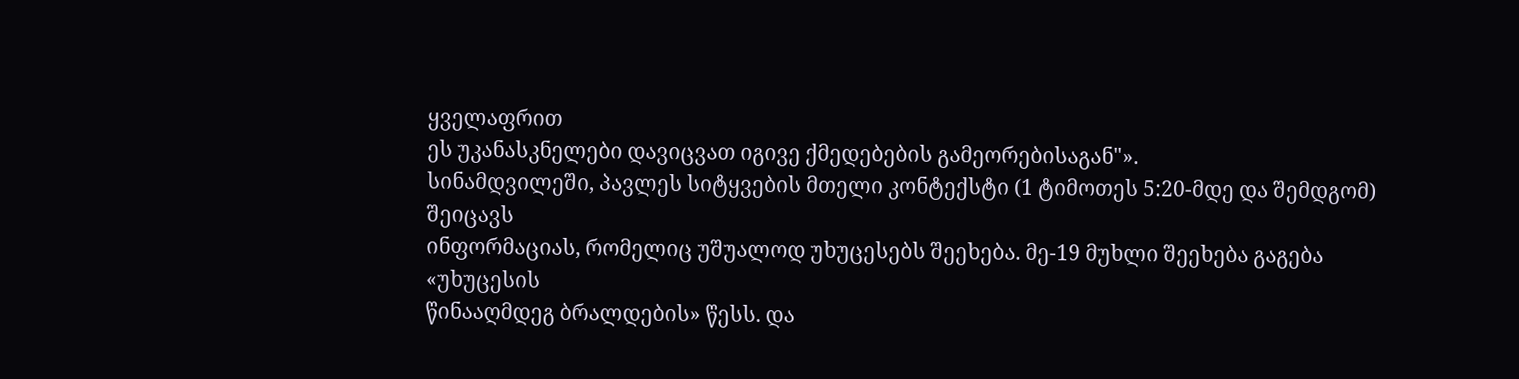ყველაფრით
ეს უკანასკნელები დავიცვათ იგივე ქმედებების გამეორებისაგან"».
სინამდვილეში, პავლეს სიტყვების მთელი კონტექსტი (1 ტიმოთეს 5:20-მდე და შემდგომ) შეიცავს
ინფორმაციას, რომელიც უშუალოდ უხუცესებს შეეხება. მე-19 მუხლი შეეხება გაგება «უხუცესის
წინააღმდეგ ბრალდების» წესს. და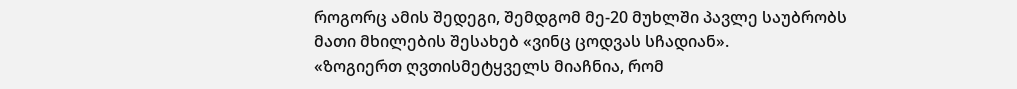როგორც ამის შედეგი, შემდგომ მე-20 მუხლში პავლე საუბრობს
მათი მხილების შესახებ «ვინც ცოდვას სჩადიან».
«ზოგიერთ ღვთისმეტყველს მიაჩნია, რომ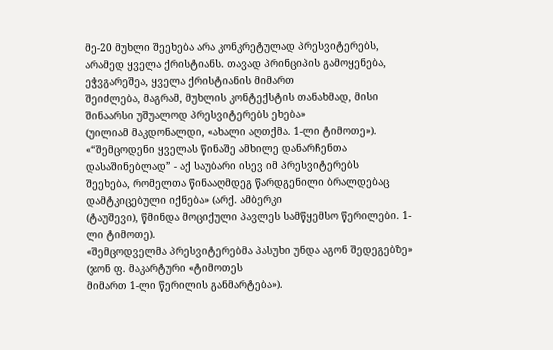მე-20 მუხლი შეეხება არა კონკრეტულად პრესვიტერებს,
არამედ ყველა ქრისტიანს. თავად პრინციპის გამოყენება, ეჭვგარეშეა, ყველა ქრისტიანის მიმართ
შეიძლება, მაგრამ, მუხლის კონტექსტის თანახმად, მისი შინაარსი უშუალოდ პრესვიტერებს ეხება»
(უილიამ მაკდონალდი, «ახალი აღთქმა. 1-ლი ტიმოთე»).
«“შემცოდენი ყველას წინაშე ამხილე დანარჩენთა დასაშინებლად” - აქ საუბარი ისევ იმ პრესვიტერებს
შეეხება, რომელთა წინააღმდეგ წარდგენილი ბრალდებაც დამტკიცებული იქნება» (არქ. ამბერკი
(ტაუშევი), წმინდა მოციქული პავლეს სამწყემსო წერილები. 1-ლი ტიმოთე).
«შემცოდველმა პრესვიტერებმა პასუხი უნდა აგონ შედეგებზე» (ჯონ ფ. მაკარტური «ტიმოთეს
მიმართ 1-ლი წერილის განმარტება»).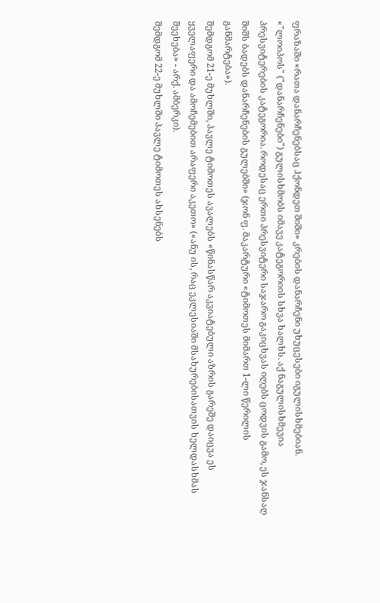ფრაზაში «რათა დანარჩენებსაც ჰქონდეთ შიში» კრების დანარჩენი უხუცესები იგულისხმებიან.
«"ლოიპოს" ("დანარჩენები") გულისხმობს იმავე კატეგორიის სხვა ხალხს. აქ ნაგულისხმევია
პრესვიტერების კატეგორია. როდესაც ერთი პრესვიტერი საჯარო გაკიცხვას იღებს ცოდვის გამო, ეს ჯანსაღ
შიშს ბადებს დანარჩენების გულებში» (ჯონ ფ. მაკარტური «ტიმოთეს მიმართ 1-ლი წერილის
განმარტება»).
შემდგომ 21-ე მუხლში, პავლე ტიმოთეს ავალებს «წინასწარ აკვიატებული აზრის გარეშე დაიცვა ეს
ყველაფერი და ამოჩემებით არაფერი აკეთო» («ანუ ის, რაც ეკლესიაში მსახურებისათვის ხელდასხმას
შეეხება» - არქ. ამბერკი).
შემდგომ 22-ე მუხლში პავლე ტიმოთეს ახსენებს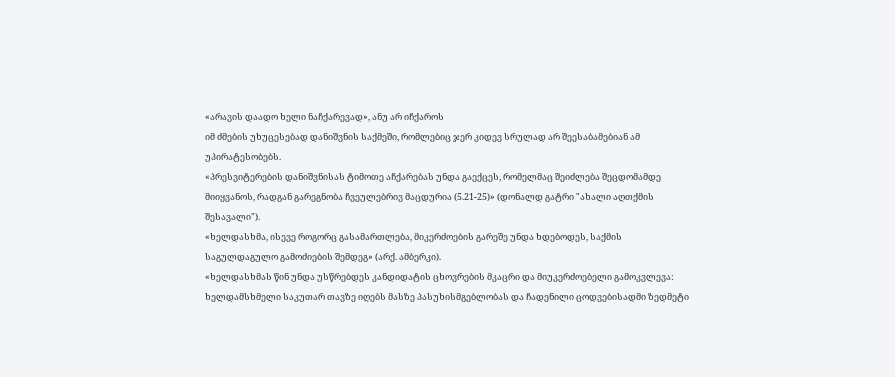«არავის დაადო ხელი ნაჩქარევად», ანუ არ იჩქაროს
იმ ძმების უხუცესებად დანიშვნის საქმეში, რომლებიც ჯერ კიდევ სრულად არ შეესაბამებიან ამ
უპირატესობებს.
«პრესვიტერების დანიშვნისას ტიმოთე აჩქარებას უნდა გაექცეს, რომელმაც შეიძლება შეცდომამდე
მიიყვანოს, რადგან გარეგნობა ჩვეულებრივ მაცდურია (5.21-25)» (დონალდ გატრი "ახალი აღთქმის
შესავალი").
«ხელდასხმა, ისევე როგორც გასამართლება, მიკერძოების გარეშე უნდა ხდებოდეს, საქმის
საგულდაგულო გამოძიების შემდეგ» (არქ. ამბერკი).
«ხელდასხმას წინ უნდა უსწრებდეს კანდიდატის ცხოვრების მკაცრი და მიუკერძოებელი გამოკვლევა:
ხელდამსხმელი საკუთარ თავზე იღებს მასზე პასუხისმგებლობას და ჩადენილი ცოდვებისადმი ზედმეტი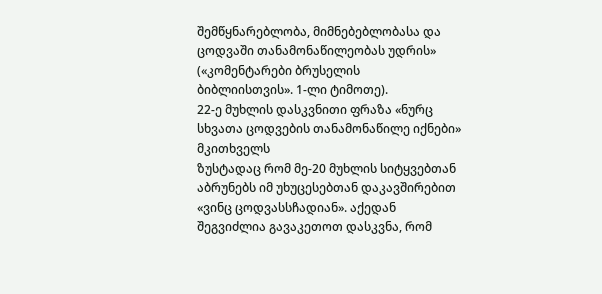შემწყნარებლობა, მიმნებებლობასა და ცოდვაში თანამონაწილეობას უდრის» («კომენტარები ბრუსელის
ბიბლიისთვის». 1-ლი ტიმოთე).
22-ე მუხლის დასკვნითი ფრაზა «ნურც სხვათა ცოდვების თანამონაწილე იქნები» მკითხველს
ზუსტადაც რომ მე-20 მუხლის სიტყვებთან აბრუნებს იმ უხუცესებთან დაკავშირებით «ვინც ცოდვასსჩადიან». აქედან შეგვიძლია გავაკეთოთ დასკვნა, რომ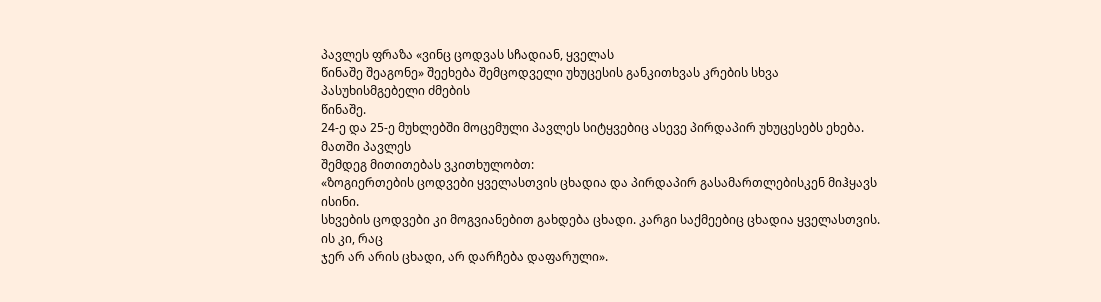პავლეს ფრაზა «ვინც ცოდვას სჩადიან, ყველას
წინაშე შეაგონე» შეეხება შემცოდველი უხუცესის განკითხვას კრების სხვა პასუხისმგებელი ძმების
წინაშე.
24-ე და 25-ე მუხლებში მოცემული პავლეს სიტყვებიც ასევე პირდაპირ უხუცესებს ეხება. მათში პავლეს
შემდეგ მითითებას ვკითხულობთ:
«ზოგიერთების ცოდვები ყველასთვის ცხადია და პირდაპირ გასამართლებისკენ მიჰყავს ისინი.
სხვების ცოდვები კი მოგვიანებით გახდება ცხადი. კარგი საქმეებიც ცხადია ყველასთვის. ის კი, რაც
ჯერ არ არის ცხადი, არ დარჩება დაფარული».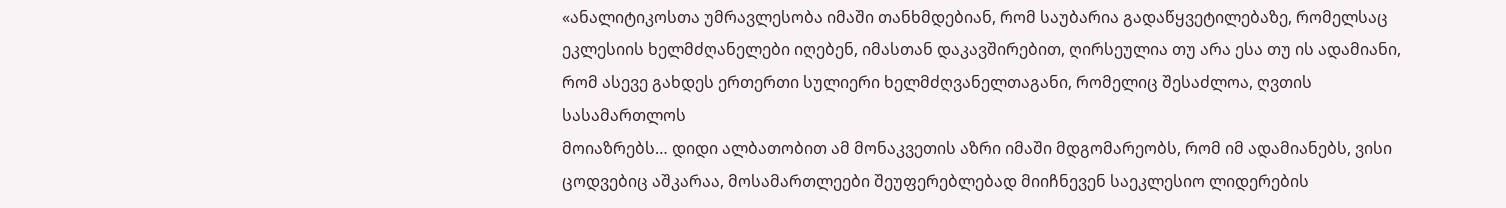«ანალიტიკოსთა უმრავლესობა იმაში თანხმდებიან, რომ საუბარია გადაწყვეტილებაზე, რომელსაც
ეკლესიის ხელმძღანელები იღებენ, იმასთან დაკავშირებით, ღირსეულია თუ არა ესა თუ ის ადამიანი,
რომ ასევე გახდეს ერთერთი სულიერი ხელმძღვანელთაგანი, რომელიც შესაძლოა, ღვთის სასამართლოს
მოიაზრებს… დიდი ალბათობით ამ მონაკვეთის აზრი იმაში მდგომარეობს, რომ იმ ადამიანებს, ვისი
ცოდვებიც აშკარაა, მოსამართლეები შეუფერებლებად მიიჩნევენ საეკლესიო ლიდერების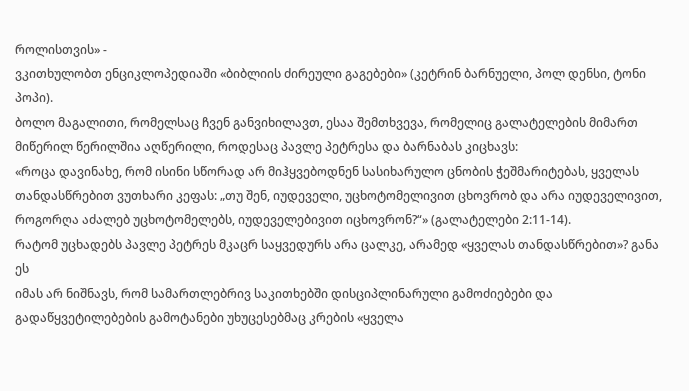როლისთვის» -
ვკითხულობთ ენციკლოპედიაში «ბიბლიის ძირეული გაგებები» (კეტრინ ბარნუელი, პოლ დენსი, ტონი
პოპი).
ბოლო მაგალითი, რომელსაც ჩვენ განვიხილავთ, ესაა შემთხვევა, რომელიც გალატელების მიმართ
მიწერილ წერილშია აღწერილი, როდესაც პავლე პეტრესა და ბარნაბას კიცხავს:
«როცა დავინახე, რომ ისინი სწორად არ მიჰყვებოდნენ სასიხარულო ცნობის ჭეშმარიტებას, ყველას
თანდასწრებით ვუთხარი კეფას: „თუ შენ, იუდეველი, უცხოტომელივით ცხოვრობ და არა იუდეველივით,
როგორღა აძალებ უცხოტომელებს, იუდეველებივით იცხოვრონ?“» (გალატელები 2:11-14).
რატომ უცხადებს პავლე პეტრეს მკაცრ საყვედურს არა ცალკე, არამედ «ყველას თანდასწრებით»? განა ეს
იმას არ ნიშნავს, რომ სამართლებრივ საკითხებში დისციპლინარული გამოძიებები და
გადაწყვეტილებების გამოტანები უხუცესებმაც კრების «ყველა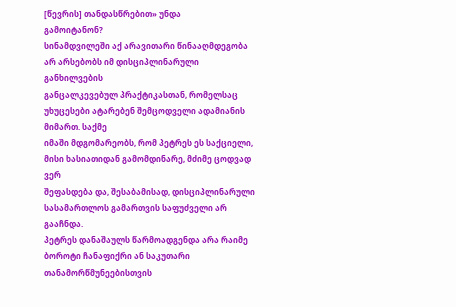[წევრის] თანდასწრებით» უნდა
გამოიტანონ?
სინამდვილეში აქ არავითარი წინააღმდეგობა არ არსებობს იმ დისციპლინარული განხილვების
განცალკევებულ პრაქტიკასთან, რომელსაც უხუცესები ატარებენ შემცოდველი ადამიანის მიმართ. საქმე
იმაში მდგომარეობს, რომ პეტრეს ეს საქციელი, მისი ხასიათიდან გამომდინარე, მძიმე ცოდვად ვერ
შეფასდება და, შესაბამისად, დისციპლინარული სასამართლოს გამართვის საფუძველი არ გააჩნდა.
პეტრეს დანაშაულს წარმოადგენდა არა რაიმე ბოროტი ჩანაფიქრი ან საკუთარი თანამორწმუნეებისთვის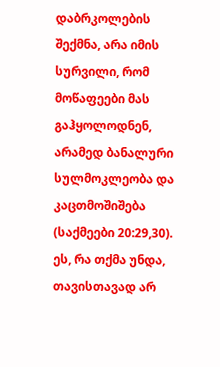დაბრკოლების შექმნა, არა იმის სურვილი, რომ მოწაფეები მას გაჰყოლოდნენ, არამედ ბანალური
სულმოკლეობა და კაცთმოშიშება (საქმეები 20:29,30). ეს, რა თქმა უნდა, თავისთავად არ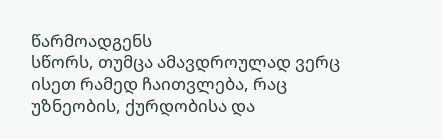წარმოადგენს
სწორს, თუმცა ამავდროულად ვერც ისეთ რამედ ჩაითვლება, რაც უზნეობის, ქურდობისა და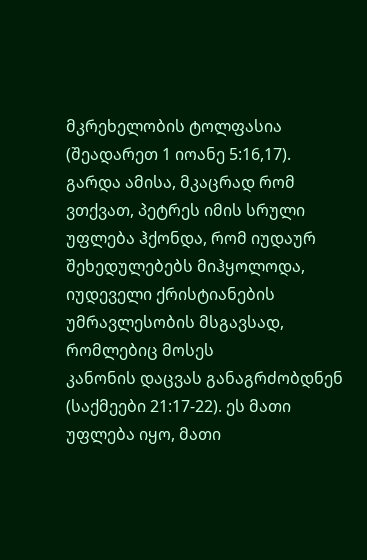მკრეხელობის ტოლფასია (შეადარეთ 1 იოანე 5:16,17).
გარდა ამისა, მკაცრად რომ ვთქვათ, პეტრეს იმის სრული უფლება ჰქონდა, რომ იუდაურ
შეხედულებებს მიჰყოლოდა, იუდეველი ქრისტიანების უმრავლესობის მსგავსად, რომლებიც მოსეს
კანონის დაცვას განაგრძობდნენ (საქმეები 21:17-22). ეს მათი უფლება იყო, მათი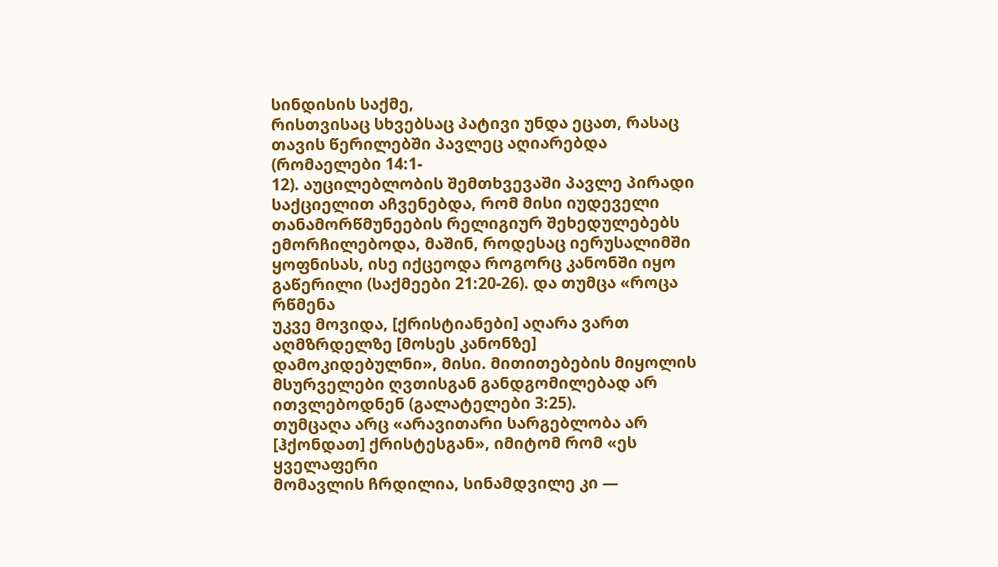სინდისის საქმე,
რისთვისაც სხვებსაც პატივი უნდა ეცათ, რასაც თავის წერილებში პავლეც აღიარებდა (რომაელები 14:1-
12). აუცილებლობის შემთხვევაში პავლე პირადი საქციელით აჩვენებდა, რომ მისი იუდეველი
თანამორწმუნეების რელიგიურ შეხედულებებს ემორჩილებოდა, მაშინ, როდესაც იერუსალიმში
ყოფნისას, ისე იქცეოდა როგორც კანონში იყო გაწერილი (საქმეები 21:20-26). და თუმცა «როცა რწმენა
უკვე მოვიდა, [ქრისტიანები] აღარა ვართ აღმზრდელზე [მოსეს კანონზე] დამოკიდებულნი», მისი. მითითებების მიყოლის მსურველები ღვთისგან განდგომილებად არ ითვლებოდნენ (გალატელები 3:25).
თუმცაღა არც «არავითარი სარგებლობა არ [ჰქონდათ] ქრისტესგან», იმიტომ რომ «ეს ყველაფერი
მომავლის ჩრდილია, სინამდვილე კი —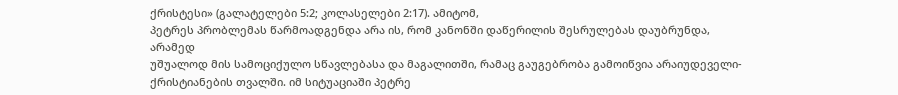ქრისტესი» (გალატელები 5:2; კოლასელები 2:17). ამიტომ,
პეტრეს პრობლემას წარმოადგენდა არა ის, რომ კანონში დაწერილის შესრულებას დაუბრუნდა, არამედ
უშუალოდ მის სამოციქულო სწავლებასა და მაგალითში, რამაც გაუგებრობა გამოიწვია არაიუდეველი-
ქრისტიანების თვალში. იმ სიტუაციაში პეტრე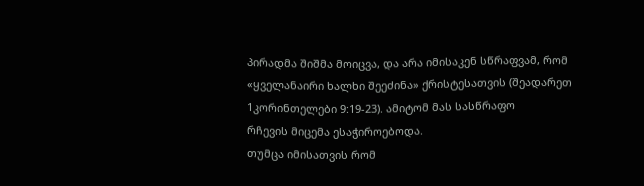პირადმა შიშმა მოიცვა, და არა იმისაკენ სწრაფვამ, რომ
«ყველანაირი ხალხი შეეძინა» ქრისტესათვის (შეადარეთ 1კორინთელები 9:19-23). ამიტომ მას სასწრაფო
რჩევის მიცემა ესაჭიროებოდა.
თუმცა იმისათვის რომ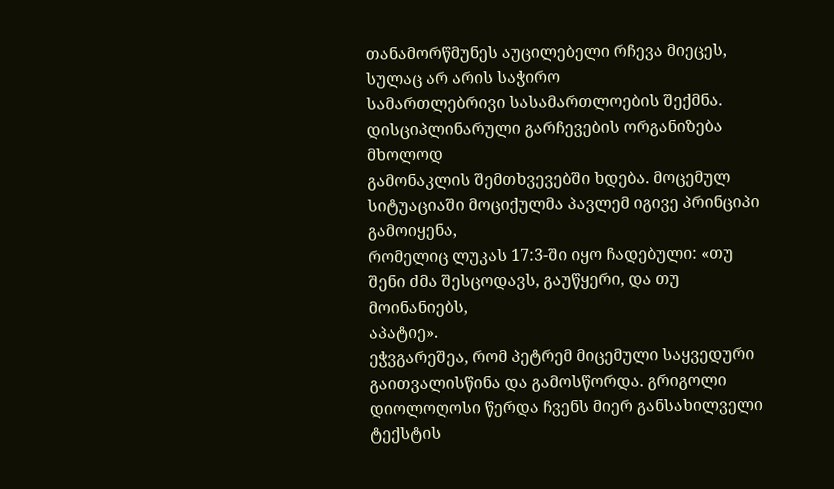თანამორწმუნეს აუცილებელი რჩევა მიეცეს, სულაც არ არის საჭირო
სამართლებრივი სასამართლოების შექმნა. დისციპლინარული გარჩევების ორგანიზება მხოლოდ
გამონაკლის შემთხვევებში ხდება. მოცემულ სიტუაციაში მოციქულმა პავლემ იგივე პრინციპი გამოიყენა,
რომელიც ლუკას 17:3-ში იყო ჩადებული: «თუ შენი ძმა შესცოდავს, გაუწყერი, და თუ მოინანიებს,
აპატიე».
ეჭვგარეშეა, რომ პეტრემ მიცემული საყვედური გაითვალისწინა და გამოსწორდა. გრიგოლი
დიოლოღოსი წერდა ჩვენს მიერ განსახილველი ტექსტის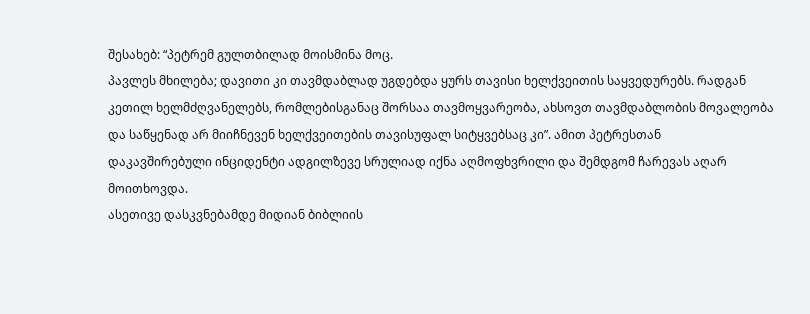შესახებ: “პეტრემ გულთბილად მოისმინა მოც.
პავლეს მხილება; დავითი კი თავმდაბლად უგდებდა ყურს თავისი ხელქვეითის საყვედურებს. რადგან
კეთილ ხელმძღვანელებს, რომლებისგანაც შორსაა თავმოყვარეობა, ახსოვთ თავმდაბლობის მოვალეობა
და საწყენად არ მიიჩნევენ ხელქვეითების თავისუფალ სიტყვებსაც კი”. ამით პეტრესთან
დაკავშირებული ინციდენტი ადგილზევე სრულიად იქნა აღმოფხვრილი და შემდგომ ჩარევას აღარ
მოითხოვდა.
ასეთივე დასკვნებამდე მიდიან ბიბლიის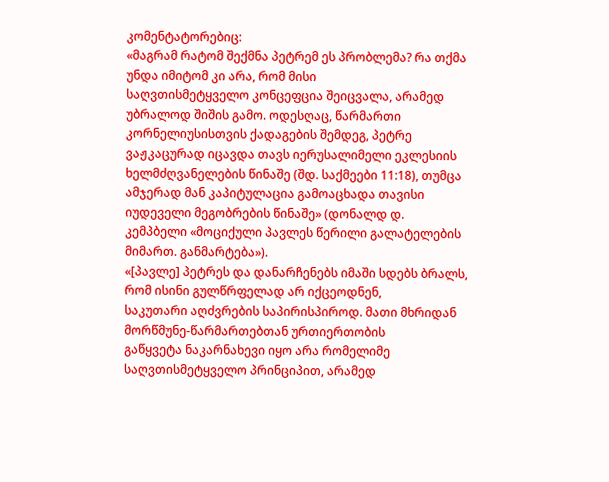კომენტატორებიც:
«მაგრამ რატომ შექმნა პეტრემ ეს პრობლემა? რა თქმა უნდა იმიტომ კი არა, რომ მისი
საღვთისმეტყველო კონცეფცია შეიცვალა, არამედ უბრალოდ შიშის გამო. ოდესღაც, წარმართი
კორნელიუსისთვის ქადაგების შემდეგ, პეტრე ვაჟკაცურად იცავდა თავს იერუსალიმელი ეკლესიის
ხელმძღვანელების წინაშე (შდ. საქმეები 11:18), თუმცა ამჯერად მან კაპიტულაცია გამოაცხადა თავისი
იუდეველი მეგობრების წინაშე» (დონალდ დ. კემპბელი «მოციქული პავლეს წერილი გალატელების
მიმართ. განმარტება»).
«[პავლე] პეტრეს და დანარჩენებს იმაში სდებს ბრალს, რომ ისინი გულწრფელად არ იქცეოდნენ,
საკუთარი აღძვრების საპირისპიროდ. მათი მხრიდან მორწმუნე-წარმართებთან ურთიერთობის
გაწყვეტა ნაკარნახევი იყო არა რომელიმე საღვთისმეტყველო პრინციპით, არამედ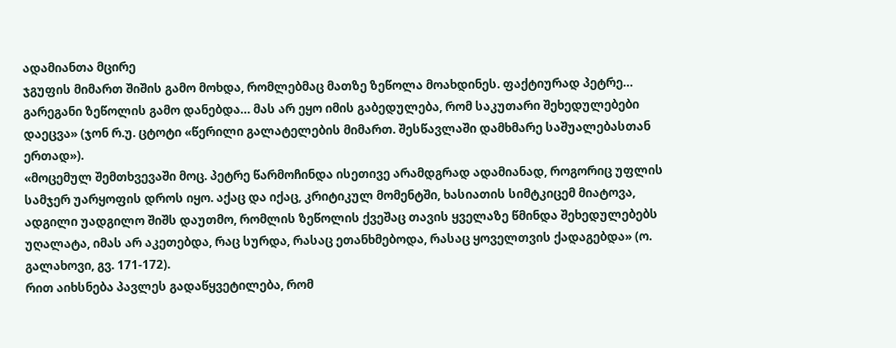ადამიანთა მცირე
ჯგუფის მიმართ შიშის გამო მოხდა, რომლებმაც მათზე ზეწოლა მოახდინეს. ფაქტიურად პეტრე…
გარეგანი ზეწოლის გამო დანებდა… მას არ ეყო იმის გაბედულება, რომ საკუთარი შეხედულებები
დაეცვა» (ჯონ რ.უ. ცტოტი «წერილი გალატელების მიმართ. შესწავლაში დამხმარე საშუალებასთან
ერთად»).
«მოცემულ შემთხვევაში მოც. პეტრე წარმოჩინდა ისეთივე არამდგრად ადამიანად, როგორიც უფლის
სამჯერ უარყოფის დროს იყო. აქაც და იქაც, კრიტიკულ მომენტში, ხასიათის სიმტკიცემ მიატოვა,
ადგილი უადგილო შიშს დაუთმო, რომლის ზეწოლის ქვეშაც თავის ყველაზე წმინდა შეხედულებებს
უღალატა, იმას არ აკეთებდა, რაც სურდა, რასაც ეთანხმებოდა, რასაც ყოველთვის ქადაგებდა» (ო.
გალახოვი, გვ. 171-172).
რით აიხსნება პავლეს გადაწყვეტილება, რომ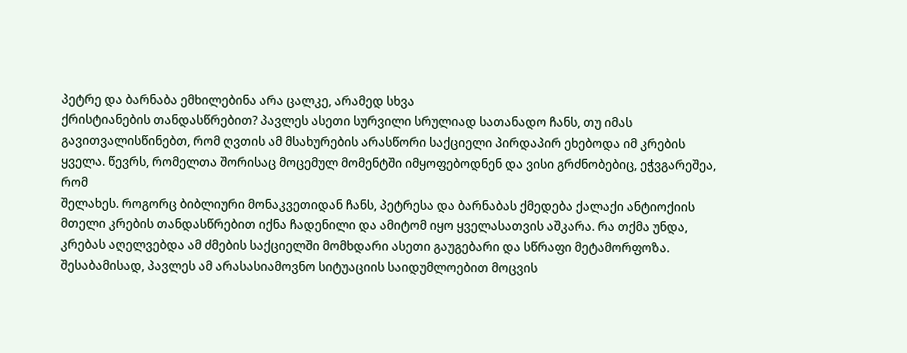პეტრე და ბარნაბა ემხილებინა არა ცალკე, არამედ სხვა
ქრისტიანების თანდასწრებით? პავლეს ასეთი სურვილი სრულიად სათანადო ჩანს, თუ იმას
გავითვალისწინებთ, რომ ღვთის ამ მსახურების არასწორი საქციელი პირდაპირ ეხებოდა იმ კრების ყველა. წევრს, რომელთა შორისაც მოცემულ მომენტში იმყოფებოდნენ და ვისი გრძნობებიც, ეჭვგარეშეა, რომ
შელახეს. როგორც ბიბლიური მონაკვეთიდან ჩანს, პეტრესა და ბარნაბას ქმედება ქალაქი ანტიოქიის
მთელი კრების თანდასწრებით იქნა ჩადენილი და ამიტომ იყო ყველასათვის აშკარა. რა თქმა უნდა,
კრებას აღელვებდა ამ ძმების საქციელში მომხდარი ასეთი გაუგებარი და სწრაფი მეტამორფოზა.
შესაბამისად, პავლეს ამ არასასიამოვნო სიტუაციის საიდუმლოებით მოცვის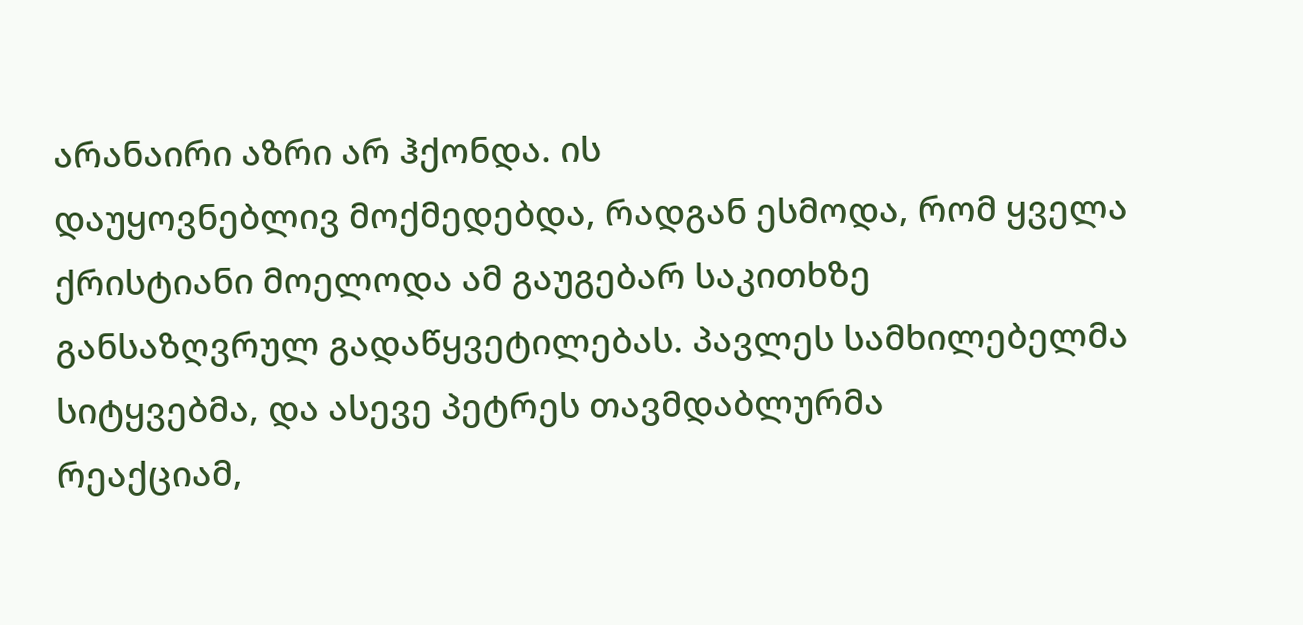არანაირი აზრი არ ჰქონდა. ის
დაუყოვნებლივ მოქმედებდა, რადგან ესმოდა, რომ ყველა ქრისტიანი მოელოდა ამ გაუგებარ საკითხზე
განსაზღვრულ გადაწყვეტილებას. პავლეს სამხილებელმა სიტყვებმა, და ასევე პეტრეს თავმდაბლურმა
რეაქციამ,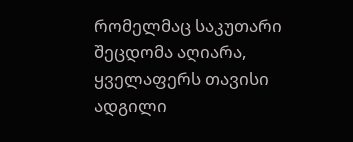რომელმაც საკუთარი შეცდომა აღიარა, ყველაფერს თავისი ადგილი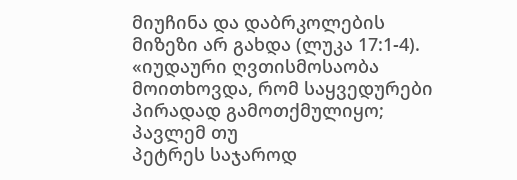მიუჩინა და დაბრკოლების
მიზეზი არ გახდა (ლუკა 17:1-4).
«იუდაური ღვთისმოსაობა მოითხოვდა, რომ საყვედურები პირადად გამოთქმულიყო; პავლემ თუ
პეტრეს საჯაროდ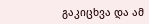გაკიცხვა და ამ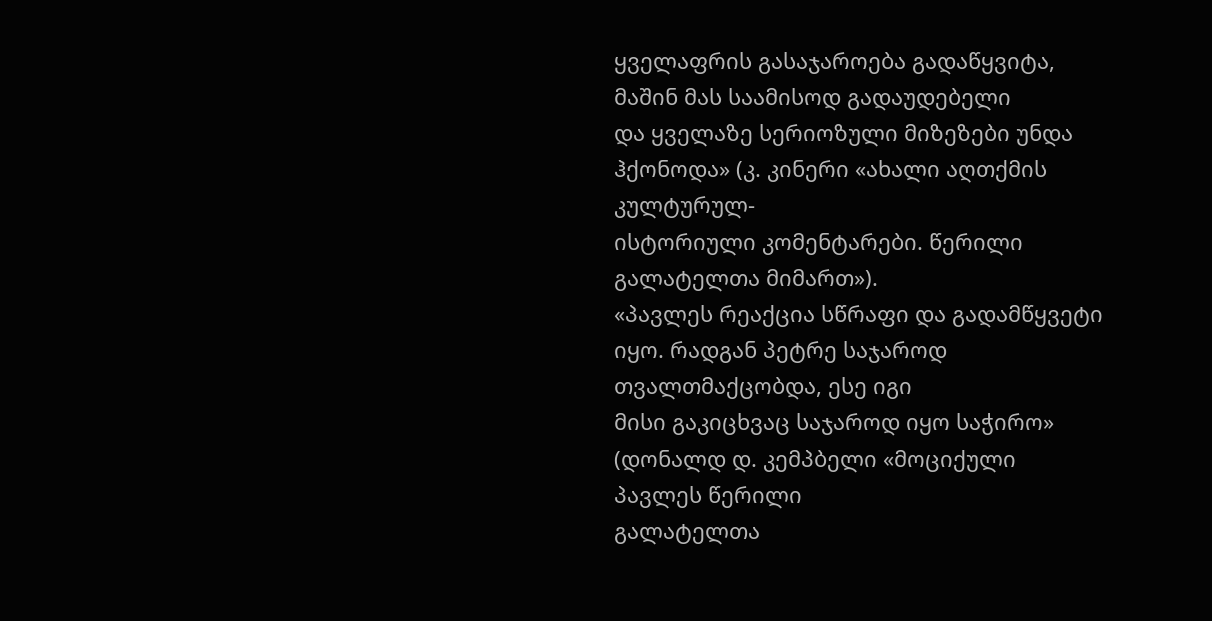ყველაფრის გასაჯაროება გადაწყვიტა, მაშინ მას საამისოდ გადაუდებელი
და ყველაზე სერიოზული მიზეზები უნდა ჰქონოდა» (კ. კინერი «ახალი აღთქმის კულტურულ-
ისტორიული კომენტარები. წერილი გალატელთა მიმართ»).
«პავლეს რეაქცია სწრაფი და გადამწყვეტი იყო. რადგან პეტრე საჯაროდ თვალთმაქცობდა, ესე იგი
მისი გაკიცხვაც საჯაროდ იყო საჭირო» (დონალდ დ. კემპბელი «მოციქული პავლეს წერილი
გალატელთა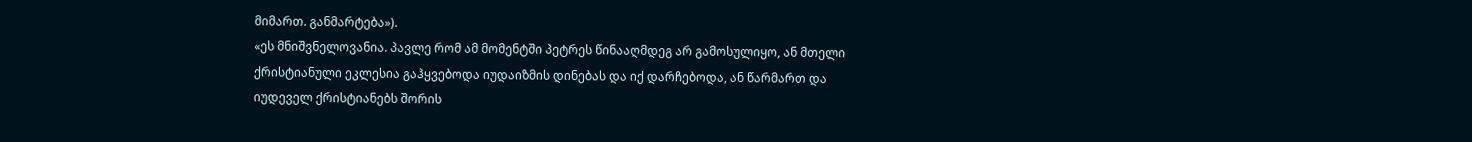მიმართ. განმარტება»).
«ეს მნიშვნელოვანია. პავლე რომ ამ მომენტში პეტრეს წინააღმდეგ არ გამოსულიყო, ან მთელი
ქრისტიანული ეკლესია გაჰყვებოდა იუდაიზმის დინებას და იქ დარჩებოდა, ან წარმართ და
იუდეველ ქრისტიანებს შორის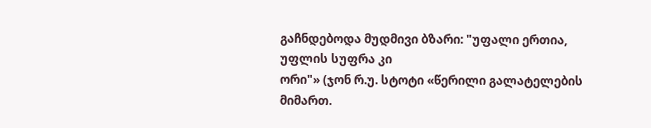გაჩნდებოდა მუდმივი ბზარი: "უფალი ერთია, უფლის სუფრა კი
ორი"» (ჯონ რ.უ. სტოტი «წერილი გალატელების მიმართ.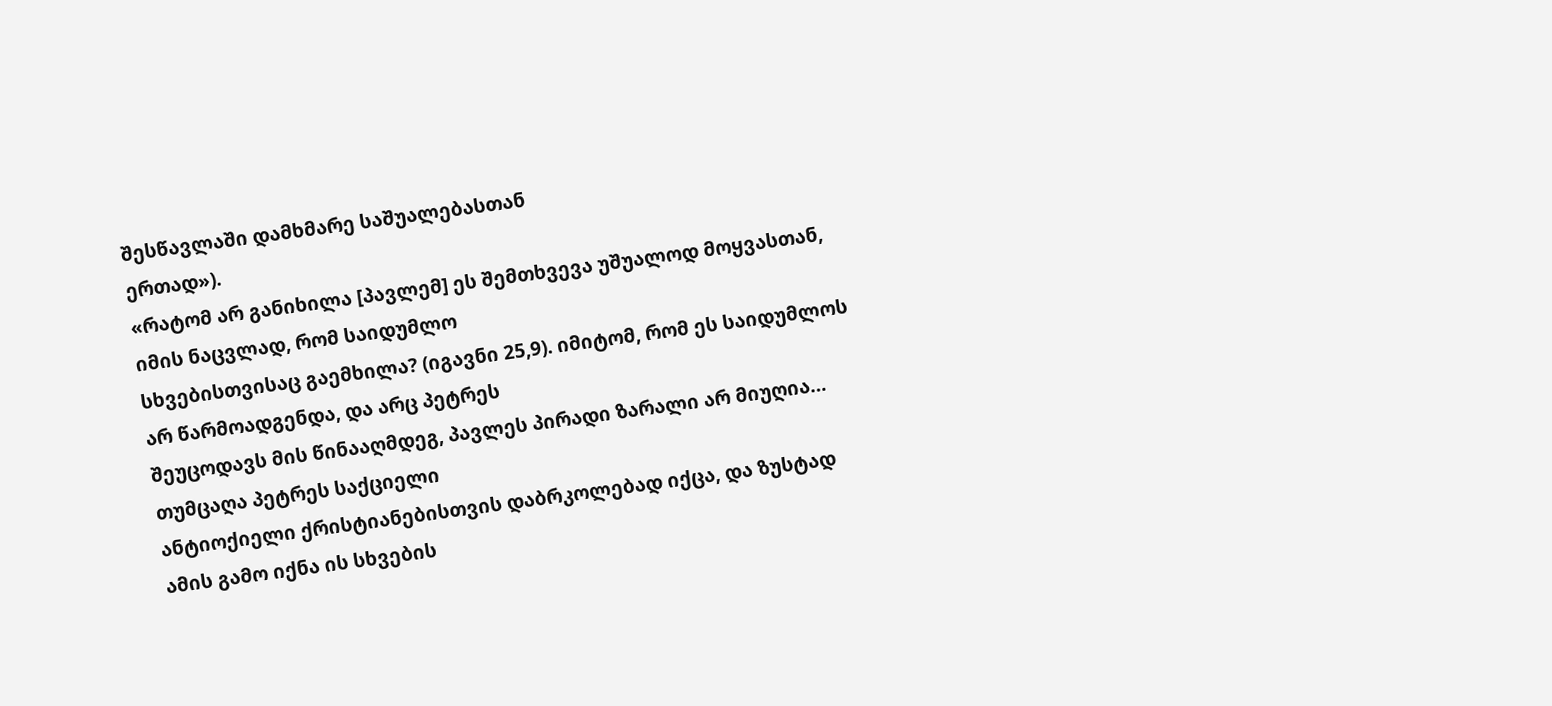შესწავლაში დამხმარე საშუალებასთან
ერთად»).
«რატომ არ განიხილა [პავლემ] ეს შემთხვევა უშუალოდ მოყვასთან, იმის ნაცვლად, რომ საიდუმლო
სხვებისთვისაც გაემხილა? (იგავნი 25,9). იმიტომ, რომ ეს საიდუმლოს არ წარმოადგენდა, და არც პეტრეს
შეუცოდავს მის წინააღმდეგ, პავლეს პირადი ზარალი არ მიუღია… თუმცაღა პეტრეს საქციელი
ანტიოქიელი ქრისტიანებისთვის დაბრკოლებად იქცა, და ზუსტად ამის გამო იქნა ის სხვების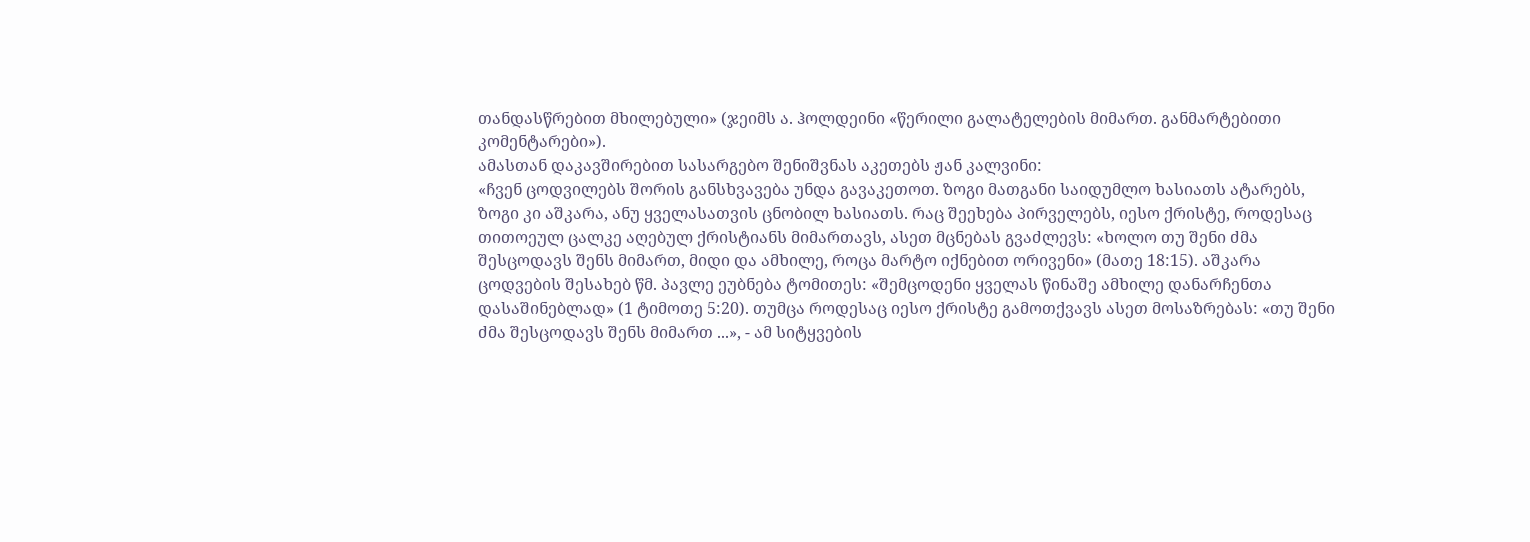თანდასწრებით მხილებული» (ჯეიმს ა. ჰოლდეინი «წერილი გალატელების მიმართ. განმარტებითი
კომენტარები»).
ამასთან დაკავშირებით სასარგებო შენიშვნას აკეთებს ჟან კალვინი:
«ჩვენ ცოდვილებს შორის განსხვავება უნდა გავაკეთოთ. ზოგი მათგანი საიდუმლო ხასიათს ატარებს,
ზოგი კი აშკარა, ანუ ყველასათვის ცნობილ ხასიათს. რაც შეეხება პირველებს, იესო ქრისტე, როდესაც
თითოეულ ცალკე აღებულ ქრისტიანს მიმართავს, ასეთ მცნებას გვაძლევს: «ხოლო თუ შენი ძმა
შესცოდავს შენს მიმართ, მიდი და ამხილე, როცა მარტო იქნებით ორივენი» (მათე 18:15). აშკარა
ცოდვების შესახებ წმ. პავლე ეუბნება ტომითეს: «შემცოდენი ყველას წინაშე ამხილე დანარჩენთა
დასაშინებლად» (1 ტიმოთე 5:20). თუმცა როდესაც იესო ქრისტე გამოთქვავს ასეთ მოსაზრებას: «თუ შენი
ძმა შესცოდავს შენს მიმართ ...», - ამ სიტყვების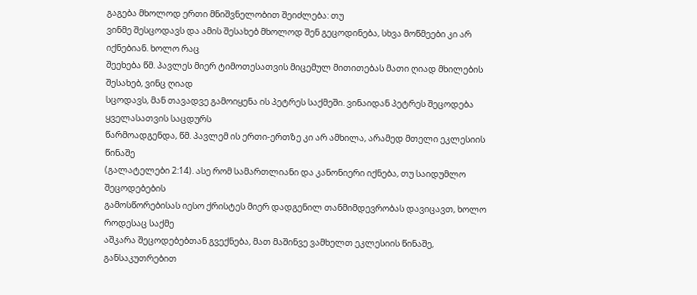გაგება მხოლოდ ერთი მნიშვნელობით შეიძლება: თუ
ვინმე შესცოდავს და ამის შესახებ მხოლოდ შენ გეცოდინება, სხვა მოწმეები კი არ იქნებიან. ხოლო რაც
შეეხება წმ. პავლეს მიერ ტიმოთესათვის მიცემულ მითითებას მათი ღიად მხილების შესახებ, ვინც ღიად
სცოდავს, მან თავადვე გამოიყენა ის პეტრეს საქმეში. ვინაიდან პეტრეს შეცოდება ყველასათვის საცდურს
წარმოადგენდა, წმ. პავლემ ის ერთი-ერთზე კი არ ამხილა, არამედ მთელი ეკლესიის წინაშე
(გალატელები 2:14). ასე რომ სამართლიანი და კანონიერი იქნება, თუ საიდუმლო შეცოდებების
გამოსწორებისას იესო ქრისტეს მიერ დადგენილ თანმიმდევრობას დავიცავთ, ხოლო როდესაც საქმე
აშკარა შეცოდებებთან გვექნება, მათ მაშინვე ვამხელთ ეკლესიის წინაშე, განსაკუთრებით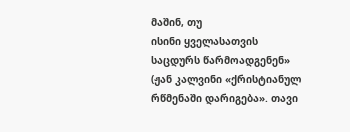მაშინ, თუ
ისინი ყველასათვის საცდურს წარმოადგენენ» (ჟან კალვინი «ქრისტიანულ რწმენაში დარიგება». თავი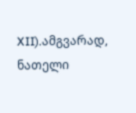XII).ამგვარად, ნათელი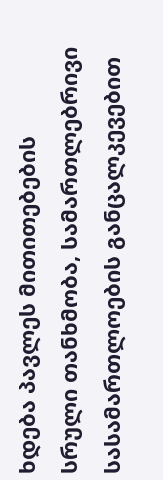ხდება პავლეს მითითებების სრული თანხმობა, სამართლებრივი
სასამართლოების განცალკევებით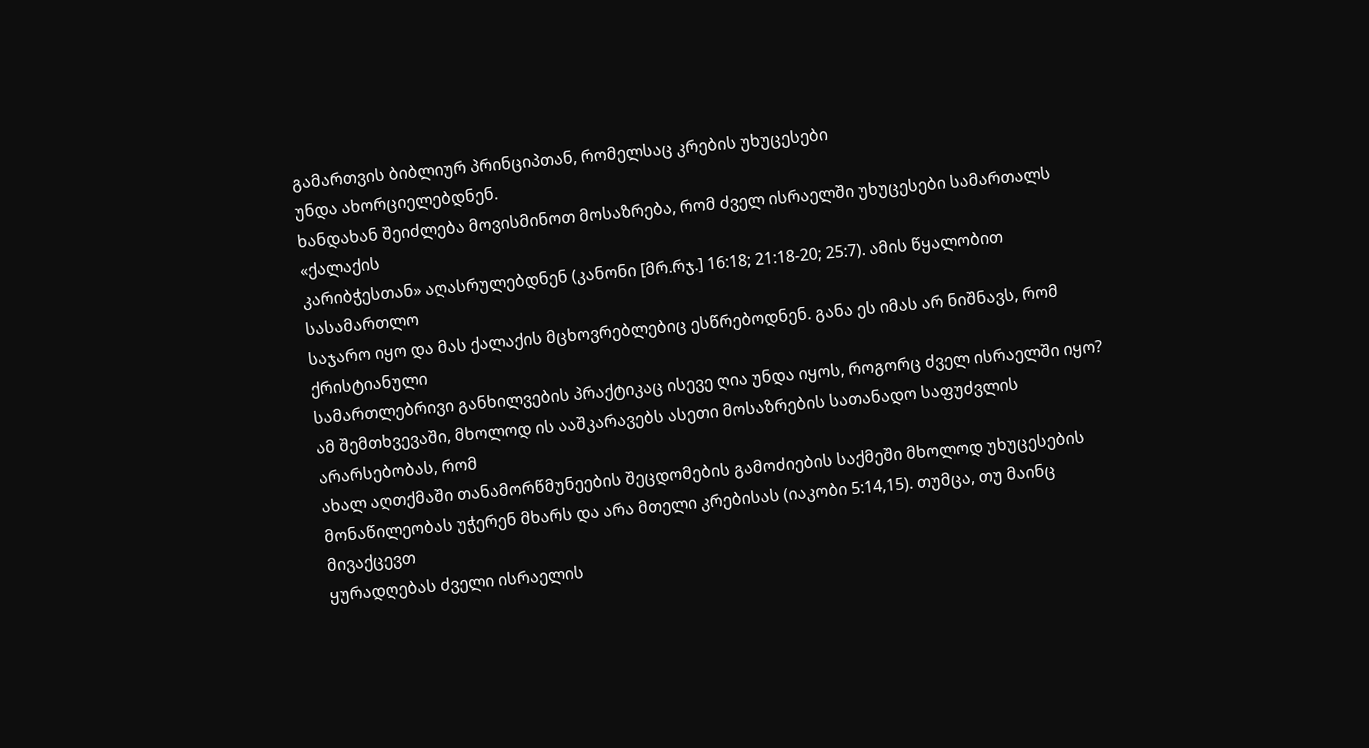გამართვის ბიბლიურ პრინციპთან, რომელსაც კრების უხუცესები
უნდა ახორციელებდნენ.
ხანდახან შეიძლება მოვისმინოთ მოსაზრება, რომ ძველ ისრაელში უხუცესები სამართალს «ქალაქის
კარიბჭესთან» აღასრულებდნენ (კანონი [მრ.რჯ.] 16:18; 21:18-20; 25:7). ამის წყალობით სასამართლო
საჯარო იყო და მას ქალაქის მცხოვრებლებიც ესწრებოდნენ. განა ეს იმას არ ნიშნავს, რომ ქრისტიანული
სამართლებრივი განხილვების პრაქტიკაც ისევე ღია უნდა იყოს, როგორც ძველ ისრაელში იყო?
ამ შემთხვევაში, მხოლოდ ის ააშკარავებს ასეთი მოსაზრების სათანადო საფუძვლის არარსებობას, რომ
ახალ აღთქმაში თანამორწმუნეების შეცდომების გამოძიების საქმეში მხოლოდ უხუცესების
მონაწილეობას უჭერენ მხარს და არა მთელი კრებისას (იაკობი 5:14,15). თუმცა, თუ მაინც მივაქცევთ
ყურადღებას ძველი ისრაელის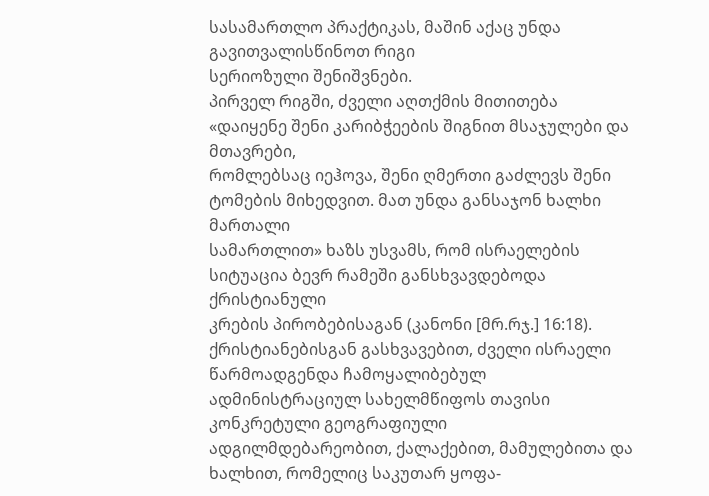სასამართლო პრაქტიკას, მაშინ აქაც უნდა გავითვალისწინოთ რიგი
სერიოზული შენიშვნები.
პირველ რიგში, ძველი აღთქმის მითითება «დაიყენე შენი კარიბჭეების შიგნით მსაჯულები და მთავრები,
რომლებსაც იეჰოვა, შენი ღმერთი გაძლევს შენი ტომების მიხედვით. მათ უნდა განსაჯონ ხალხი მართალი
სამართლით» ხაზს უსვამს, რომ ისრაელების სიტუაცია ბევრ რამეში განსხვავდებოდა ქრისტიანული
კრების პირობებისაგან (კანონი [მრ.რჯ.] 16:18). ქრისტიანებისგან გასხვავებით, ძველი ისრაელი
წარმოადგენდა ჩამოყალიბებულ ადმინისტრაციულ სახელმწიფოს თავისი კონკრეტული გეოგრაფიული
ადგილმდებარეობით, ქალაქებით, მამულებითა და ხალხით, რომელიც საკუთარ ყოფა-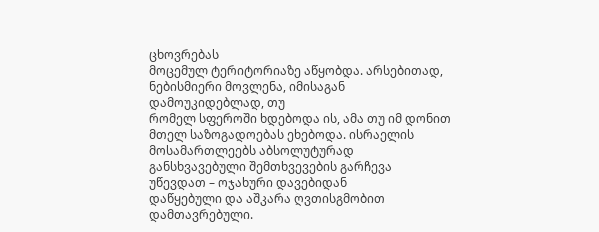ცხოვრებას
მოცემულ ტერიტორიაზე აწყობდა. არსებითად, ნებისმიერი მოვლენა, იმისაგან დამოუკიდებლად, თუ
რომელ სფეროში ხდებოდა ის, ამა თუ იმ დონით მთელ საზოგადოებას ეხებოდა. ისრაელის
მოსამართლეებს აბსოლუტურად განსხვავებული შემთხვევების გარჩევა უწევდათ – ოჯახური დავებიდან
დაწყებული და აშკარა ღვთისგმობით დამთავრებული.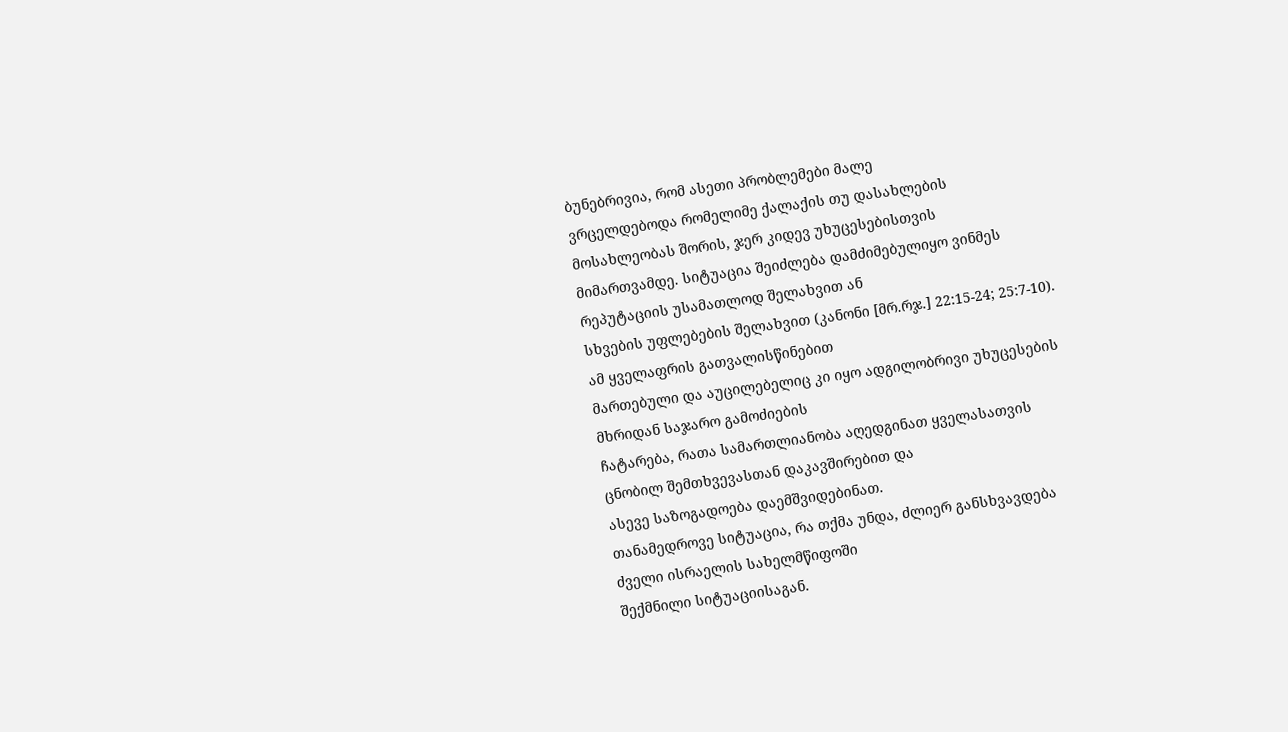ბუნებრივია, რომ ასეთი პრობლემები მალე
ვრცელდებოდა რომელიმე ქალაქის თუ დასახლების მოსახლეობას შორის, ჯერ კიდევ უხუცესებისთვის
მიმართვამდე. სიტუაცია შეიძლება დამძიმებულიყო ვინმეს რეპუტაციის უსამათლოდ შელახვით ან
სხვების უფლებების შელახვით (კანონი [მრ.რჯ.] 22:15-24; 25:7-10). ამ ყველაფრის გათვალისწინებით
მართებული და აუცილებელიც კი იყო ადგილობრივი უხუცესების მხრიდან საჯარო გამოძიების
ჩატარება, რათა სამართლიანობა აღედგინათ ყველასათვის ცნობილ შემთხვევასთან დაკავშირებით და
ასევე საზოგადოება დაემშვიდებინათ.
თანამედროვე სიტუაცია, რა თქმა უნდა, ძლიერ განსხვავდება ძველი ისრაელის სახელმწიფოში
შექმნილი სიტუაციისაგან.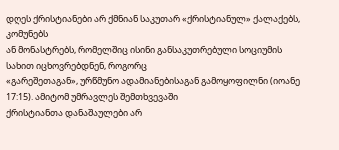დღეს ქრისტიანები არ ქმნიან საკუთარ «ქრისტიანულ» ქალაქებს, კომუნებს
ან მონასტრებს, რომელშიც ისინი განსაკუთრებული სოციუმის სახით იცხოვრებდნენ, როგორც
«გარეშეთაგან», ურწმუნო ადამიანებისაგან გამოყოფილნი (იოანე 17:15). ამიტომ უმრავლეს შემთხვევაში
ქრისტიანთა დანაშაულები არ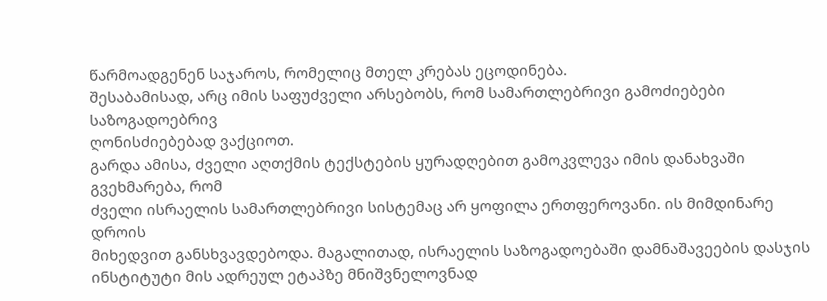წარმოადგენენ საჯაროს, რომელიც მთელ კრებას ეცოდინება.
შესაბამისად, არც იმის საფუძველი არსებობს, რომ სამართლებრივი გამოძიებები საზოგადოებრივ
ღონისძიებებად ვაქციოთ.
გარდა ამისა, ძველი აღთქმის ტექსტების ყურადღებით გამოკვლევა იმის დანახვაში გვეხმარება, რომ
ძველი ისრაელის სამართლებრივი სისტემაც არ ყოფილა ერთფეროვანი. ის მიმდინარე დროის
მიხედვით განსხვავდებოდა. მაგალითად, ისრაელის საზოგადოებაში დამნაშავეების დასჯის
ინსტიტუტი მის ადრეულ ეტაპზე მნიშვნელოვნად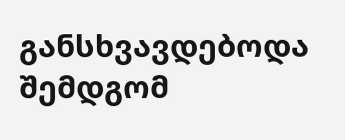განსხვავდებოდა შემდგომ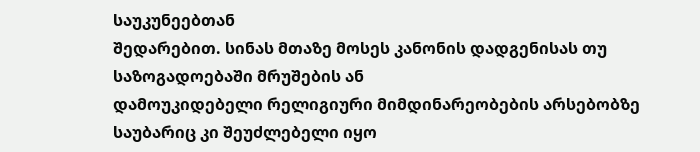საუკუნეებთან
შედარებით. სინას მთაზე მოსეს კანონის დადგენისას თუ საზოგადოებაში მრუშების ან
დამოუკიდებელი რელიგიური მიმდინარეობების არსებობზე საუბარიც კი შეუძლებელი იყო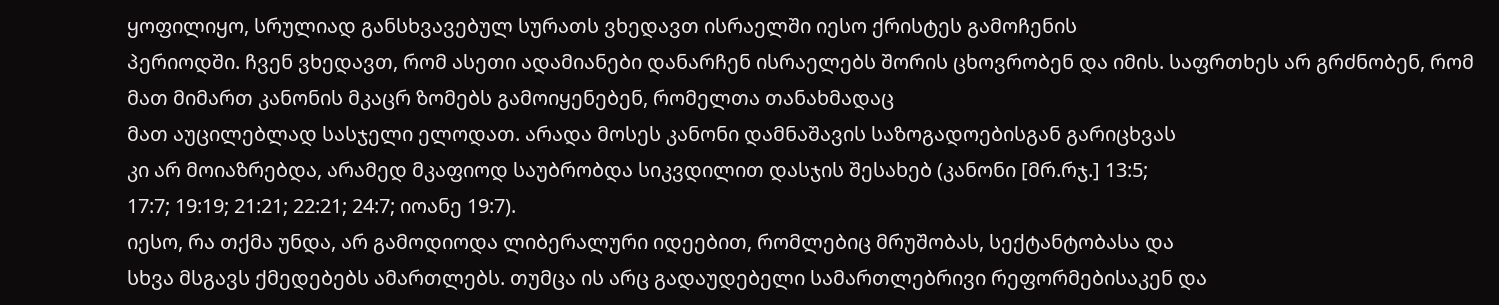ყოფილიყო, სრულიად განსხვავებულ სურათს ვხედავთ ისრაელში იესო ქრისტეს გამოჩენის
პერიოდში. ჩვენ ვხედავთ, რომ ასეთი ადამიანები დანარჩენ ისრაელებს შორის ცხოვრობენ და იმის. საფრთხეს არ გრძნობენ, რომ მათ მიმართ კანონის მკაცრ ზომებს გამოიყენებენ, რომელთა თანახმადაც
მათ აუცილებლად სასჯელი ელოდათ. არადა მოსეს კანონი დამნაშავის საზოგადოებისგან გარიცხვას
კი არ მოიაზრებდა, არამედ მკაფიოდ საუბრობდა სიკვდილით დასჯის შესახებ (კანონი [მრ.რჯ.] 13:5;
17:7; 19:19; 21:21; 22:21; 24:7; იოანე 19:7).
იესო, რა თქმა უნდა, არ გამოდიოდა ლიბერალური იდეებით, რომლებიც მრუშობას, სექტანტობასა და
სხვა მსგავს ქმედებებს ამართლებს. თუმცა ის არც გადაუდებელი სამართლებრივი რეფორმებისაკენ და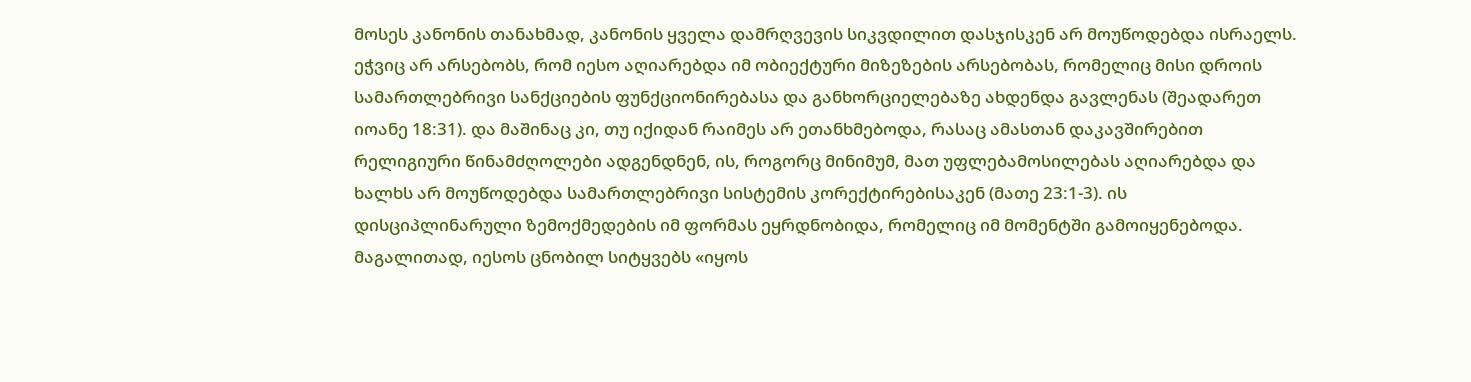მოსეს კანონის თანახმად, კანონის ყველა დამრღვევის სიკვდილით დასჯისკენ არ მოუწოდებდა ისრაელს.
ეჭვიც არ არსებობს, რომ იესო აღიარებდა იმ ობიექტური მიზეზების არსებობას, რომელიც მისი დროის
სამართლებრივი სანქციების ფუნქციონირებასა და განხორციელებაზე ახდენდა გავლენას (შეადარეთ
იოანე 18:31). და მაშინაც კი, თუ იქიდან რაიმეს არ ეთანხმებოდა, რასაც ამასთან დაკავშირებით
რელიგიური წინამძღოლები ადგენდნენ, ის, როგორც მინიმუმ, მათ უფლებამოსილებას აღიარებდა და
ხალხს არ მოუწოდებდა სამართლებრივი სისტემის კორექტირებისაკენ (მათე 23:1-3). ის
დისციპლინარული ზემოქმედების იმ ფორმას ეყრდნობიდა, რომელიც იმ მომენტში გამოიყენებოდა.
მაგალითად, იესოს ცნობილ სიტყვებს «იყოს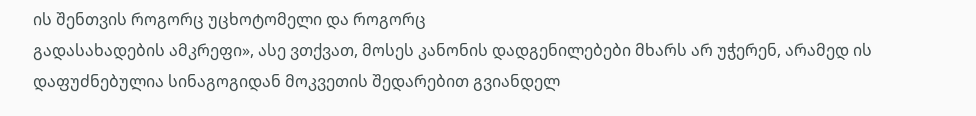ის შენთვის როგორც უცხოტომელი და როგორც
გადასახადების ამკრეფი», ასე ვთქვათ, მოსეს კანონის დადგენილებები მხარს არ უჭერენ, არამედ ის
დაფუძნებულია სინაგოგიდან მოკვეთის შედარებით გვიანდელ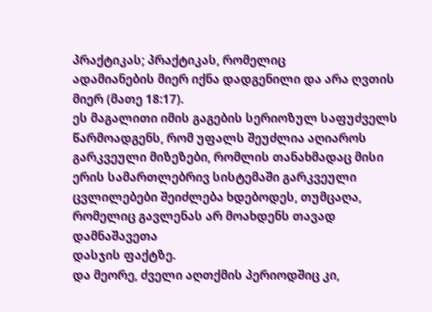პრაქტიკას; პრაქტიკას, რომელიც
ადამიანების მიერ იქნა დადგენილი და არა ღვთის მიერ (მათე 18:17).
ეს მაგალითი იმის გაგების სერიოზულ საფუძველს წარმოადგენს, რომ უფალს შეუძლია აღიაროს
გარკვეული მიზეზები, რომლის თანახმადაც მისი ერის სამართლებრივ სისტემაში გარკვეული
ცვლილებები შეიძლება ხდებოდეს, თუმცაღა, რომელიც გავლენას არ მოახდენს თავად დამნაშავეთა
დასჯის ფაქტზე.
და მეორე, ძველი აღთქმის პერიოდშიც კი,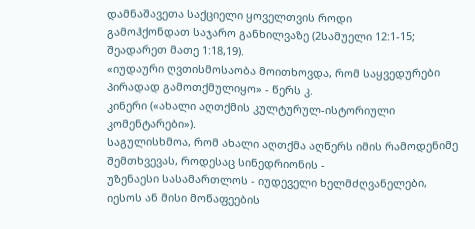დამნაშავეთა საქციელი ყოველთვის როდი
გამოჰქონდათ საჯარო განხილვაზე (2სამუელი 12:1-15; შეადარეთ მათე 1:18,19).
«იუდაური ღვთისმოსაობა მოითხოვდა, რომ საყვედურები პირადად გამოთქმულიყო» - წერს კ.
კინერი («ახალი აღთქმის კულტურულ-ისტორიული კომენტარები»).
საგულისხმოა, რომ ახალი აღთქმა აღწერს იმის რამოდენიმე შემთხვევას, როდესაც სინედრიონის -
უზენაესი სასამართლოს - იუდეველი ხელმძღვანელები, იესოს ან მისი მოწაფეების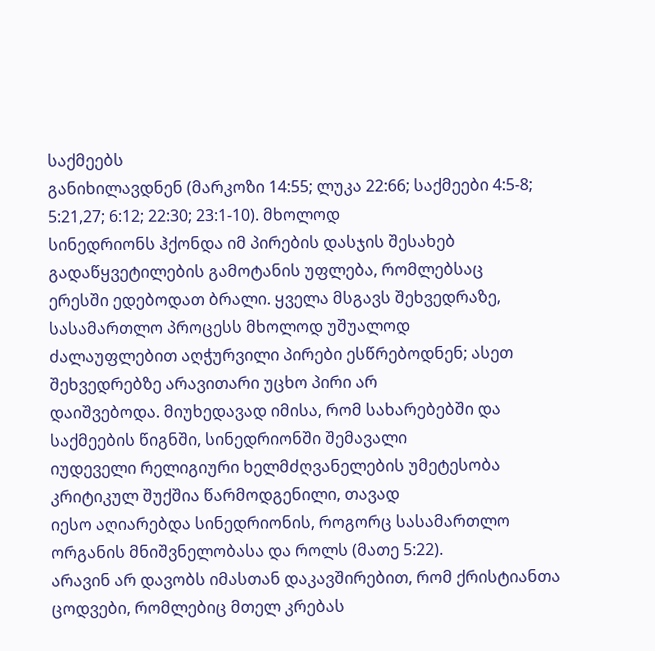საქმეებს
განიხილავდნენ (მარკოზი 14:55; ლუკა 22:66; საქმეები 4:5-8; 5:21,27; 6:12; 22:30; 23:1-10). მხოლოდ
სინედრიონს ჰქონდა იმ პირების დასჯის შესახებ გადაწყვეტილების გამოტანის უფლება, რომლებსაც
ერესში ედებოდათ ბრალი. ყველა მსგავს შეხვედრაზე, სასამართლო პროცესს მხოლოდ უშუალოდ
ძალაუფლებით აღჭურვილი პირები ესწრებოდნენ; ასეთ შეხვედრებზე არავითარი უცხო პირი არ
დაიშვებოდა. მიუხედავად იმისა, რომ სახარებებში და საქმეების წიგნში, სინედრიონში შემავალი
იუდეველი რელიგიური ხელმძღვანელების უმეტესობა კრიტიკულ შუქშია წარმოდგენილი, თავად
იესო აღიარებდა სინედრიონის, როგორც სასამართლო ორგანის მნიშვნელობასა და როლს (მათე 5:22).
არავინ არ დავობს იმასთან დაკავშირებით, რომ ქრისტიანთა ცოდვები, რომლებიც მთელ კრებას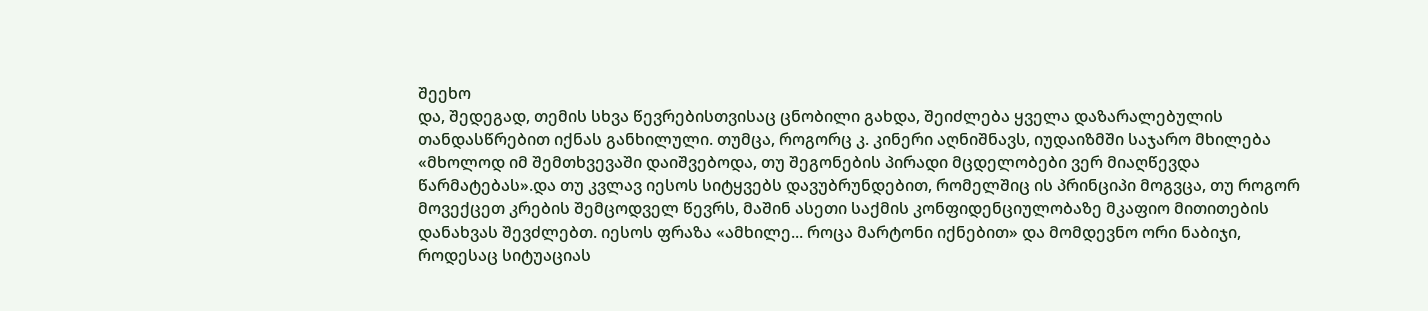შეეხო
და, შედეგად, თემის სხვა წევრებისთვისაც ცნობილი გახდა, შეიძლება ყველა დაზარალებულის
თანდასწრებით იქნას განხილული. თუმცა, როგორც კ. კინერი აღნიშნავს, იუდაიზმში საჯარო მხილება
«მხოლოდ იმ შემთხვევაში დაიშვებოდა, თუ შეგონების პირადი მცდელობები ვერ მიაღწევდა
წარმატებას».და თუ კვლავ იესოს სიტყვებს დავუბრუნდებით, რომელშიც ის პრინციპი მოგვცა, თუ როგორ
მოვექცეთ კრების შემცოდველ წევრს, მაშინ ასეთი საქმის კონფიდენციულობაზე მკაფიო მითითების
დანახვას შევძლებთ. იესოს ფრაზა «ამხილე... როცა მარტონი იქნებით» და მომდევნო ორი ნაბიჯი,
როდესაც სიტუაციას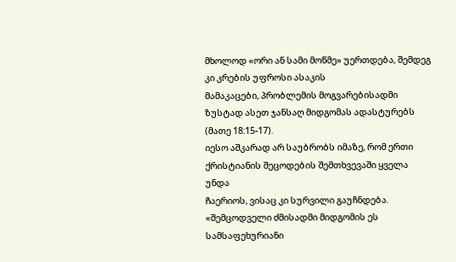მხოლოდ «ორი ან სამი მოწმე» უერთდება, შემდეგ კი კრების უფროსი ასაკის
მამაკაცები, პრობლემის მოგვარებისადმი ზუსტად ასეთ ჯანსაღ მიდგომას ადასტურებს (მათე 18:15-17).
იესო აშკარად არ საუბრობს იმაზე, რომ ერთი ქრისტიანის შეცოდების შემთხვევაში ყველა უნდა
ჩაერიოს, ვისაც კი სურვილი გაუჩნდება.
«შემცოდველი ძმისადმი მიდგომის ეს სამსაფეხურიანი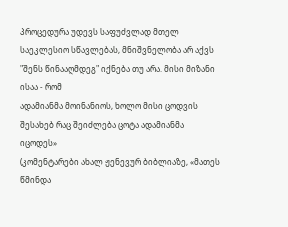პროცედურა უდევს საფუძვლად მთელ
საეკლესიო სწავლებას, მნიშვნელობა არ აქვს "შენს წინააღმდეგ" იქნება თუ არა. მისი მიზანი ისაა - რომ
ადამიანმა მოინანიოს, ხოლო მისი ცოდვის შესახებ რაც შეიძლება ცოტა ადამიანმა იცოდეს»
(კომენტარები ახალ ჟენევურ ბიბლიაზე, «მათეს წმინდა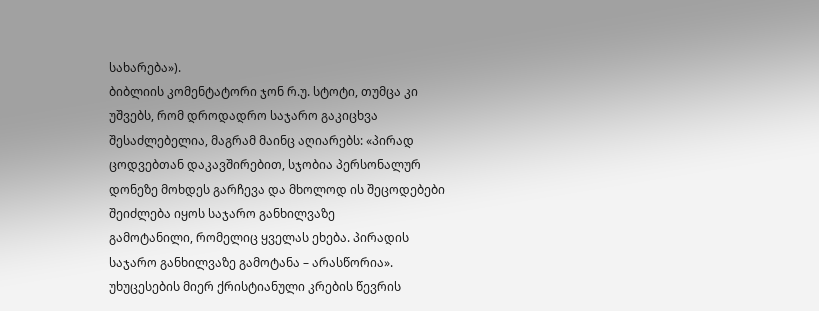სახარება»).
ბიბლიის კომენტატორი ჯონ რ.უ. სტოტი, თუმცა კი უშვებს, რომ დროდადრო საჯარო გაკიცხვა
შესაძლებელია, მაგრამ მაინც აღიარებს: «პირად ცოდვებთან დაკავშირებით, სჯობია პერსონალურ
დონეზე მოხდეს გარჩევა და მხოლოდ ის შეცოდებები შეიძლება იყოს საჯარო განხილვაზე
გამოტანილი, რომელიც ყველას ეხება. პირადის საჯარო განხილვაზე გამოტანა – არასწორია».
უხუცესების მიერ ქრისტიანული კრების წევრის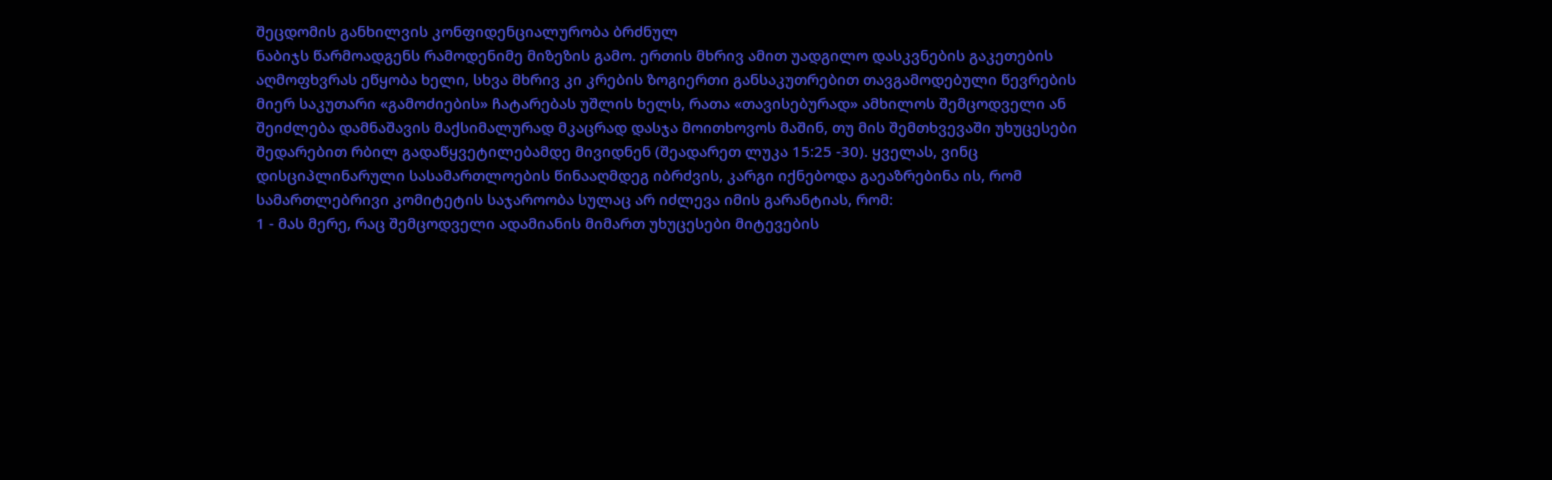შეცდომის განხილვის კონფიდენციალურობა ბრძნულ
ნაბიჯს წარმოადგენს რამოდენიმე მიზეზის გამო. ერთის მხრივ ამით უადგილო დასკვნების გაკეთების
აღმოფხვრას ეწყობა ხელი, სხვა მხრივ კი კრების ზოგიერთი განსაკუთრებით თავგამოდებული წევრების
მიერ საკუთარი «გამოძიების» ჩატარებას უშლის ხელს, რათა «თავისებურად» ამხილოს შემცოდველი ან
შეიძლება დამნაშავის მაქსიმალურად მკაცრად დასჯა მოითხოვოს მაშინ, თუ მის შემთხვევაში უხუცესები
შედარებით რბილ გადაწყვეტილებამდე მივიდნენ (შეადარეთ ლუკა 15:25 -30). ყველას, ვინც
დისციპლინარული სასამართლოების წინააღმდეგ იბრძვის, კარგი იქნებოდა გაეაზრებინა ის, რომ
სამართლებრივი კომიტეტის საჯაროობა სულაც არ იძლევა იმის გარანტიას, რომ:
1 - მას მერე, რაც შემცოდველი ადამიანის მიმართ უხუცესები მიტევების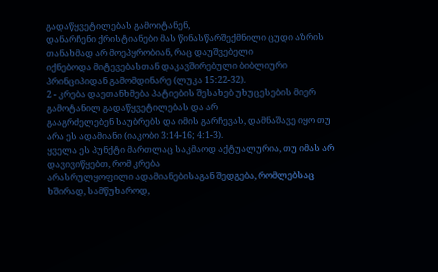გადაწყვეტილებას გამოიტანენ,
დანარჩენი ქრისტიანები მას წინასწარშექმნილი ცუდი აზრის თანახმად არ მოეპყრობიან, რაც დაუშვებელი
იქნებოდა მიტევებასთან დაკავშირებული ბიბლიური პრინციპიდან გამომდინარე (ლუკა 15:22-32).
2 - კრება დაეთანხმება პატიების შესახებ უხუცესების მიერ გამოტანილ გადაწყვეტილებას და არ
გააგრძელებენ საუბრებს და იმის გარჩევას, დამნაშავე იყო თუ არა ეს ადამიანი (იაკობი 3:14-16; 4:1-3).
ყველა ეს პუნქტი მართლაც საკმაოდ აქტუალურია, თუ იმას არ დავივიწყებთ, რომ კრება
არასრულყოფილი ადამიანებისაგან შედგება, რომლებსაც ხშირად, სამწუხაროდ,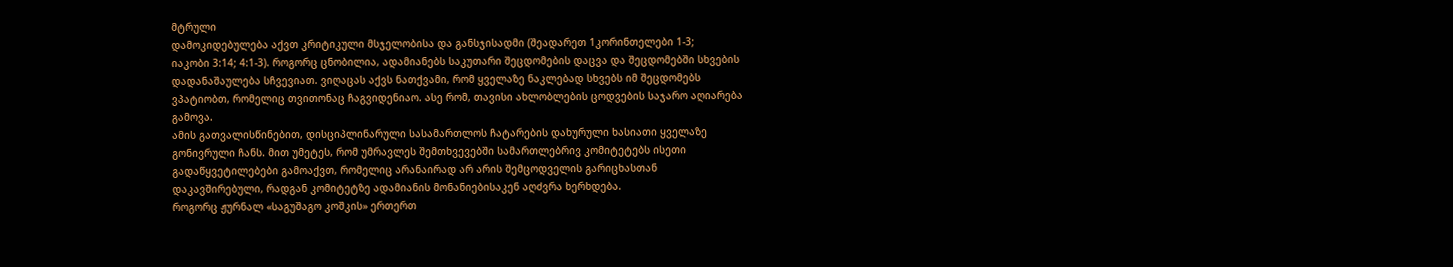მტრული
დამოკიდებულება აქვთ კრიტიკული მსჯელობისა და განსჯისადმი (შეადარეთ 1კორინთელები 1-3;
იაკობი 3:14; 4:1-3). როგორც ცნობილია, ადამიანებს საკუთარი შეცდომების დაცვა და შეცდომებში სხვების
დადანაშაულება სჩვევიათ. ვიღაცას აქვს ნათქვამი, რომ ყველაზე ნაკლებად სხვებს იმ შეცდომებს
ვპატიობთ, რომელიც თვითონაც ჩაგვიდენიაო. ასე რომ, თავისი ახლობლების ცოდვების საჯარო აღიარება
გამოვა.
ამის გათვალისწინებით, დისციპლინარული სასამართლოს ჩატარების დახურული ხასიათი ყველაზე
გონივრული ჩანს. მით უმეტეს, რომ უმრავლეს შემთხვევებში სამართლებრივ კომიტეტებს ისეთი
გადაწყვეტილებები გამოაქვთ, რომელიც არანაირად არ არის შემცოდველის გარიცხასთან
დაკავშირებული, რადგან კომიტეტზე ადამიანის მონანიებისაკენ აღძვრა ხერხდება.
როგორც ჟურნალ «საგუშაგო კოშკის» ერთერთ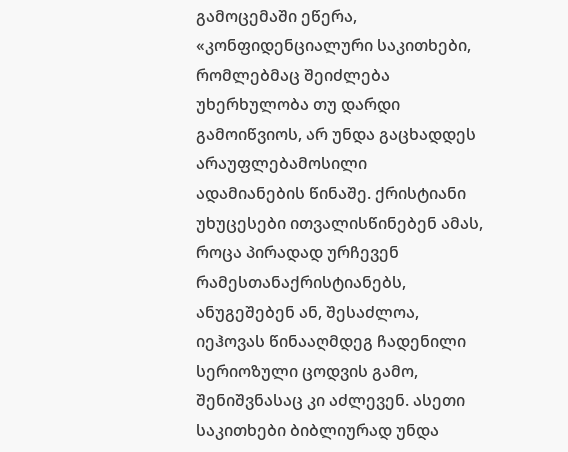გამოცემაში ეწერა, «კონფიდენციალური საკითხები,
რომლებმაც შეიძლება უხერხულობა თუ დარდი გამოიწვიოს, არ უნდა გაცხადდეს არაუფლებამოსილი
ადამიანების წინაშე. ქრისტიანი უხუცესები ითვალისწინებენ ამას, როცა პირადად ურჩევენ რამესთანაქრისტიანებს, ანუგეშებენ ან, შესაძლოა, იეჰოვას წინააღმდეგ ჩადენილი სერიოზული ცოდვის გამო,
შენიშვნასაც კი აძლევენ. ასეთი საკითხები ბიბლიურად უნდა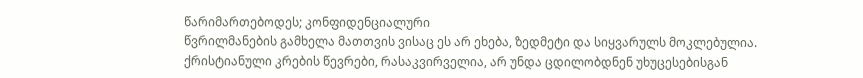წარიმართებოდეს; კონფიდენციალური
წვრილმანების გამხელა მათთვის ვისაც ეს არ ეხება, ზედმეტი და სიყვარულს მოკლებულია.
ქრისტიანული კრების წევრები, რასაკვირველია, არ უნდა ცდილობდნენ უხუცესებისგან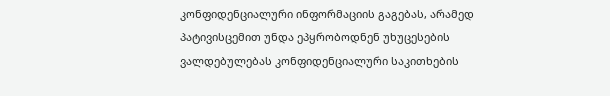კონფიდენციალური ინფორმაციის გაგებას, არამედ პატივისცემით უნდა ეპყრობოდნენ უხუცესების
ვალდებულებას კონფიდენციალური საკითხების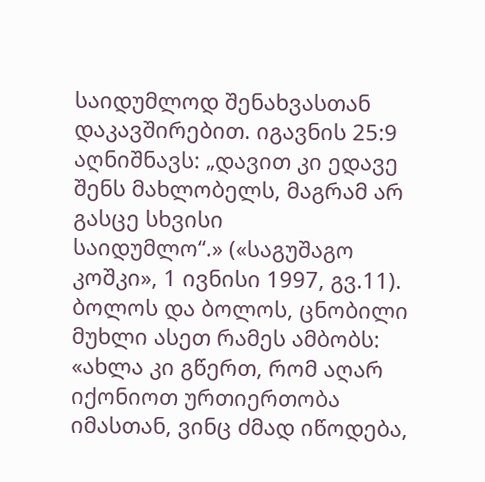საიდუმლოდ შენახვასთან
დაკავშირებით. იგავნის 25:9 აღნიშნავს: „დავით კი ედავე შენს მახლობელს, მაგრამ არ გასცე სხვისი
საიდუმლო“.» («საგუშაგო კოშკი», 1 ივნისი 1997, გვ.11).
ბოლოს და ბოლოს, ცნობილი მუხლი ასეთ რამეს ამბობს:
«ახლა კი გწერთ, რომ აღარ იქონიოთ ურთიერთობა იმასთან, ვინც ძმად იწოდება,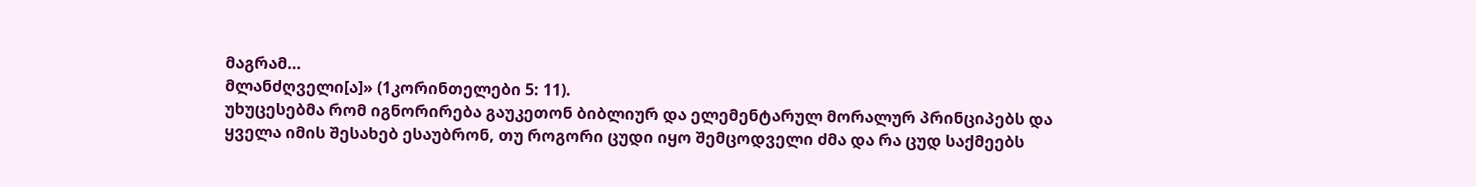მაგრამ…
მლანძღველი[ა]» (1კორინთელები 5: 11).
უხუცესებმა რომ იგნორირება გაუკეთონ ბიბლიურ და ელემენტარულ მორალურ პრინციპებს და
ყველა იმის შესახებ ესაუბრონ, თუ როგორი ცუდი იყო შემცოდველი ძმა და რა ცუდ საქმეებს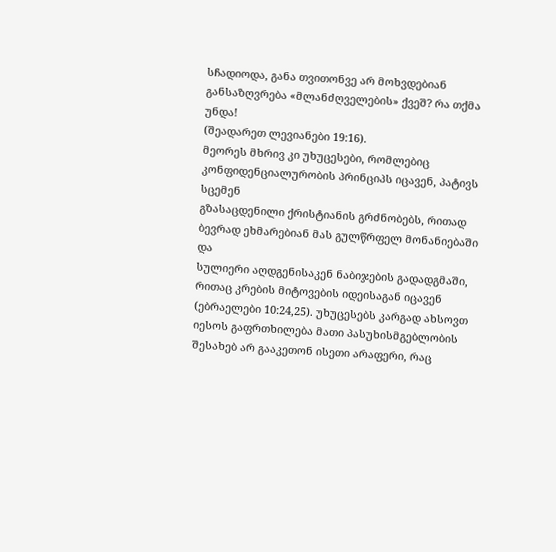სჩადიოდა, განა თვითონვე არ მოხვდებიან განსაზღვრება «მლანძღველების» ქვეშ? რა თქმა უნდა!
(შეადარეთ ლევიანები 19:16).
მეორეს მხრივ კი უხუცესები, რომლებიც კონფიდენციალურობის პრინციპს იცავენ, პატივს სცემენ
გზასაცდენილი ქრისტიანის გრძნობებს, რითად ბევრად ეხმარებიან მას გულწრფელ მონანიებაში და
სულიერი აღდგენისაკენ ნაბიჯების გადადგმაში, რითაც კრების მიტოვების იდეისაგან იცავენ
(ებრაელები 10:24,25). უხუცესებს კარგად ახსოვთ იესოს გაფრთხილება მათი პასუხისმგებლობის
შესახებ არ გააკეთონ ისეთი არაფერი, რაც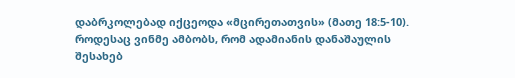დაბრკოლებად იქცეოდა «მცირეთათვის» (მათე 18:5-10).
როდესაც ვინმე ამბობს, რომ ადამიანის დანაშაულის შესახებ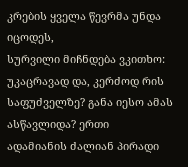კრების ყველა წევრმა უნდა იცოდეს,
სურვილი მიჩნდება ვკითხო: უკაცრავად და, კერძოდ რის საფუძველზე? განა იესო ამას ასწავლიდა? ერთი
ადამიანის ძალიან პირადი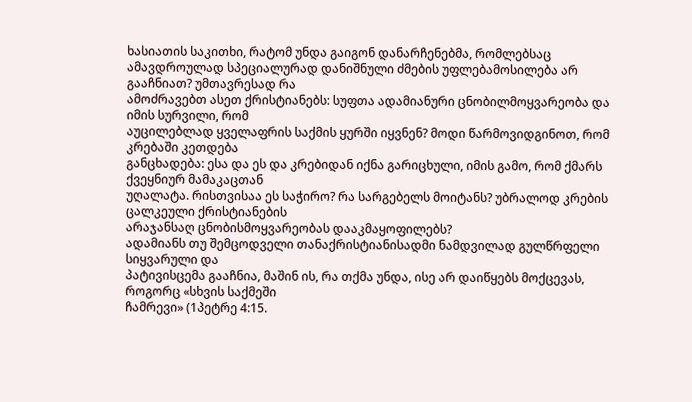ხასიათის საკითხი, რატომ უნდა გაიგონ დანარჩენებმა, რომლებსაც
ამავდროულად სპეციალურად დანიშნული ძმების უფლებამოსილება არ გააჩნიათ? უმთავრესად რა
ამოძრავებთ ასეთ ქრისტიანებს: სუფთა ადამიანური ცნობილმოყვარეობა და იმის სურვილი, რომ
აუცილებლად ყველაფრის საქმის ყურში იყვნენ? მოდი წარმოვიდგინოთ, რომ კრებაში კეთდება
განცხადება: ესა და ეს და კრებიდან იქნა გარიცხული, იმის გამო, რომ ქმარს ქვეყნიურ მამაკაცთან
უღალატა. რისთვისაა ეს საჭირო? რა სარგებელს მოიტანს? უბრალოდ კრების ცალკეული ქრისტიანების
არაჯანსაღ ცნობისმოყვარეობას დააკმაყოფილებს?
ადამიანს თუ შემცოდველი თანაქრისტიანისადმი ნამდვილად გულწრფელი სიყვარული და
პატივისცემა გააჩნია, მაშინ ის, რა თქმა უნდა, ისე არ დაიწყებს მოქცევას, როგორც «სხვის საქმეში
ჩამრევი» (1პეტრე 4:15.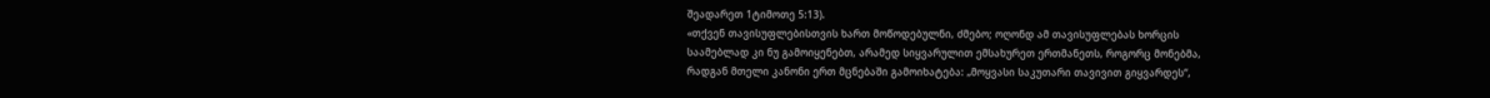შეადარეთ 1ტიმოთე 5:13).
«თქვენ თავისუფლებისთვის ხართ მოწოდებულნი, ძმებო; ოღონდ ამ თავისუფლებას ხორცის
საამებლად კი ნუ გამოიყენებთ, არამედ სიყვარულით ემსახურეთ ერთმანეთს, როგორც მონებმა,
რადგან მთელი კანონი ერთ მცნებაში გამოიხატება: „მოყვასი საკუთარი თავივით გიყვარდეს“,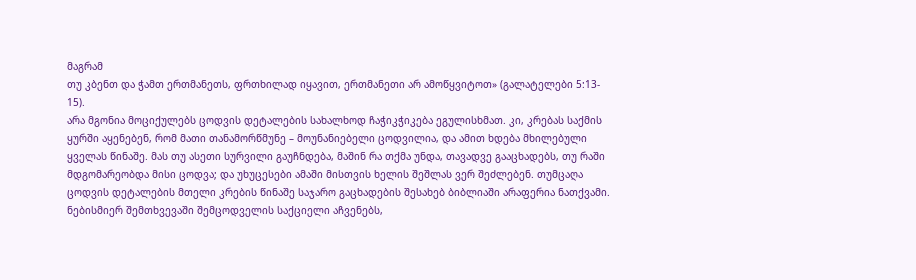მაგრამ
თუ კბენთ და ჭამთ ერთმანეთს, ფრთხილად იყავით, ერთმანეთი არ ამოწყვიტოთ» (გალატელები 5:13-
15).
არა მგონია მოციქულებს ცოდვის დეტალების სახალხოდ ჩაჭიკჭიკება ეგულისხმათ. კი, კრებას საქმის
ყურში აყენებენ, რომ მათი თანამორწმუნე – მოუნანიებელი ცოდვილია, და ამით ხდება მხილებული
ყველას წინაშე. მას თუ ასეთი სურვილი გაუჩნდება, მაშინ რა თქმა უნდა, თავადვე გააცხადებს, თუ რაში
მდგომარეობდა მისი ცოდვა; და უხუცესები ამაში მისთვის ხელის შეშლას ვერ შეძლებენ. თუმცაღა ცოდვის დეტალების მთელი კრების წინაშე საჯარო გაცხადების შესახებ ბიბლიაში არაფერია ნათქვამი.
ნებისმიერ შემთხვევაში შემცოდველის საქციელი აჩვენებს,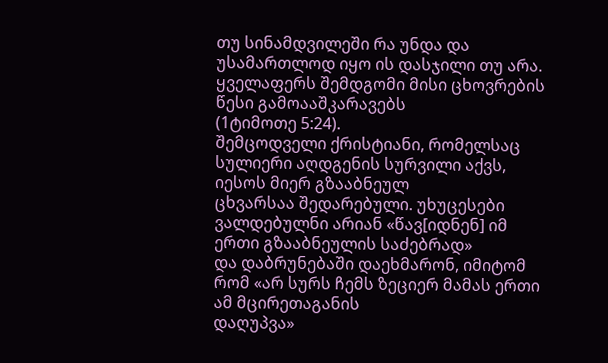თუ სინამდვილეში რა უნდა და
უსამართლოდ იყო ის დასჯილი თუ არა. ყველაფერს შემდგომი მისი ცხოვრების წესი გამოააშკარავებს
(1ტიმოთე 5:24).
შემცოდველი ქრისტიანი, რომელსაც სულიერი აღდგენის სურვილი აქვს, იესოს მიერ გზააბნეულ
ცხვარსაა შედარებული. უხუცესები ვალდებულნი არიან «წავ[იდნენ] იმ ერთი გზააბნეულის საძებრად»
და დაბრუნებაში დაეხმარონ, იმიტომ რომ «არ სურს ჩემს ზეციერ მამას ერთი ამ მცირეთაგანის
დაღუპვა»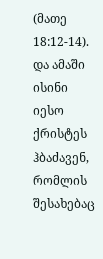(მათე 18:12-14). და ამაში ისინი იესო ქრისტეს ჰბაძავენ, რომლის შესახებაც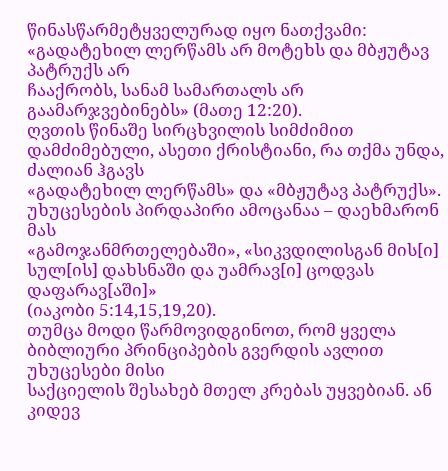წინასწარმეტყველურად იყო ნათქვამი: «გადატეხილ ლერწამს არ მოტეხს და მბჟუტავ პატრუქს არ
ჩააქრობს, სანამ სამართალს არ გაამარჯვებინებს» (მათე 12:20).
ღვთის წინაშე სირცხვილის სიმძიმით დამძიმებული, ასეთი ქრისტიანი, რა თქმა უნდა, ძალიან ჰგავს
«გადატეხილ ლერწამს» და «მბჟუტავ პატრუქს». უხუცესების პირდაპირი ამოცანაა – დაეხმარონ მას
«გამოჯანმრთელებაში», «სიკვდილისგან მის[ი] სულ[ის] დახსნაში და უამრავ[ი] ცოდვას დაფარავ[აში]»
(იაკობი 5:14,15,19,20).
თუმცა მოდი წარმოვიდგინოთ, რომ ყველა ბიბლიური პრინციპების გვერდის ავლით უხუცესები მისი
საქციელის შესახებ მთელ კრებას უყვებიან. ან კიდევ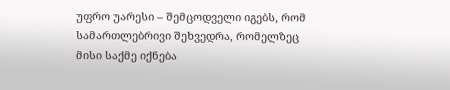უფრო უარესი – შემცოდველი იგებს, რომ
სამართლებრივი შეხვედრა, რომელზეც მისი საქმე იქნება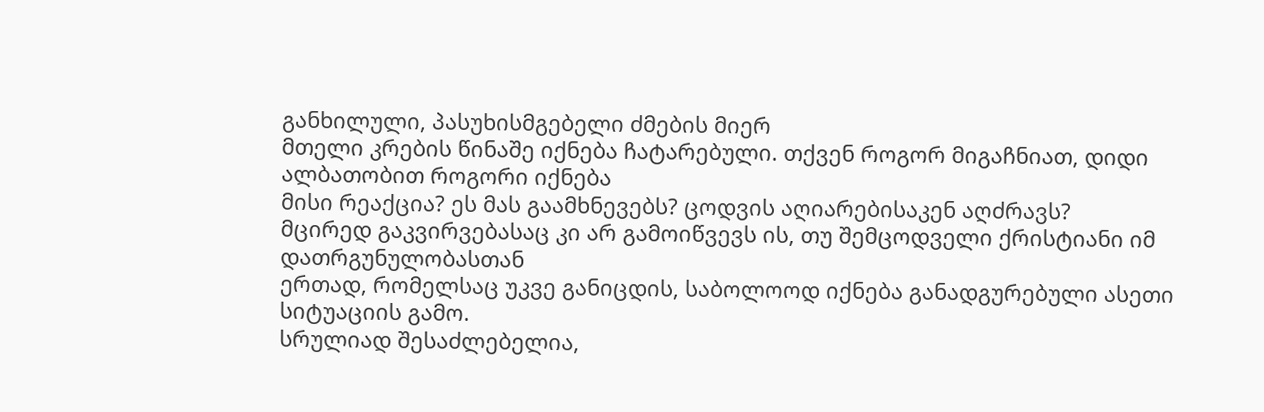განხილული, პასუხისმგებელი ძმების მიერ
მთელი კრების წინაშე იქნება ჩატარებული. თქვენ როგორ მიგაჩნიათ, დიდი ალბათობით როგორი იქნება
მისი რეაქცია? ეს მას გაამხნევებს? ცოდვის აღიარებისაკენ აღძრავს?
მცირედ გაკვირვებასაც კი არ გამოიწვევს ის, თუ შემცოდველი ქრისტიანი იმ დათრგუნულობასთან
ერთად, რომელსაც უკვე განიცდის, საბოლოოდ იქნება განადგურებული ასეთი სიტუაციის გამო.
სრულიად შესაძლებელია,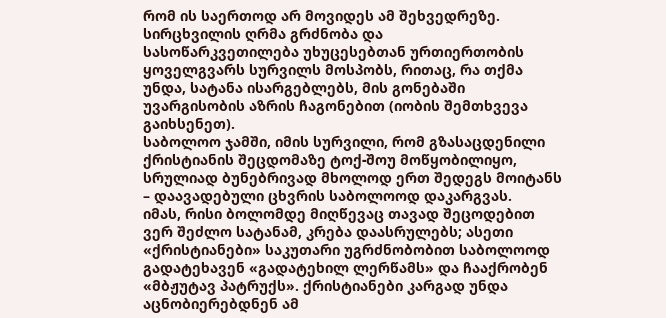რომ ის საერთოდ არ მოვიდეს ამ შეხვედრეზე. სირცხვილის ღრმა გრძნობა და
სასოწარკვეთილება უხუცესებთან ურთიერთობის ყოველგვარს სურვილს მოსპობს, რითაც, რა თქმა
უნდა, სატანა ისარგებლებს, მის გონებაში უვარგისობის აზრის ჩაგონებით (იობის შემთხვევა გაიხსენეთ).
საბოლოო ჯამში, იმის სურვილი, რომ გზასაცდენილი ქრისტიანის შეცდომაზე ტოქ-შოუ მოწყობილიყო,
სრულიად ბუნებრივად მხოლოდ ერთ შედეგს მოიტანს – დაავადებული ცხვრის საბოლოოდ დაკარგვას.
იმას, რისი ბოლომდე მიღწევაც თავად შეცოდებით ვერ შეძლო სატანამ, კრება დაასრულებს; ასეთი
«ქრისტიანები» საკუთარი უგრძნობობით საბოლოოდ გადატეხავენ «გადატეხილ ლერწამს» და ჩააქრობენ
«მბჟუტავ პატრუქს». ქრისტიანები კარგად უნდა აცნობიერებდნენ ამ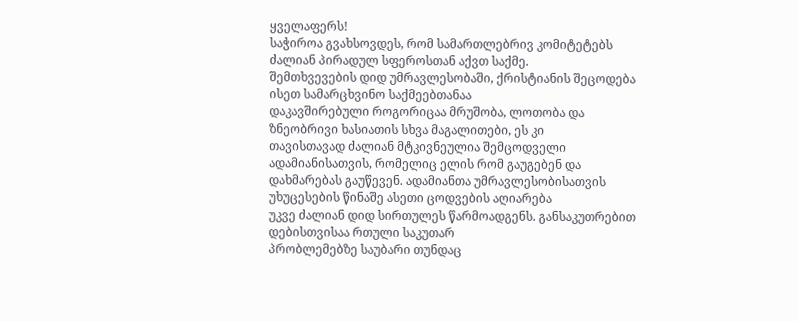ყველაფერს!
საჭიროა გვახსოვდეს, რომ სამართლებრივ კომიტეტებს ძალიან პირადულ სფეროსთან აქვთ საქმე.
შემთხვევების დიდ უმრავლესობაში, ქრისტიანის შეცოდება ისეთ სამარცხვინო საქმეებთანაა
დაკავშირებული როგორიცაა მრუშობა, ლოთობა და ზნეობრივი ხასიათის სხვა მაგალითები, ეს კი
თავისთავად ძალიან მტკივნეულია შემცოდველი ადამიანისათვის, რომელიც ელის რომ გაუგებენ და
დახმარებას გაუწევენ. ადამიანთა უმრავლესობისათვის უხუცესების წინაშე ასეთი ცოდვების აღიარება
უკვე ძალიან დიდ სირთულეს წარმოადგენს. განსაკუთრებით დებისთვისაა რთული საკუთარ
პრობლემებზე საუბარი თუნდაც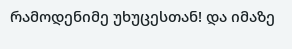რამოდენიმე უხუცესთან! და იმაზე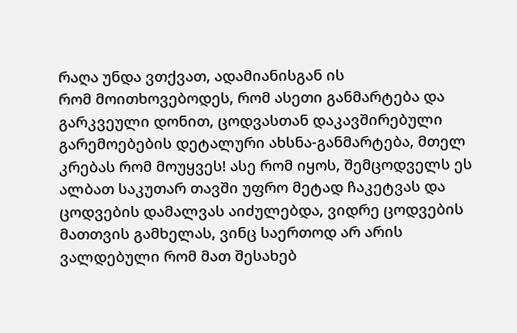რაღა უნდა ვთქვათ, ადამიანისგან ის
რომ მოითხოვებოდეს, რომ ასეთი განმარტება და გარკვეული დონით, ცოდვასთან დაკავშირებული
გარემოებების დეტალური ახსნა-განმარტება, მთელ კრებას რომ მოუყვეს! ასე რომ იყოს, შემცოდველს ეს
ალბათ საკუთარ თავში უფრო მეტად ჩაკეტვას და ცოდვების დამალვას აიძულებდა, ვიდრე ცოდვების
მათთვის გამხელას, ვინც საერთოდ არ არის ვალდებული რომ მათ შესახებ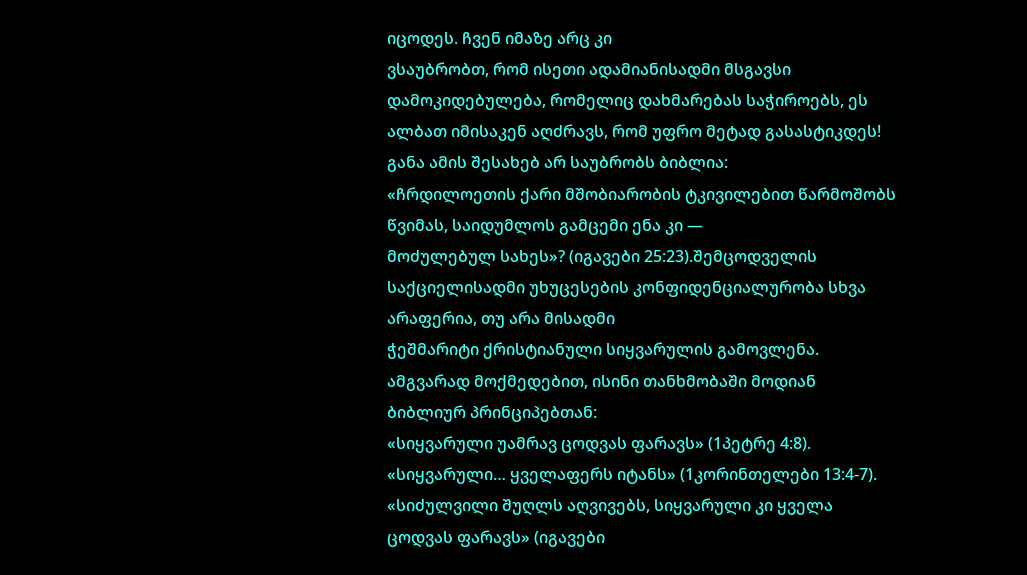იცოდეს. ჩვენ იმაზე არც კი
ვსაუბრობთ, რომ ისეთი ადამიანისადმი მსგავსი დამოკიდებულება, რომელიც დახმარებას საჭიროებს, ეს
ალბათ იმისაკენ აღძრავს, რომ უფრო მეტად გასასტიკდეს! განა ამის შესახებ არ საუბრობს ბიბლია:
«ჩრდილოეთის ქარი მშობიარობის ტკივილებით წარმოშობს წვიმას, საიდუმლოს გამცემი ენა კი —
მოძულებულ სახეს»? (იგავები 25:23).შემცოდველის საქციელისადმი უხუცესების კონფიდენციალურობა სხვა არაფერია, თუ არა მისადმი
ჭეშმარიტი ქრისტიანული სიყვარულის გამოვლენა. ამგვარად მოქმედებით, ისინი თანხმობაში მოდიან
ბიბლიურ პრინციპებთან:
«სიყვარული უამრავ ცოდვას ფარავს» (1პეტრე 4:8).
«სიყვარული… ყველაფერს იტანს» (1კორინთელები 13:4-7).
«სიძულვილი შუღლს აღვივებს, სიყვარული კი ყველა ცოდვას ფარავს» (იგავები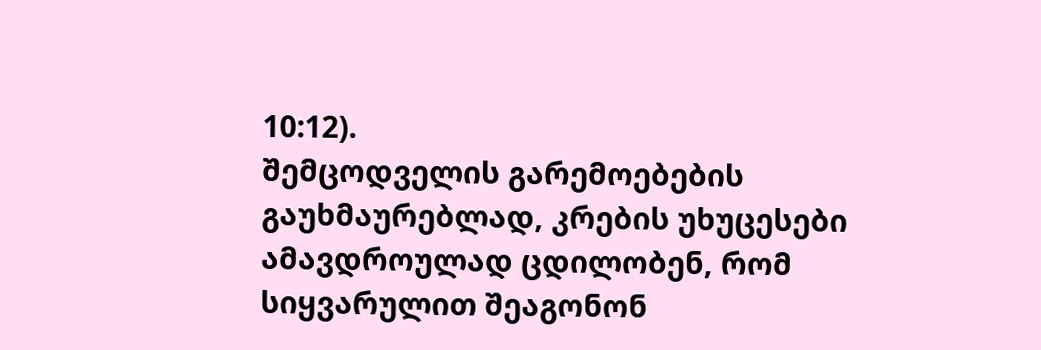10:12).
შემცოდველის გარემოებების გაუხმაურებლად, კრების უხუცესები ამავდროულად ცდილობენ, რომ
სიყვარულით შეაგონონ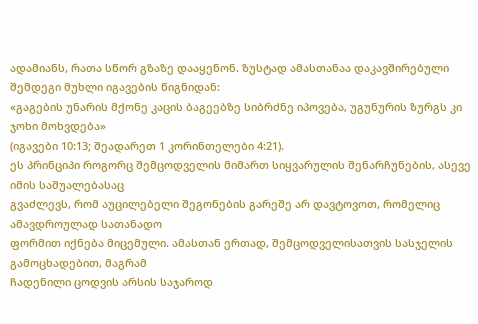ადამიანს, რათა სწორ გზაზე დააყენონ. ზუსტად ამასთანაა დაკავშირებული
შემდეგი მუხლი იგავების წიგნიდან:
«გაგების უნარის მქონე კაცის ბაგეებზე სიბრძნე იპოვება, უგუნურის ზურგს კი ჯოხი მოხვდება»
(იგავები 10:13; შეადარეთ 1 კორინთელები 4:21).
ეს პრინციპი როგორც შემცოდველის მიმართ სიყვარულის შენარჩუნების, ასევე იმის საშუალებასაც
გვაძლევს, რომ აუცილებელი შეგონების გარეშე არ დავტოვოთ, რომელიც ამავდროულად სათანადო
ფორმით იქნება მიცემული. ამასთან ერთად, შემცოდველისათვის სასჯელის გამოცხადებით, მაგრამ
ჩადენილი ცოდვის არსის საჯაროდ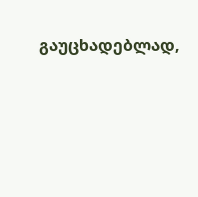გაუცხადებლად,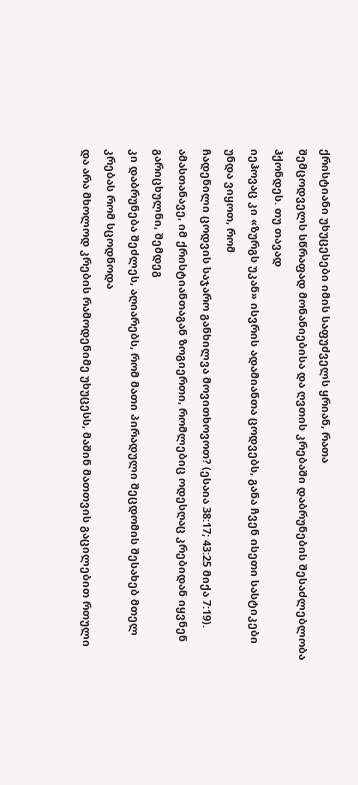ქრისტიანი უხუცესები იმის საფუძველს ყრიან, რათა
შემცოდველს სწრაფად მონანიებისა და ღვთის კრებაში დაბრუნების შესაძლებლობა ჰქონდეს. თუ თავად
იეჰოვაც კი «ზურგს უკან» ისვრის ადამიანთა ცოდვებს, განა ჩვენ ისეთი სასტიკები უნდა ვიყოთ, რომ
ჩადენილი ცოდვის საჯარო განხილვა მოვითხოვოთ? (ესაია 38:17; 43:25 მიქა 7:19).
ამასთანავე, იმ ქრისტიანთაგან ზოგიერთი, რომლებიც ოდესღაც კრებიდან იყვნენ გარიცხულნი, შემდეგ
კი დაბრუნება შეძლეს, აღიარებს, რომ მათი პირადული შეცდომის შესახებ მთელ კრებას რომ სცოდნოდა
და არა მხოლოდ კრების რამოდენიმე უხუცესს, მაშინ მათთვის გაცილებით რთული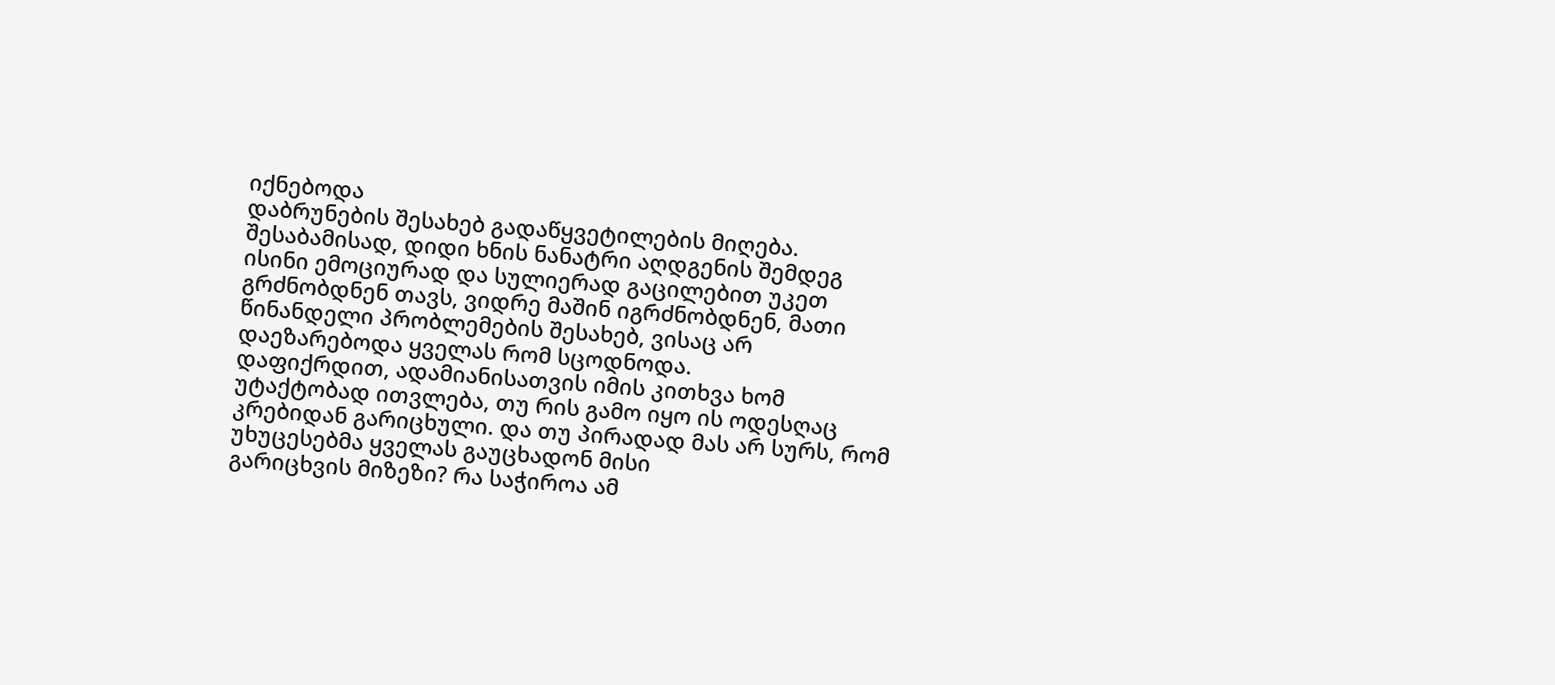იქნებოდა
დაბრუნების შესახებ გადაწყვეტილების მიღება. შესაბამისად, დიდი ხნის ნანატრი აღდგენის შემდეგ
ისინი ემოციურად და სულიერად გაცილებით უკეთ გრძნობდნენ თავს, ვიდრე მაშინ იგრძნობდნენ, მათი
წინანდელი პრობლემების შესახებ, ვისაც არ დაეზარებოდა ყველას რომ სცოდნოდა.
დაფიქრდით, ადამიანისათვის იმის კითხვა ხომ უტაქტობად ითვლება, თუ რის გამო იყო ის ოდესღაც
კრებიდან გარიცხული. და თუ პირადად მას არ სურს, რომ უხუცესებმა ყველას გაუცხადონ მისი
გარიცხვის მიზეზი? რა საჭიროა ამ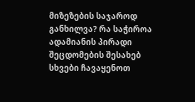მიზეზების საჯაროდ განხილვა? რა საჭიროა ადამიანის პირადი
შეცდომების შესახებ სხვები ჩავაყენოთ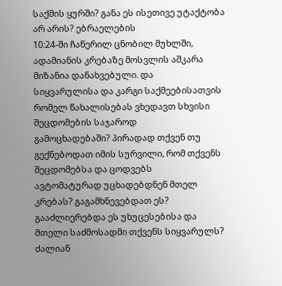საქმის ყურში? განა ეს ისეთივე უტაქტობა არ არის? ებრაელების
10:24-ში ჩაწერილ ცნობილ მუხლში, ადამიანის კრებაზე მოსვლის აშკარა მიზანია დანახვებული. და
სიყვარულისა და კარგი საქმეებისათვის რომელ წახალისებას ვხედავთ სხვისი შეცდომების საჯაროდ
გამოცხადებაში? პირადად თქვენ თუ გექნებოდათ იმის სურვილი, რომ თქვენს შეცდომებსა და ცოდვებს
ავტომატურად უცხადებდნენ მთელ კრებას? გაგამხნევებდათ ეს? გააძლიერებდა ეს უხუცესებისა და
მთელი საძმოსადმი თქვენს სიყვარულს? ძალიან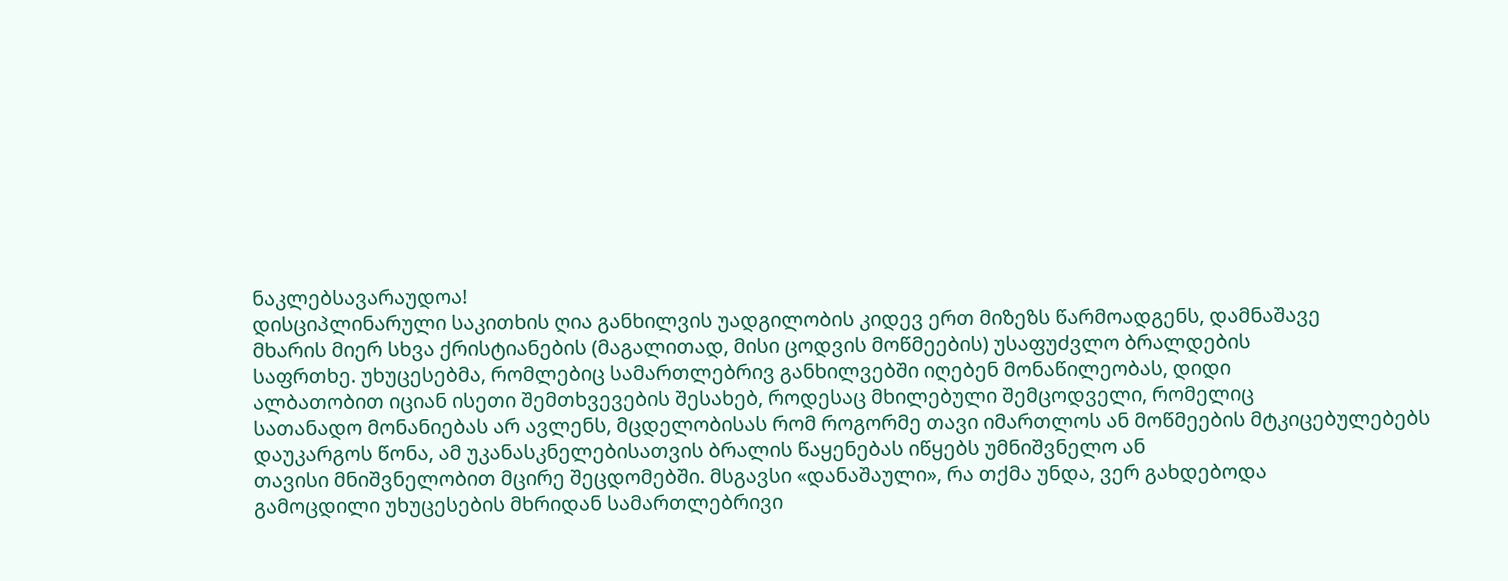ნაკლებსავარაუდოა!
დისციპლინარული საკითხის ღია განხილვის უადგილობის კიდევ ერთ მიზეზს წარმოადგენს, დამნაშავე
მხარის მიერ სხვა ქრისტიანების (მაგალითად, მისი ცოდვის მოწმეების) უსაფუძვლო ბრალდების
საფრთხე. უხუცესებმა, რომლებიც სამართლებრივ განხილვებში იღებენ მონაწილეობას, დიდი
ალბათობით იციან ისეთი შემთხვევების შესახებ, როდესაც მხილებული შემცოდველი, რომელიც
სათანადო მონანიებას არ ავლენს, მცდელობისას რომ როგორმე თავი იმართლოს ან მოწმეების მტკიცებულებებს დაუკარგოს წონა, ამ უკანასკნელებისათვის ბრალის წაყენებას იწყებს უმნიშვნელო ან
თავისი მნიშვნელობით მცირე შეცდომებში. მსგავსი «დანაშაული», რა თქმა უნდა, ვერ გახდებოდა
გამოცდილი უხუცესების მხრიდან სამართლებრივი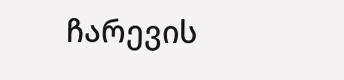ჩარევის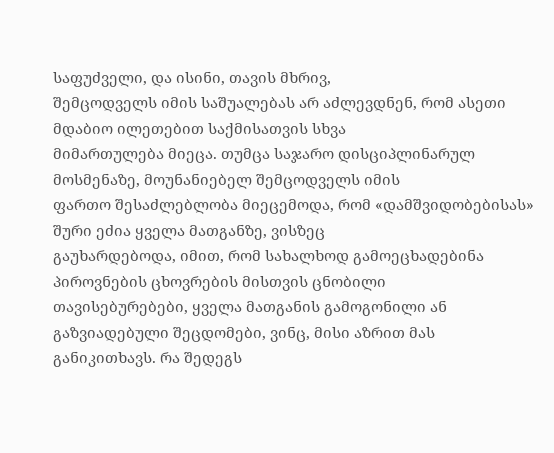საფუძველი, და ისინი, თავის მხრივ,
შემცოდველს იმის საშუალებას არ აძლევდნენ, რომ ასეთი მდაბიო ილეთებით საქმისათვის სხვა
მიმართულება მიეცა. თუმცა საჯარო დისციპლინარულ მოსმენაზე, მოუნანიებელ შემცოდველს იმის
ფართო შესაძლებლობა მიეცემოდა, რომ «დამშვიდობებისას» შური ეძია ყველა მათგანზე, ვისზეც
გაუხარდებოდა, იმით, რომ სახალხოდ გამოეცხადებინა პიროვნების ცხოვრების მისთვის ცნობილი
თავისებურებები, ყველა მათგანის გამოგონილი ან გაზვიადებული შეცდომები, ვინც, მისი აზრით მას
განიკითხავს. რა შედეგს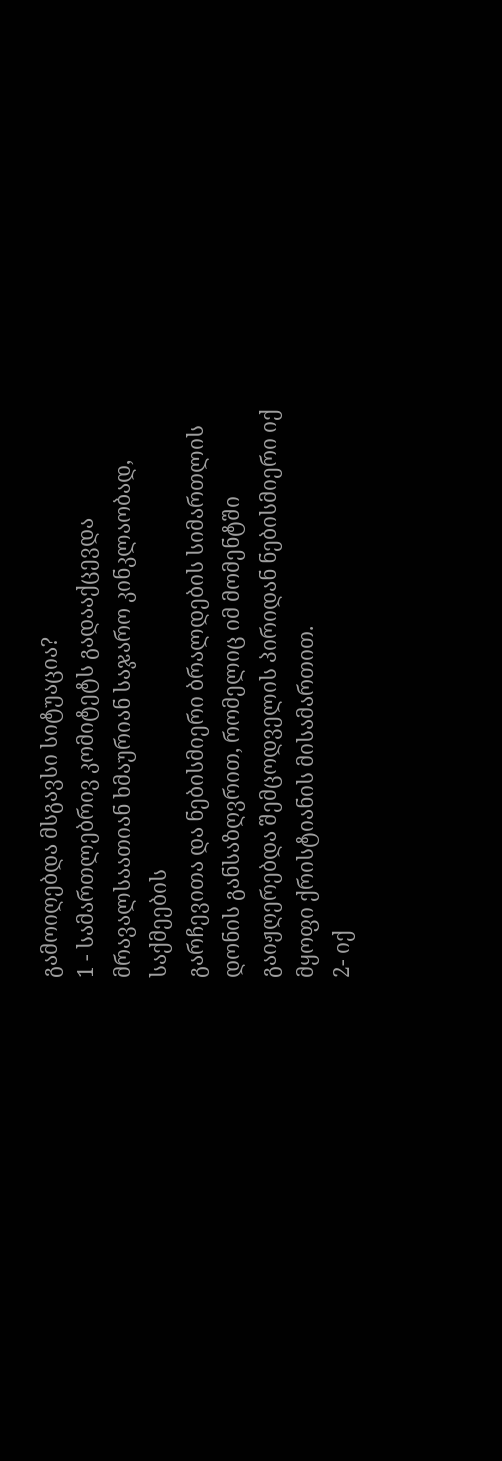გამოიღებდა მსგავსი სიტუაცია?
1 - სამართლებრივ კომიტეტს გადააქცევდა მრავალსაათიან ხმაურიან საჯარო კინკლაობად, საქმეების
გარჩევითა და ნებისმიერი ბრალდების სიმართლის დონის განსაზღვრით, რომელიც იმ მომენტში
გაიჟღერებდა შემცოდველის პირიდან ნებისმიერი იქ მყოფი ქრისტიანის მისამართით.
2- იქ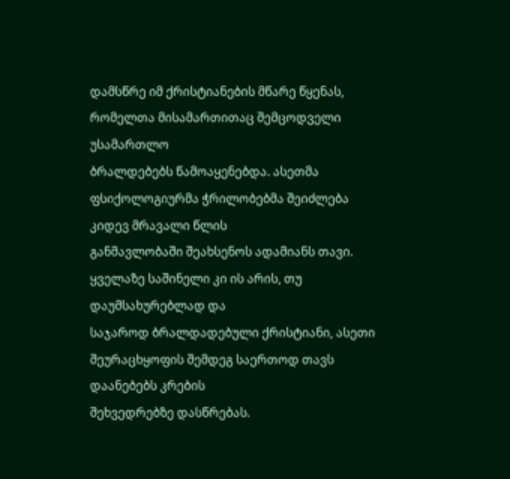დამსწრე იმ ქრისტიანების მწარე წყენას, რომელთა მისამართითაც შემცოდველი უსამართლო
ბრალდებებს წამოაყენებდა. ასეთმა ფსიქოლოგიურმა ჭრილობებმა შეიძლება კიდევ მრავალი წლის
განმავლობაში შეახსენოს ადამიანს თავი. ყველაზე საშინელი კი ის არის, თუ დაუმსახურებლად და
საჯაროდ ბრალდადებული ქრისტიანი, ასეთი შეურაცხყოფის შემდეგ საერთოდ თავს დაანებებს კრების
შეხვედრებზე დასწრებას.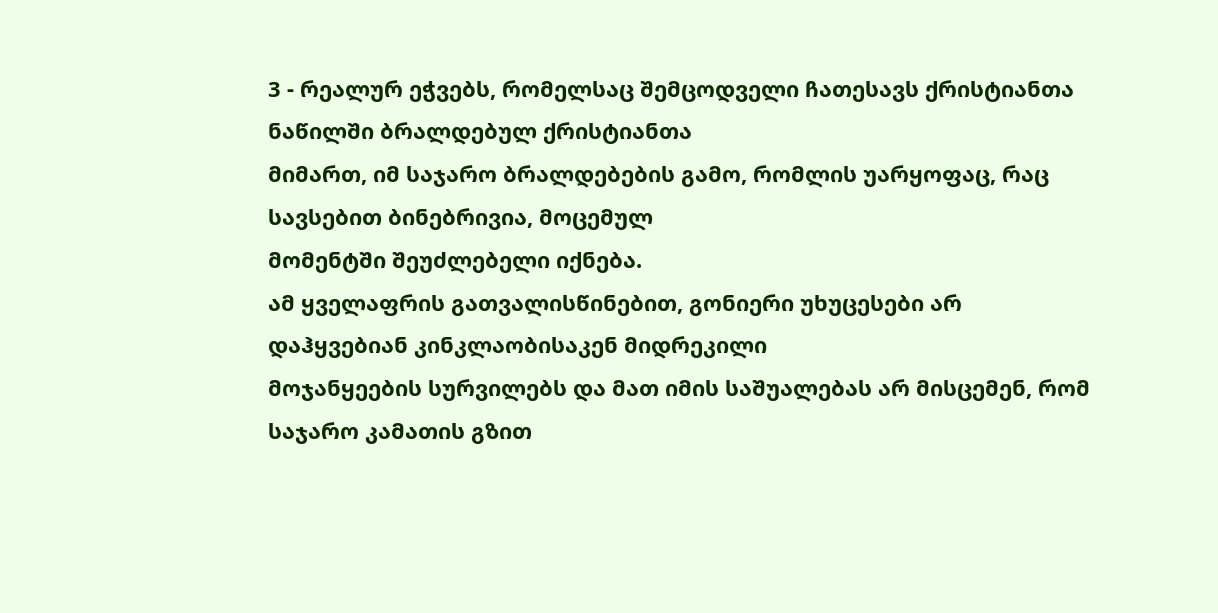3 - რეალურ ეჭვებს, რომელსაც შემცოდველი ჩათესავს ქრისტიანთა ნაწილში ბრალდებულ ქრისტიანთა
მიმართ, იმ საჯარო ბრალდებების გამო, რომლის უარყოფაც, რაც სავსებით ბინებრივია, მოცემულ
მომენტში შეუძლებელი იქნება.
ამ ყველაფრის გათვალისწინებით, გონიერი უხუცესები არ დაჰყვებიან კინკლაობისაკენ მიდრეკილი
მოჯანყეების სურვილებს და მათ იმის საშუალებას არ მისცემენ, რომ საჯარო კამათის გზით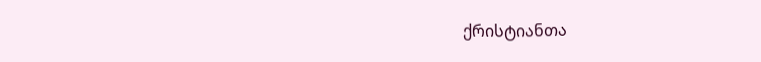ქრისტიანთა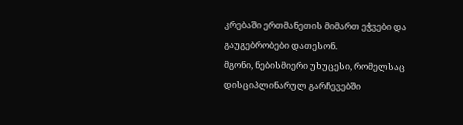კრებაში ერთმანეთის მიმართ ეჭვები და გაუგებრობები დათესონ.
მგონი, ნებისმიერი უხუცესი, რომელსაც დისციპლინარულ გარჩევებში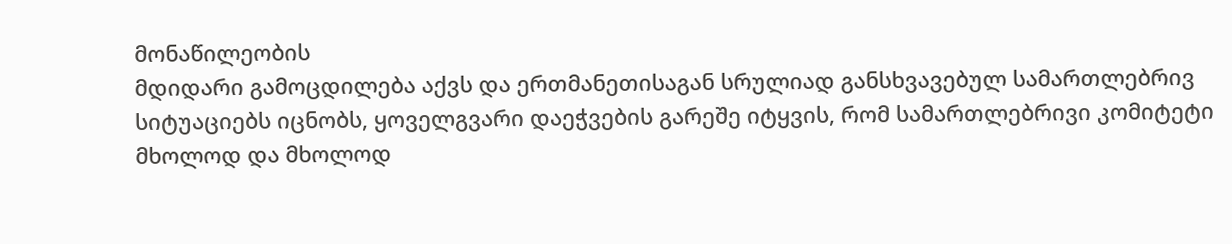მონაწილეობის
მდიდარი გამოცდილება აქვს და ერთმანეთისაგან სრულიად განსხვავებულ სამართლებრივ
სიტუაციებს იცნობს, ყოველგვარი დაეჭვების გარეშე იტყვის, რომ სამართლებრივი კომიტეტი
მხოლოდ და მხოლოდ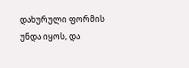დახურული ფორმის უნდა იყოს, და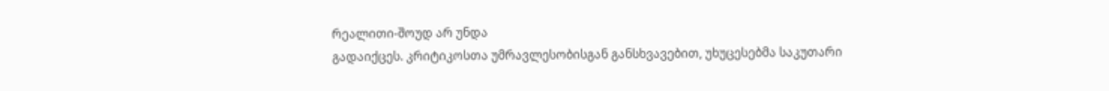რეალითი-შოუდ არ უნდა
გადაიქცეს. კრიტიკოსთა უმრავლესობისგან განსხვავებით, უხუცესებმა საკუთარი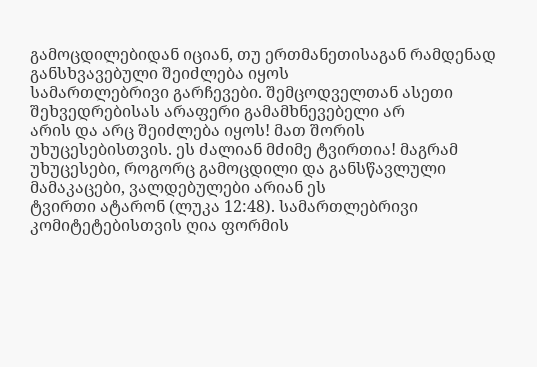გამოცდილებიდან იციან, თუ ერთმანეთისაგან რამდენად განსხვავებული შეიძლება იყოს
სამართლებრივი გარჩევები. შემცოდველთან ასეთი შეხვედრებისას არაფერი გამამხნევებელი არ
არის და არც შეიძლება იყოს! მათ შორის უხუცესებისთვის. ეს ძალიან მძიმე ტვირთია! მაგრამ
უხუცესები, როგორც გამოცდილი და განსწავლული მამაკაცები, ვალდებულები არიან ეს
ტვირთი ატარონ (ლუკა 12:48). სამართლებრივი კომიტეტებისთვის ღია ფორმის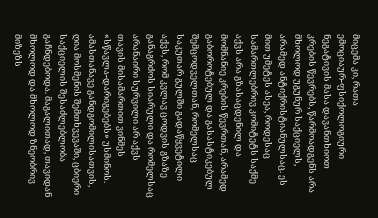მიცემა კი, რათა
ემოციაურ-ფსიქოლოგიური ნეგატივის მასა დავანთხიოთ კრების წევრებს, წარმოადგენს არა
მხოლოდ უგუნურ საქციელს, არამედ ანტიქრისტიანულსაც. ეს მით უმეტეს ასეა, როდესაც
სამართლებრივ კომიტეტს საქმე აქვს არა გზასაცდენილ და მომნანიე კრების წევრთან, არამედ
გაბოროტებულ და გასასტიკებულ შემცოდველთან, რომელსაც საკუთარ გულში გადაწყვეტილი
აქვს, რომ კვლავ ცოდვის გზაზე განაგრძოს სიარული და რომელსაც არანაირი სურვილი არ აქვს
თავის მისამართით ვინმეს «სწავლა-დარიგებებს» უსმინოს.
ამასთანავე განდგომილისათვის, ღია მოსმენის შემთხვევაში, ცბიერი საქციელის შესაძლებლობა
გაჩნდებოდა. მაგალითად, თავიდან მხოლოდ და მხოლოდ ზნეობრივ მიზეზს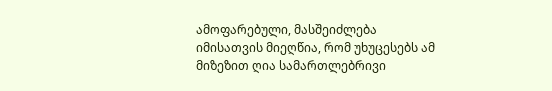ამოფარებული, მასშეიძლება იმისათვის მიეღწია, რომ უხუცესებს ამ მიზეზით ღია სამართლებრივი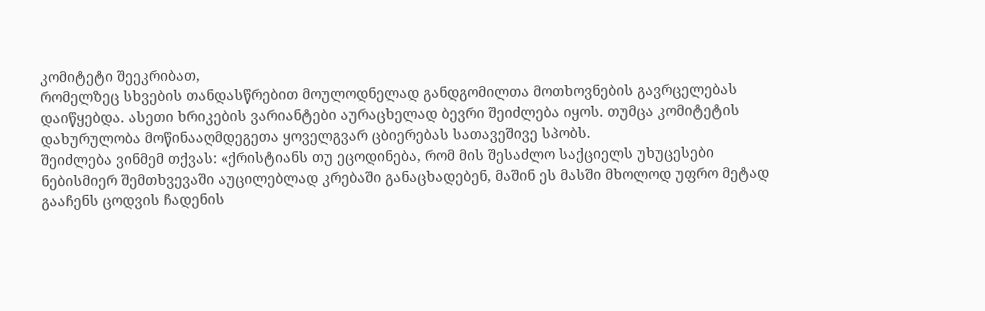კომიტეტი შეეკრიბათ,
რომელზეც სხვების თანდასწრებით მოულოდნელად განდგომილთა მოთხოვნების გავრცელებას
დაიწყებდა. ასეთი ხრიკების ვარიანტები აურაცხელად ბევრი შეიძლება იყოს. თუმცა კომიტეტის
დახურულობა მოწინააღმდეგეთა ყოველგვარ ცბიერებას სათავეშივე სპობს.
შეიძლება ვინმემ თქვას: «ქრისტიანს თუ ეცოდინება, რომ მის შესაძლო საქციელს უხუცესები
ნებისმიერ შემთხვევაში აუცილებლად კრებაში განაცხადებენ, მაშინ ეს მასში მხოლოდ უფრო მეტად
გააჩენს ცოდვის ჩადენის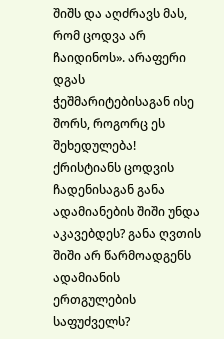შიშს და აღძრავს მას, რომ ცოდვა არ ჩაიდინოს». არაფერი დგას
ჭეშმარიტებისაგან ისე შორს, როგორც ეს შეხედულება! ქრისტიანს ცოდვის ჩადენისაგან განა
ადამიანების შიში უნდა აკავებდეს? განა ღვთის შიში არ წარმოადგენს ადამიანის ერთგულების
საფუძველს?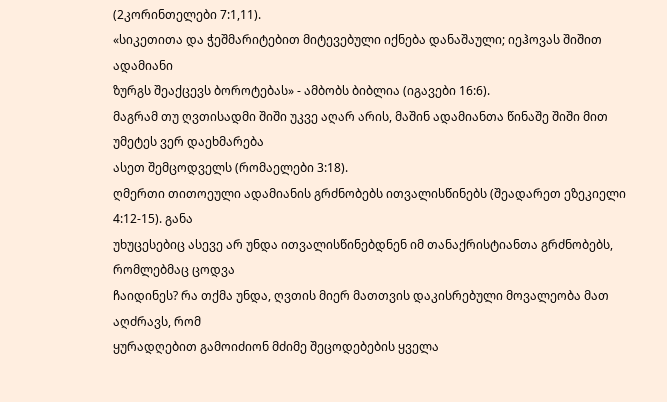(2კორინთელები 7:1,11).
«სიკეთითა და ჭეშმარიტებით მიტევებული იქნება დანაშაული; იეჰოვას შიშით ადამიანი
ზურგს შეაქცევს ბოროტებას» - ამბობს ბიბლია (იგავები 16:6).
მაგრამ თუ ღვთისადმი შიში უკვე აღარ არის, მაშინ ადამიანთა წინაშე შიში მით უმეტეს ვერ დაეხმარება
ასეთ შემცოდველს (რომაელები 3:18).
ღმერთი თითოეული ადამიანის გრძნობებს ითვალისწინებს (შეადარეთ ეზეკიელი 4:12-15). განა
უხუცესებიც ასევე არ უნდა ითვალისწინებდნენ იმ თანაქრისტიანთა გრძნობებს, რომლებმაც ცოდვა
ჩაიდინეს? რა თქმა უნდა, ღვთის მიერ მათთვის დაკისრებული მოვალეობა მათ აღძრავს, რომ
ყურადღებით გამოიძიონ მძიმე შეცოდებების ყველა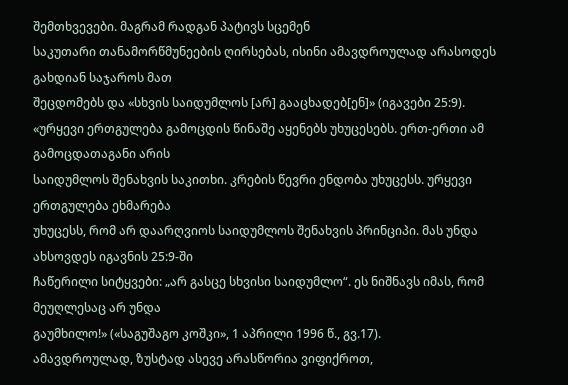შემთხვევები. მაგრამ რადგან პატივს სცემენ
საკუთარი თანამორწმუნეების ღირსებას, ისინი ამავდროულად არასოდეს გახდიან საჯაროს მათ
შეცდომებს და «სხვის საიდუმლოს [არ] გააცხადებ[ენ]» (იგავები 25:9).
«ურყევი ერთგულება გამოცდის წინაშე აყენებს უხუცესებს. ერთ-ერთი ამ გამოცდათაგანი არის
საიდუმლოს შენახვის საკითხი. კრების წევრი ენდობა უხუცესს. ურყევი ერთგულება ეხმარება
უხუცესს, რომ არ დაარღვიოს საიდუმლოს შენახვის პრინციპი. მას უნდა ახსოვდეს იგავნის 25:9-ში
ჩაწერილი სიტყვები: „არ გასცე სხვისი საიდუმლო“. ეს ნიშნავს იმას, რომ მეუღლესაც არ უნდა
გაუმხილო!» («საგუშაგო კოშკი», 1 აპრილი 1996 წ., გვ.17).
ამავდროულად, ზუსტად ასევე არასწორია ვიფიქროთ,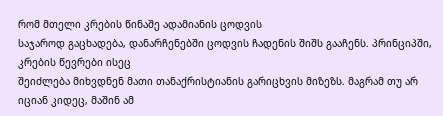რომ მთელი კრების წინაშე ადამიანის ცოდვის
საჯაროდ გაცხადება, დანარჩენებში ცოდვის ჩადენის შიშს გააჩენს. პრინციპში, კრების წევრები ისეც
შეიძლება მიხვდნენ მათი თანაქრისტიანის გარიცხვის მიზეზს. მაგრამ თუ არ იციან კიდეც, მაშინ ამ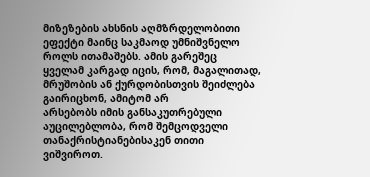მიზეზების ახსნის აღმზრდელობითი ეფექტი მაინც საკმაოდ უმნიშვნელო როლს ითამაშებს. ამის გარეშეც
ყველამ კარგად იცის, რომ, მაგალითად, მრუშობის ან ქურდობისთვის შეიძლება გაირიცხონ, ამიტომ არ
არსებობს იმის განსაკუთრებული აუცილებლობა, რომ შემცოდველი თანაქრისტიანებისაკენ თითი
ვიშვიროთ.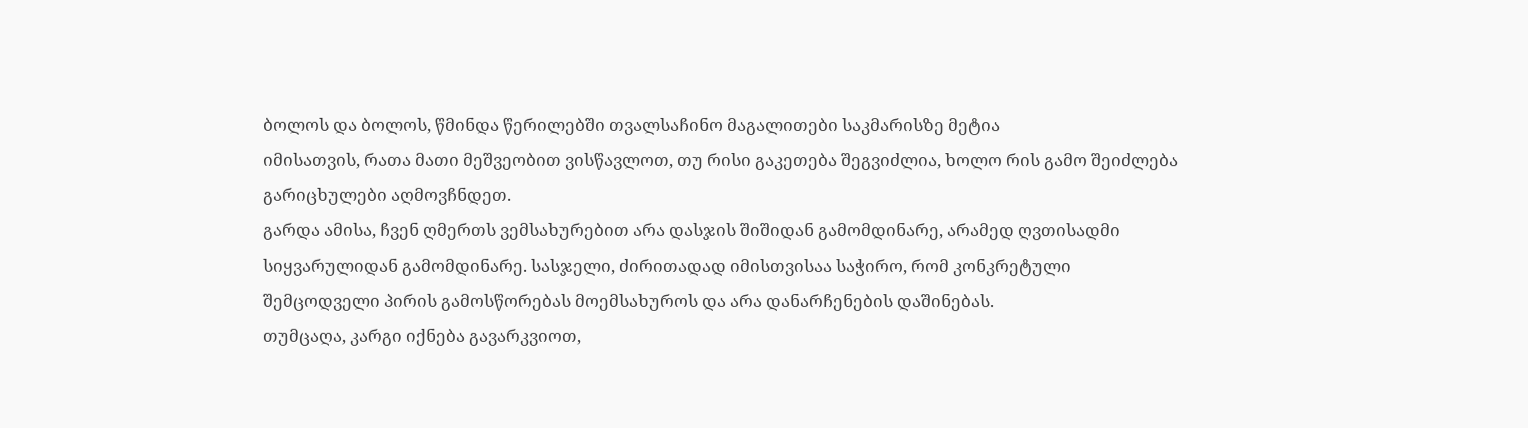ბოლოს და ბოლოს, წმინდა წერილებში თვალსაჩინო მაგალითები საკმარისზე მეტია
იმისათვის, რათა მათი მეშვეობით ვისწავლოთ, თუ რისი გაკეთება შეგვიძლია, ხოლო რის გამო შეიძლება
გარიცხულები აღმოვჩნდეთ.
გარდა ამისა, ჩვენ ღმერთს ვემსახურებით არა დასჯის შიშიდან გამომდინარე, არამედ ღვთისადმი
სიყვარულიდან გამომდინარე. სასჯელი, ძირითადად იმისთვისაა საჭირო, რომ კონკრეტული
შემცოდველი პირის გამოსწორებას მოემსახუროს და არა დანარჩენების დაშინებას.
თუმცაღა, კარგი იქნება გავარკვიოთ,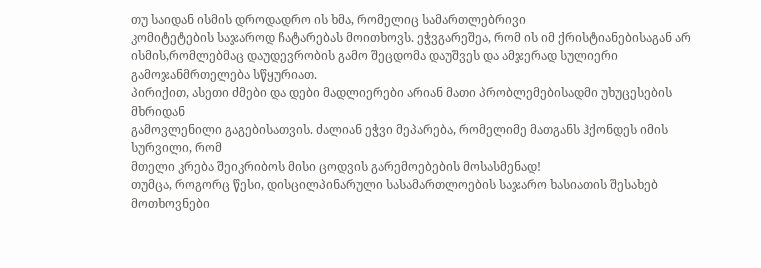თუ საიდან ისმის დროდადრო ის ხმა, რომელიც სამართლებრივი
კომიტეტების საჯაროდ ჩატარებას მოითხოვს. ეჭვგარეშეა, რომ ის იმ ქრისტიანებისაგან არ ისმის,რომლებმაც დაუდევრობის გამო შეცდომა დაუშვეს და ამჯერად სულიერი გამოჯანმრთელება სწყურიათ.
პირიქით, ასეთი ძმები და დები მადლიერები არიან მათი პრობლემებისადმი უხუცესების მხრიდან
გამოვლენილი გაგებისათვის. ძალიან ეჭვი მეპარება, რომელიმე მათგანს ჰქონდეს იმის სურვილი, რომ
მთელი კრება შეიკრიბოს მისი ცოდვის გარემოებების მოსასმენად!
თუმცა, როგორც წესი, დისცილპინარული სასამართლოების საჯარო ხასიათის შესახებ მოთხოვნები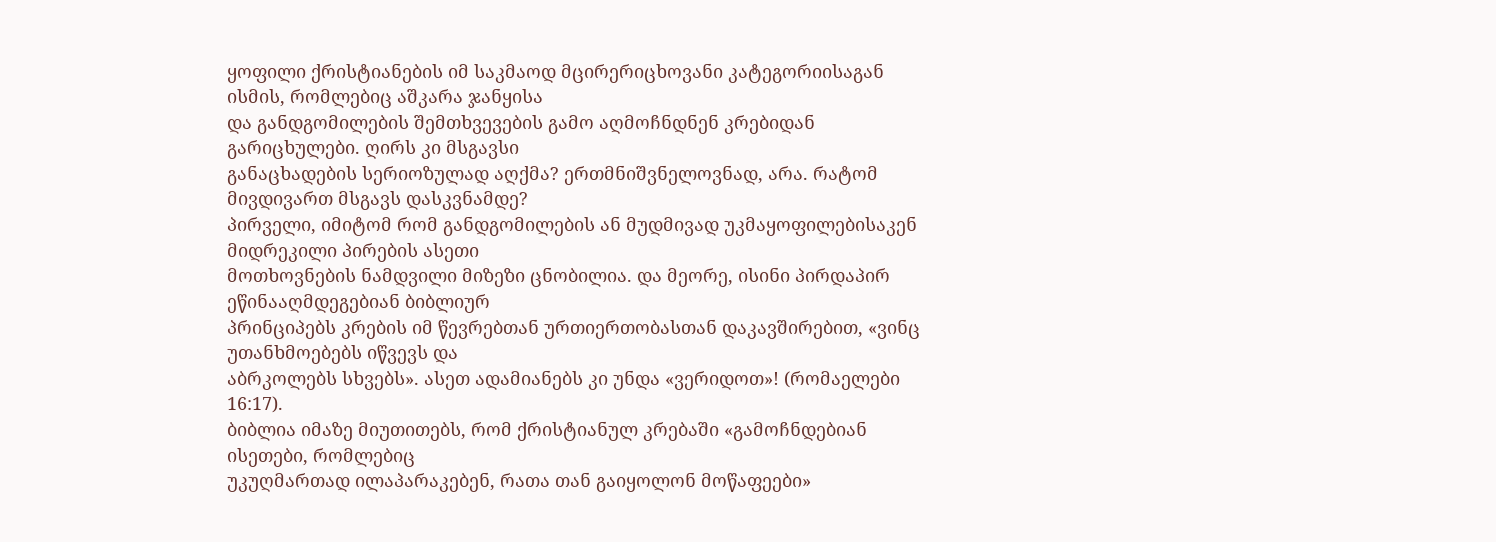ყოფილი ქრისტიანების იმ საკმაოდ მცირერიცხოვანი კატეგორიისაგან ისმის, რომლებიც აშკარა ჯანყისა
და განდგომილების შემთხვევების გამო აღმოჩნდნენ კრებიდან გარიცხულები. ღირს კი მსგავსი
განაცხადების სერიოზულად აღქმა? ერთმნიშვნელოვნად, არა. რატომ მივდივართ მსგავს დასკვნამდე?
პირველი, იმიტომ რომ განდგომილების ან მუდმივად უკმაყოფილებისაკენ მიდრეკილი პირების ასეთი
მოთხოვნების ნამდვილი მიზეზი ცნობილია. და მეორე, ისინი პირდაპირ ეწინააღმდეგებიან ბიბლიურ
პრინციპებს კრების იმ წევრებთან ურთიერთობასთან დაკავშირებით, «ვინც უთანხმოებებს იწვევს და
აბრკოლებს სხვებს». ასეთ ადამიანებს კი უნდა «ვერიდოთ»! (რომაელები 16:17).
ბიბლია იმაზე მიუთითებს, რომ ქრისტიანულ კრებაში «გამოჩნდებიან ისეთები, რომლებიც
უკუღმართად ილაპარაკებენ, რათა თან გაიყოლონ მოწაფეები»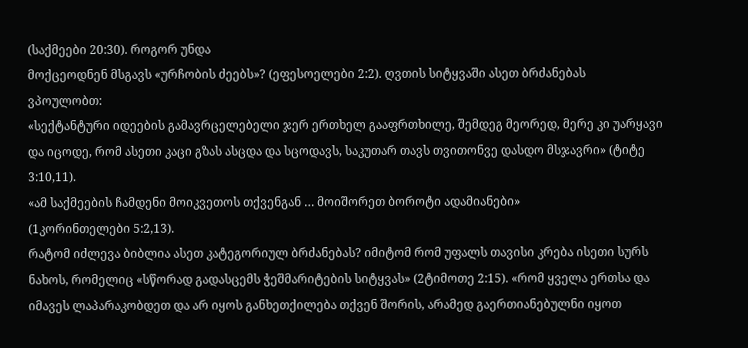(საქმეები 20:30). როგორ უნდა
მოქცეოდნენ მსგავს «ურჩობის ძეებს»? (ეფესოელები 2:2). ღვთის სიტყვაში ასეთ ბრძანებას
ვპოულობთ:
«სექტანტური იდეების გამავრცელებელი ჯერ ერთხელ გააფრთხილე, შემდეგ მეორედ, მერე კი უარყავი
და იცოდე, რომ ასეთი კაცი გზას ასცდა და სცოდავს, საკუთარ თავს თვითონვე დასდო მსჯავრი» (ტიტე
3:10,11).
«ამ საქმეების ჩამდენი მოიკვეთოს თქვენგან … მოიშორეთ ბოროტი ადამიანები»
(1კორინთელები 5:2,13).
რატომ იძლევა ბიბლია ასეთ კატეგორიულ ბრძანებას? იმიტომ რომ უფალს თავისი კრება ისეთი სურს
ნახოს, რომელიც «სწორად გადასცემს ჭეშმარიტების სიტყვას» (2ტიმოთე 2:15). «რომ ყველა ერთსა და
იმავეს ლაპარაკობდეთ და არ იყოს განხეთქილება თქვენ შორის, არამედ გაერთიანებულნი იყოთ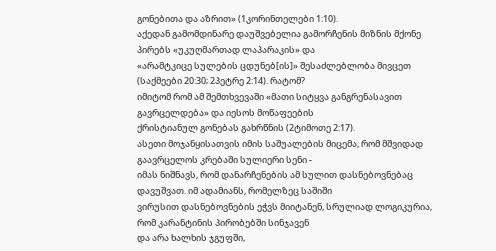გონებითა და აზრით» (1კორინთელები 1:10).
აქედან გამომდინარე დაუშვებელია გამორჩენის მიზნის მქონე პირებს «უკუღმართად ლაპარაკის» და
«არამტკიცე სულების ცდუნებ[ის]» შესაძლებლობა მივცეთ (საქმეები 20:30; 2პეტრე 2:14). რატომ?
იმიტომ რომ ამ შემთხვევაში «მათი სიტყვა განგრენასავით გავრცელდება» და იესოს მოწაფეების
ქრისტიანულ გონებას გახრწნის (2ტიმოთე 2:17).
ასეთი მოჯანყისათვის იმის საშუალების მიცემა, რომ მშვიდად გაავრცელოს კრებაში სულიერი სენი -
იმას ნიშნავს, რომ დანარჩენების ამ სულით დასნებოვნებაც დავუშვათ. იმ ადამიანს, რომელზეც საშიში
ვირუსით დასნებოვნების ეჭვს მიიტანენ, სრულიად ლოგიკურია, რომ კარანტინის პირობებში სინჯავენ
და არა ხალხის ჯგუფში,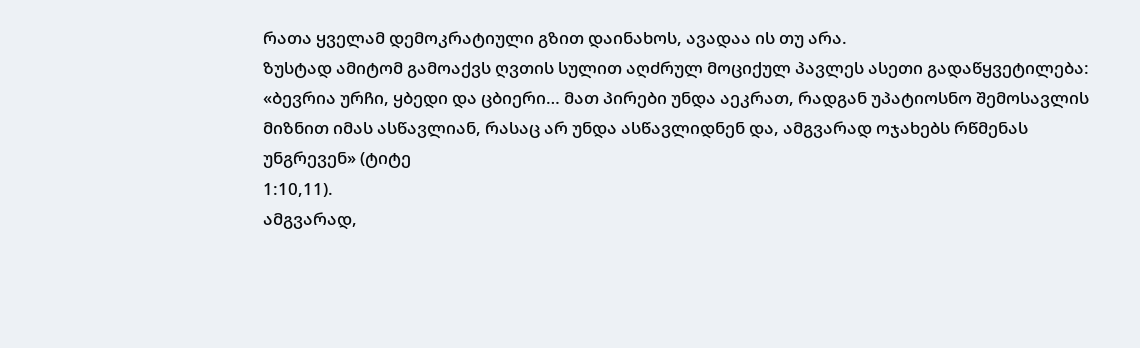რათა ყველამ დემოკრატიული გზით დაინახოს, ავადაა ის თუ არა.
ზუსტად ამიტომ გამოაქვს ღვთის სულით აღძრულ მოციქულ პავლეს ასეთი გადაწყვეტილება:
«ბევრია ურჩი, ყბედი და ცბიერი… მათ პირები უნდა აეკრათ, რადგან უპატიოსნო შემოსავლის
მიზნით იმას ასწავლიან, რასაც არ უნდა ასწავლიდნენ და, ამგვარად ოჯახებს რწმენას უნგრევენ» (ტიტე
1:10,11).
ამგვარად,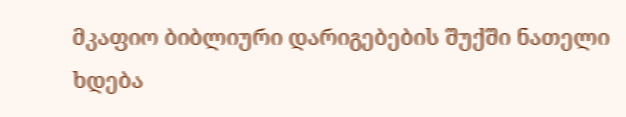მკაფიო ბიბლიური დარიგებების შუქში ნათელი ხდება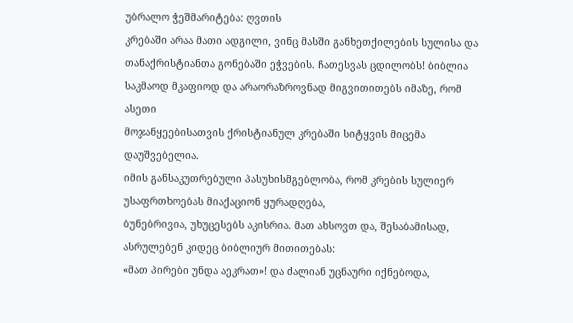უბრალო ჭეშმარიტება: ღვთის
კრებაში არაა მათი ადგილი, ვინც მასში განხეთქილების სულისა და თანაქრისტიანთა გონებაში ეჭვების. ჩათესვას ცდილობს! ბიბლია საკმაოდ მკაფიოდ და არაორაზროვნად მიგვითითებს იმაზე, რომ ასეთი
მოჯანყეებისათვის ქრისტიანულ კრებაში სიტყვის მიცემა დაუშვებელია.
იმის განსაკუთრებული პასუხისმგებლობა, რომ კრების სულიერ უსაფრთხოებას მიაქაციონ ყურადღება,
ბუნებრივია, უხუცესებს აკისრია. მათ ახსოვთ და, შესაბამისად, ასრულებენ კიდეც ბიბლიურ მითითებას:
«მათ პირები უნდა აეკრათ»! და ძალიან უცნაური იქნებოდა,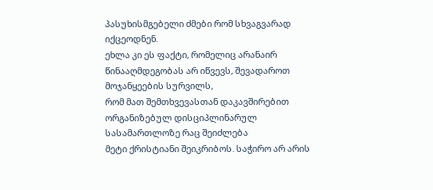პასუხისმგებელი ძმები რომ სხვაგვარად
იქცეოდნენ.
ეხლა კი ეს ფაქტი, რომელიც არანაირ წინააღმდეგობას არ იწვევს, შევადაროთ მოჯანყეების სურვილს,
რომ მათ შემთხვევასთან დაკავშირებით ორგანიზებულ დისციპლინარულ სასამართლოზე რაც შეიძლება
მეტი ქრისტიანი შეიკრიბოს. საჭირო არ არის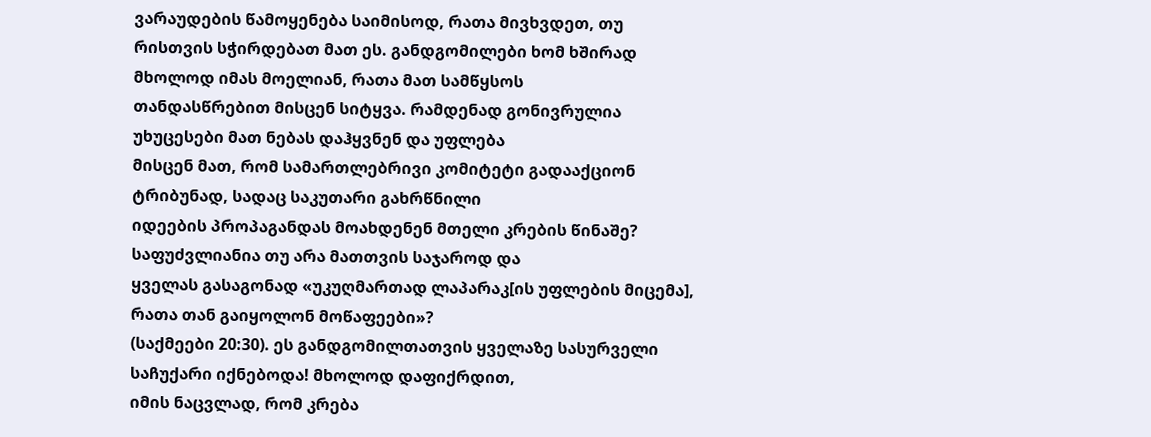ვარაუდების წამოყენება საიმისოდ, რათა მივხვდეთ, თუ
რისთვის სჭირდებათ მათ ეს. განდგომილები ხომ ხშირად მხოლოდ იმას მოელიან, რათა მათ სამწყსოს
თანდასწრებით მისცენ სიტყვა. რამდენად გონივრულია უხუცესები მათ ნებას დაჰყვნენ და უფლება
მისცენ მათ, რომ სამართლებრივი კომიტეტი გადააქციონ ტრიბუნად, სადაც საკუთარი გახრწნილი
იდეების პროპაგანდას მოახდენენ მთელი კრების წინაშე? საფუძვლიანია თუ არა მათთვის საჯაროდ და
ყველას გასაგონად «უკუღმართად ლაპარაკ[ის უფლების მიცემა], რათა თან გაიყოლონ მოწაფეები»?
(საქმეები 20:30). ეს განდგომილთათვის ყველაზე სასურველი საჩუქარი იქნებოდა! მხოლოდ დაფიქრდით,
იმის ნაცვლად, რომ კრება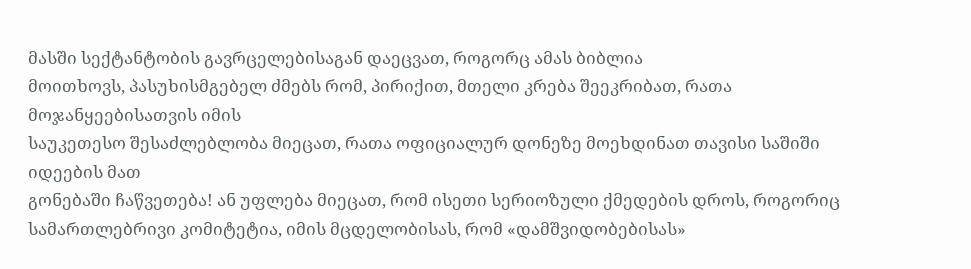მასში სექტანტობის გავრცელებისაგან დაეცვათ, როგორც ამას ბიბლია
მოითხოვს, პასუხისმგებელ ძმებს რომ, პირიქით, მთელი კრება შეეკრიბათ, რათა მოჯანყეებისათვის იმის
საუკეთესო შესაძლებლობა მიეცათ, რათა ოფიციალურ დონეზე მოეხდინათ თავისი საშიში იდეების მათ
გონებაში ჩაწვეთება! ან უფლება მიეცათ, რომ ისეთი სერიოზული ქმედების დროს, როგორიც
სამართლებრივი კომიტეტია, იმის მცდელობისას, რომ «დამშვიდობებისას»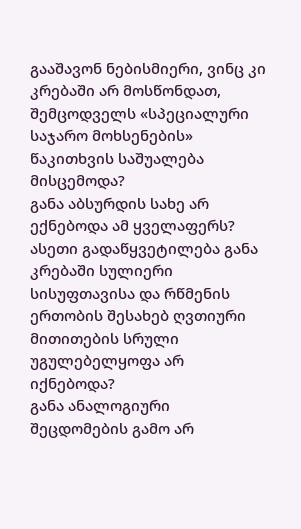გააშავონ ნებისმიერი, ვინც კი
კრებაში არ მოსწონდათ, შემცოდველს «სპეციალური საჯარო მოხსენების» წაკითხვის საშუალება
მისცემოდა?
განა აბსურდის სახე არ ექნებოდა ამ ყველაფერს? ასეთი გადაწყვეტილება განა კრებაში სულიერი
სისუფთავისა და რწმენის ერთობის შესახებ ღვთიური მითითების სრული უგულებელყოფა არ იქნებოდა?
განა ანალოგიური შეცდომების გამო არ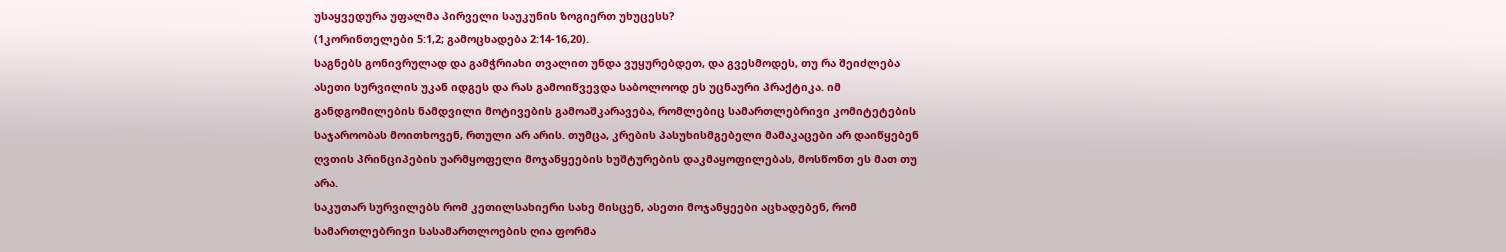უსაყვედურა უფალმა პირველი საუკუნის ზოგიერთ უხუცესს?
(1კორინთელები 5:1,2; გამოცხადება 2:14-16,20).
საგნებს გონივრულად და გამჭრიახი თვალით უნდა ვუყურებდეთ, და გვესმოდეს, თუ რა შეიძლება
ასეთი სურვილის უკან იდგეს და რას გამოიწვევდა საბოლოოდ ეს უცნაური პრაქტიკა. იმ
განდგომილების ნამდვილი მოტივების გამოაშკარავება, რომლებიც სამართლებრივი კომიტეტების
საჯაროობას მოითხოვენ, რთული არ არის. თუმცა, კრების პასუხისმგებელი მამაკაცები არ დაიწყებენ
ღვთის პრინციპების უარმყოფელი მოჯანყეების ხუშტურების დაკმაყოფილებას, მოსწონთ ეს მათ თუ
არა.
საკუთარ სურვილებს რომ კეთილსახიერი სახე მისცენ, ასეთი მოჯანყეები აცხადებენ, რომ
სამართლებრივი სასამართლოების ღია ფორმა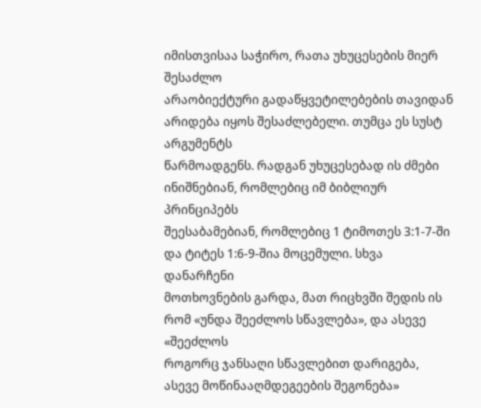იმისთვისაა საჭირო, რათა უხუცესების მიერ შესაძლო
არაობიექტური გადაწყვეტილებების თავიდან არიდება იყოს შესაძლებელი. თუმცა ეს სუსტ არგუმენტს
წარმოადგენს. რადგან უხუცესებად ის ძმები ინიშნებიან, რომლებიც იმ ბიბლიურ პრინციპებს
შეესაბამებიან, რომლებიც 1 ტიმოთეს 3:1-7-ში და ტიტეს 1:6-9-შია მოცემული. სხვა დანარჩენი
მოთხოვნების გარდა, მათ რიცხვში შედის ის რომ «უნდა შეეძლოს სწავლება», და ასევე «შეეძლოს
როგორც ჯანსაღი სწავლებით დარიგება, ასევე მოწინააღმდეგეების შეგონება»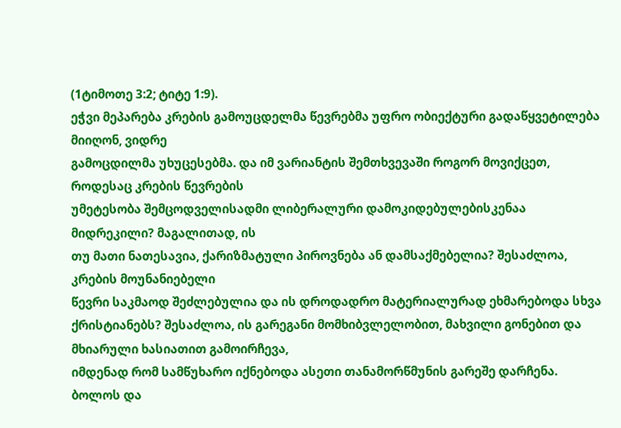(1ტიმოთე 3:2; ტიტე 1:9).
ეჭვი მეპარება კრების გამოუცდელმა წევრებმა უფრო ობიექტური გადაწყვეტილება მიიღონ, ვიდრე
გამოცდილმა უხუცესებმა. და იმ ვარიანტის შემთხვევაში როგორ მოვიქცეთ, როდესაც კრების წევრების
უმეტესობა შემცოდველისადმი ლიბერალური დამოკიდებულებისკენაა მიდრეკილი? მაგალითად, ის
თუ მათი ნათესავია, ქარიზმატული პიროვნება ან დამსაქმებელია? შესაძლოა, კრების მოუნანიებელი
წევრი საკმაოდ შეძლებულია და ის დროდადრო მატერიალურად ეხმარებოდა სხვა ქრისტიანებს? შესაძლოა, ის გარეგანი მომხიბვლელობით, მახვილი გონებით და მხიარული ხასიათით გამოირჩევა,
იმდენად რომ სამწუხარო იქნებოდა ასეთი თანამორწმუნის გარეშე დარჩენა. ბოლოს და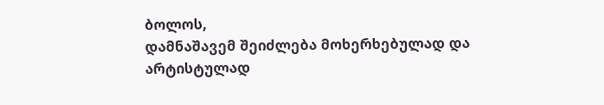ბოლოს,
დამნაშავემ შეიძლება მოხერხებულად და არტისტულად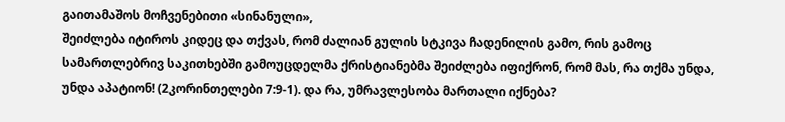გაითამაშოს მოჩვენებითი «სინანული»,
შეიძლება იტიროს კიდეც და თქვას, რომ ძალიან გულის სტკივა ჩადენილის გამო, რის გამოც
სამართლებრივ საკითხებში გამოუცდელმა ქრისტიანებმა შეიძლება იფიქრონ, რომ მას, რა თქმა უნდა,
უნდა აპატიონ! (2კორინთელები 7:9-1). და რა, უმრავლესობა მართალი იქნება?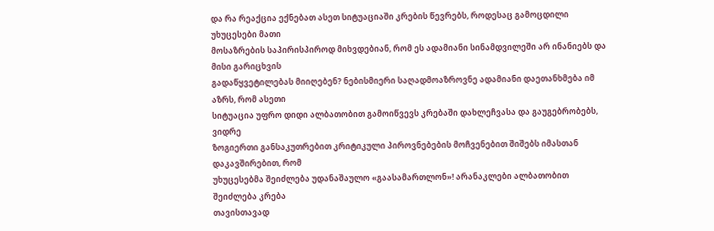და რა რეაქცია ექნებათ ასეთ სიტუაციაში კრების წევრებს, როდესაც გამოცდილი უხუცესები მათი
მოსაზრების საპირისპიროდ მიხვდებიან, რომ ეს ადამიანი სინამდვილეში არ ინანიებს და მისი გარიცხვის
გადაწყვეტილებას მიიღებენ? ნებისმიერი საღადმოაზროვნე ადამიანი დაეთანხმება იმ აზრს, რომ ასეთი
სიტუაცია უფრო დიდი ალბათობით გამოიწვევს კრებაში დახლეჩვასა და გაუგებრობებს, ვიდრე
ზოგიერთი განსაკუთრებით კრიტიკული პიროვნებების მოჩვენებით შიშებს იმასთან დაკავშირებით, რომ
უხუცესებმა შეიძლება უდანაშაულო «გაასამართლონ»! არანაკლები ალბათობით შეიძლება კრება
თავისთავად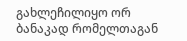გახლეჩილიყო ორ ბანაკად რომელთაგან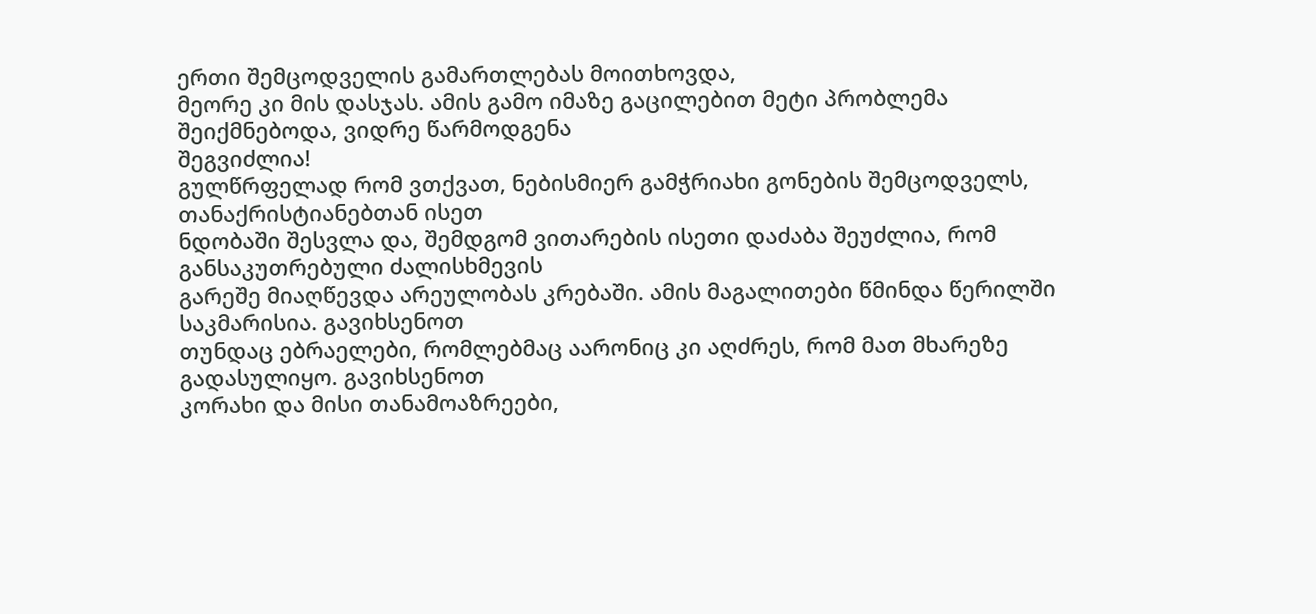ერთი შემცოდველის გამართლებას მოითხოვდა,
მეორე კი მის დასჯას. ამის გამო იმაზე გაცილებით მეტი პრობლემა შეიქმნებოდა, ვიდრე წარმოდგენა
შეგვიძლია!
გულწრფელად რომ ვთქვათ, ნებისმიერ გამჭრიახი გონების შემცოდველს, თანაქრისტიანებთან ისეთ
ნდობაში შესვლა და, შემდგომ ვითარების ისეთი დაძაბა შეუძლია, რომ განსაკუთრებული ძალისხმევის
გარეშე მიაღწევდა არეულობას კრებაში. ამის მაგალითები წმინდა წერილში საკმარისია. გავიხსენოთ
თუნდაც ებრაელები, რომლებმაც აარონიც კი აღძრეს, რომ მათ მხარეზე გადასულიყო. გავიხსენოთ
კორახი და მისი თანამოაზრეები,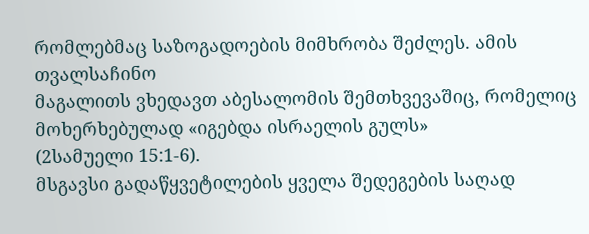რომლებმაც საზოგადოების მიმხრობა შეძლეს. ამის თვალსაჩინო
მაგალითს ვხედავთ აბესალომის შემთხვევაშიც, რომელიც მოხერხებულად «იგებდა ისრაელის გულს»
(2სამუელი 15:1-6).
მსგავსი გადაწყვეტილების ყველა შედეგების საღად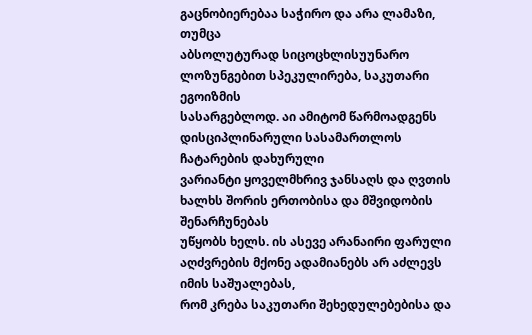გაცნობიერებაა საჭირო და არა ლამაზი, თუმცა
აბსოლუტურად სიცოცხლისუუნარო ლოზუნგებით სპეკულირება, საკუთარი ეგოიზმის
სასარგებლოდ. აი ამიტომ წარმოადგენს დისციპლინარული სასამართლოს ჩატარების დახურული
ვარიანტი ყოველმხრივ ჯანსაღს და ღვთის ხალხს შორის ერთობისა და მშვიდობის შენარჩუნებას
უწყობს ხელს. ის ასევე არანაირი ფარული აღძვრების მქონე ადამიანებს არ აძლევს იმის საშუალებას,
რომ კრება საკუთარი შეხედულებებისა და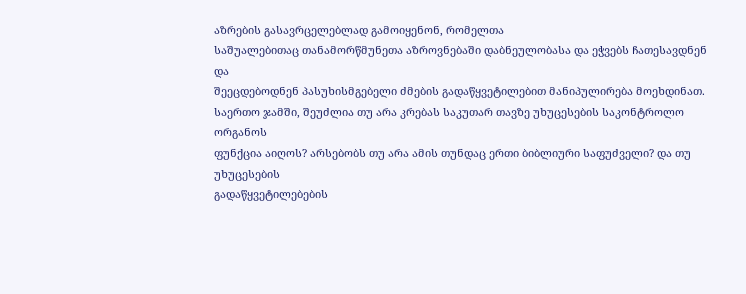აზრების გასავრცელებლად გამოიყენონ, რომელთა
საშუალებითაც თანამორწმუნეთა აზროვნებაში დაბნეულობასა და ეჭვებს ჩათესავდნენ და
შეეცდებოდნენ პასუხისმგებელი ძმების გადაწყვეტილებით მანიპულირება მოეხდინათ.
საერთო ჯამში, შეუძლია თუ არა კრებას საკუთარ თავზე უხუცესების საკონტროლო ორგანოს
ფუნქცია აიღოს? არსებობს თუ არა ამის თუნდაც ერთი ბიბლიური საფუძველი? და თუ უხუცესების
გადაწყვეტილებების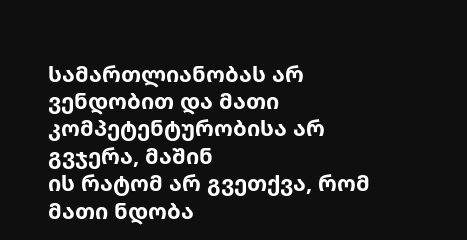სამართლიანობას არ ვენდობით და მათი კომპეტენტურობისა არ გვჯერა, მაშინ
ის რატომ არ გვეთქვა, რომ მათი ნდობა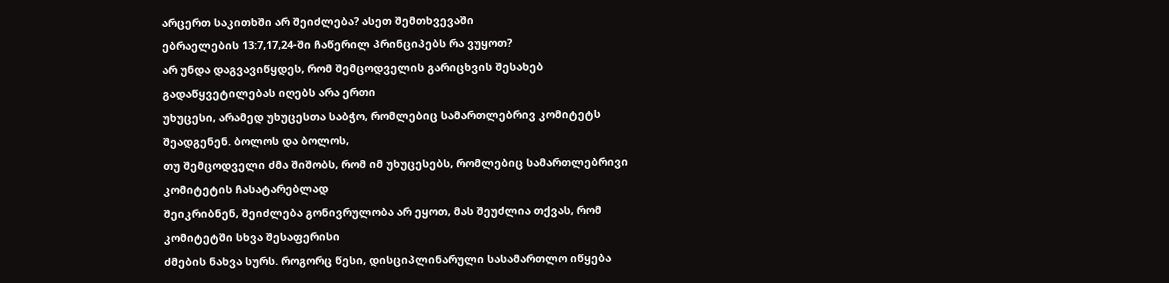არცერთ საკითხში არ შეიძლება? ასეთ შემთხვევაში
ებრაელების 13:7,17,24-ში ჩაწერილ პრინციპებს რა ვუყოთ?
არ უნდა დაგვავიწყდეს, რომ შემცოდველის გარიცხვის შესახებ გადაწყვეტილებას იღებს არა ერთი
უხუცესი, არამედ უხუცესთა საბჭო, რომლებიც სამართლებრივ კომიტეტს შეადგენენ. ბოლოს და ბოლოს,
თუ შემცოდველი ძმა შიშობს, რომ იმ უხუცესებს, რომლებიც სამართლებრივი კომიტეტის ჩასატარებლად
შეიკრიბნენ, შეიძლება გონივრულობა არ ეყოთ, მას შეუძლია თქვას, რომ კომიტეტში სხვა შესაფერისი
ძმების ნახვა სურს. როგორც წესი, დისციპლინარული სასამართლო იწყება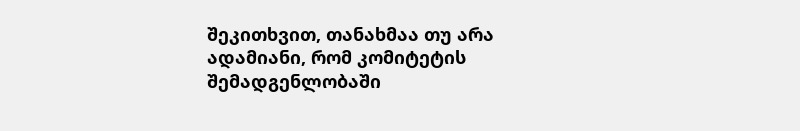შეკითხვით, თანახმაა თუ არა
ადამიანი, რომ კომიტეტის შემადგენლობაში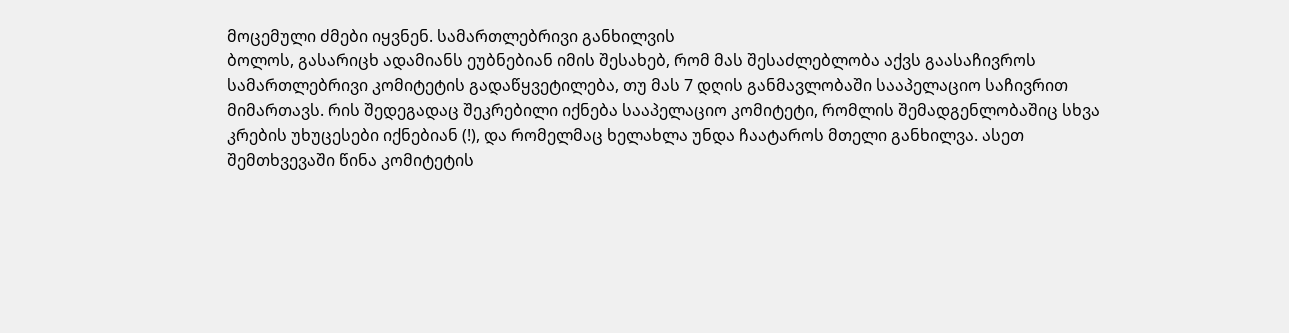მოცემული ძმები იყვნენ. სამართლებრივი განხილვის
ბოლოს, გასარიცხ ადამიანს ეუბნებიან იმის შესახებ, რომ მას შესაძლებლობა აქვს გაასაჩივროს
სამართლებრივი კომიტეტის გადაწყვეტილება, თუ მას 7 დღის განმავლობაში სააპელაციო საჩივრით
მიმართავს. რის შედეგადაც შეკრებილი იქნება სააპელაციო კომიტეტი, რომლის შემადგენლობაშიც სხვა
კრების უხუცესები იქნებიან (!), და რომელმაც ხელახლა უნდა ჩაატაროს მთელი განხილვა. ასეთ
შემთხვევაში წინა კომიტეტის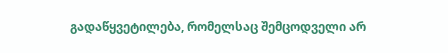გადაწყვეტილება, რომელსაც შემცოდველი არ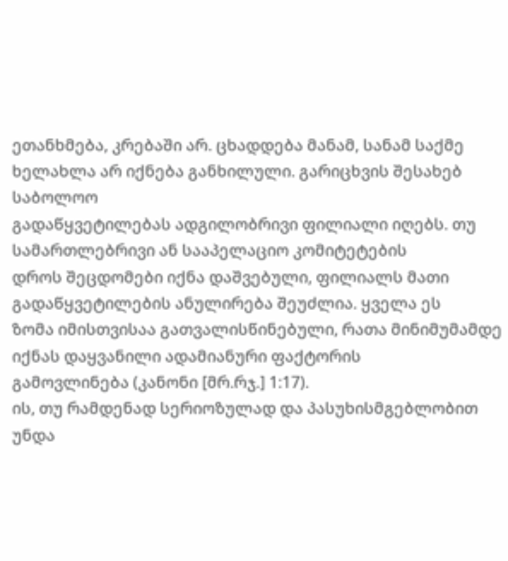ეთანხმება, კრებაში არ. ცხადდება მანამ, სანამ საქმე ხელახლა არ იქნება განხილული. გარიცხვის შესახებ საბოლოო
გადაწყვეტილებას ადგილობრივი ფილიალი იღებს. თუ სამართლებრივი ან სააპელაციო კომიტეტების
დროს შეცდომები იქნა დაშვებული, ფილიალს მათი გადაწყვეტილების ანულირება შეუძლია. ყველა ეს
ზომა იმისთვისაა გათვალისწინებული, რათა მინიმუმამდე იქნას დაყვანილი ადამიანური ფაქტორის
გამოვლინება (კანონი [მრ.რჯ.] 1:17).
ის, თუ რამდენად სერიოზულად და პასუხისმგებლობით უნდა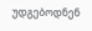უდგებოდნენ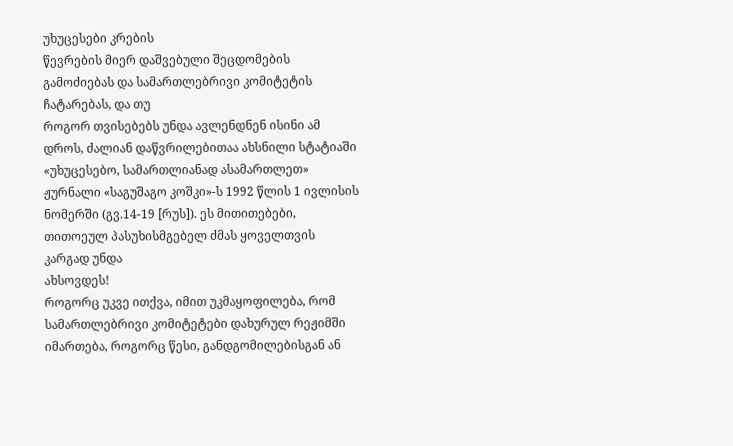უხუცესები კრების
წევრების მიერ დაშვებული შეცდომების გამოძიებას და სამართლებრივი კომიტეტის ჩატარებას, და თუ
როგორ თვისებებს უნდა ავლენდნენ ისინი ამ დროს, ძალიან დაწვრილებითაა ახსნილი სტატიაში
«უხუცესებო, სამართლიანად ასამართლეთ» ჟურნალი «საგუშაგო კოშკი»-ს 1992 წლის 1 ივლისის
ნომერში (გვ.14-19 [რუს]). ეს მითითებები, თითოეულ პასუხისმგებელ ძმას ყოველთვის კარგად უნდა
ახსოვდეს!
როგორც უკვე ითქვა, იმით უკმაყოფილება, რომ სამართლებრივი კომიტეტები დახურულ რეჟიმში
იმართება, როგორც წესი, განდგომილებისგან ან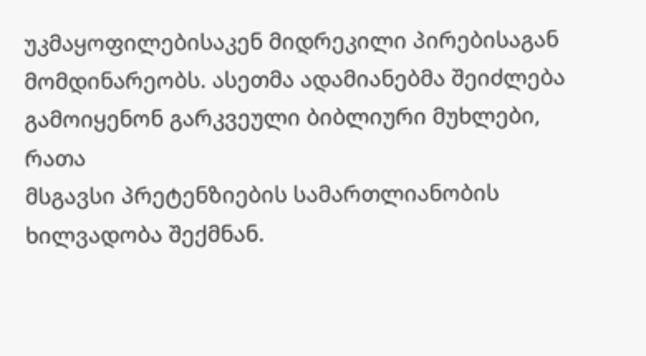უკმაყოფილებისაკენ მიდრეკილი პირებისაგან
მომდინარეობს. ასეთმა ადამიანებმა შეიძლება გამოიყენონ გარკვეული ბიბლიური მუხლები, რათა
მსგავსი პრეტენზიების სამართლიანობის ხილვადობა შექმნან.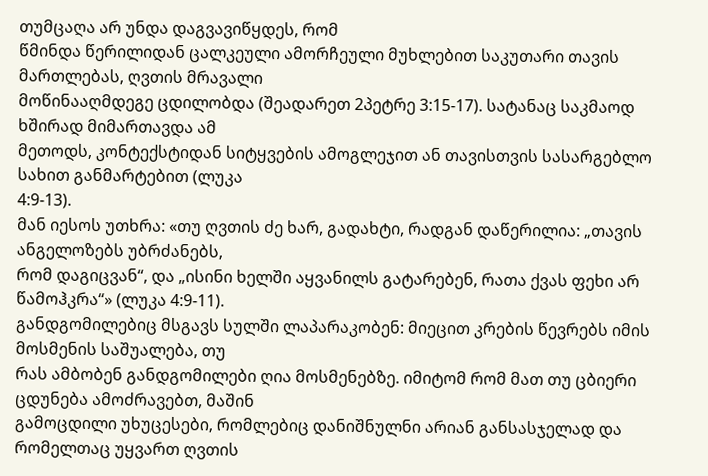თუმცაღა არ უნდა დაგვავიწყდეს, რომ
წმინდა წერილიდან ცალკეული ამორჩეული მუხლებით საკუთარი თავის მართლებას, ღვთის მრავალი
მოწინააღმდეგე ცდილობდა (შეადარეთ 2პეტრე 3:15-17). სატანაც საკმაოდ ხშირად მიმართავდა ამ
მეთოდს, კონტექსტიდან სიტყვების ამოგლეჯით ან თავისთვის სასარგებლო სახით განმარტებით (ლუკა
4:9-13).
მან იესოს უთხრა: «თუ ღვთის ძე ხარ, გადახტი, რადგან დაწერილია: „თავის ანგელოზებს უბრძანებს,
რომ დაგიცვან“, და „ისინი ხელში აყვანილს გატარებენ, რათა ქვას ფეხი არ წამოჰკრა“» (ლუკა 4:9-11).
განდგომილებიც მსგავს სულში ლაპარაკობენ: მიეცით კრების წევრებს იმის მოსმენის საშუალება, თუ
რას ამბობენ განდგომილები ღია მოსმენებზე. იმიტომ რომ მათ თუ ცბიერი ცდუნება ამოძრავებთ, მაშინ
გამოცდილი უხუცესები, რომლებიც დანიშნულნი არიან განსასჯელად და რომელთაც უყვართ ღვთის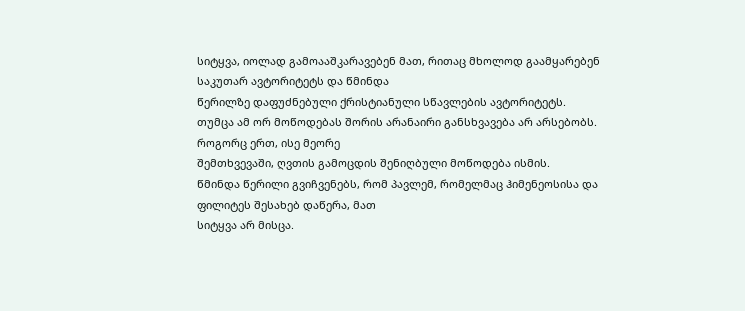სიტყვა, იოლად გამოააშკარავებენ მათ, რითაც მხოლოდ გაამყარებენ საკუთარ ავტორიტეტს და წმინდა
წერილზე დაფუძნებული ქრისტიანული სწავლების ავტორიტეტს.
თუმცა ამ ორ მოწოდებას შორის არანაირი განსხვავება არ არსებობს. როგორც ერთ, ისე მეორე
შემთხვევაში, ღვთის გამოცდის შენიღბული მოწოდება ისმის.
წმინდა წერილი გვიჩვენებს, რომ პავლემ, რომელმაც ჰიმენეოსისა და ფილიტეს შესახებ დაწერა, მათ
სიტყვა არ მისცა.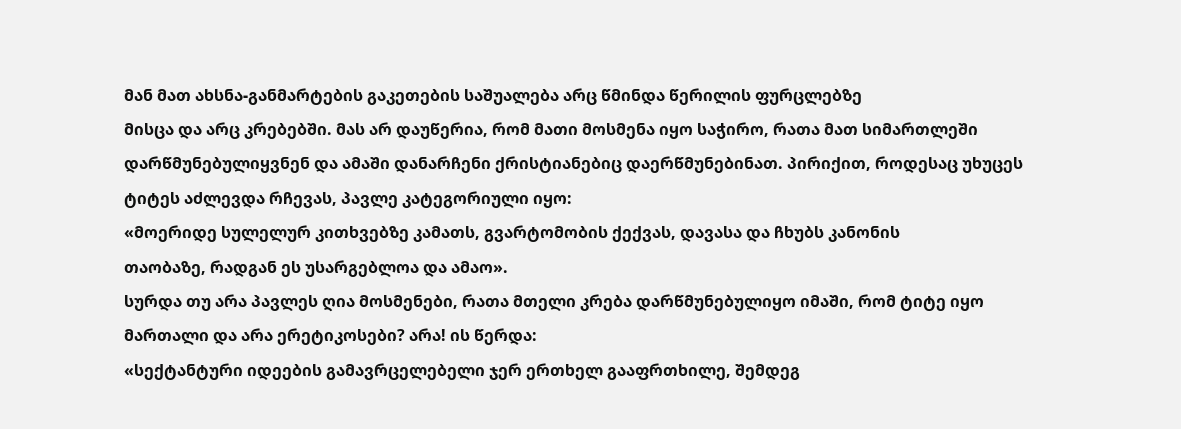მან მათ ახსნა-განმარტების გაკეთების საშუალება არც წმინდა წერილის ფურცლებზე
მისცა და არც კრებებში. მას არ დაუწერია, რომ მათი მოსმენა იყო საჭირო, რათა მათ სიმართლეში
დარწმუნებულიყვნენ და ამაში დანარჩენი ქრისტიანებიც დაერწმუნებინათ. პირიქით, როდესაც უხუცეს
ტიტეს აძლევდა რჩევას, პავლე კატეგორიული იყო:
«მოერიდე სულელურ კითხვებზე კამათს, გვარტომობის ქექვას, დავასა და ჩხუბს კანონის
თაობაზე, რადგან ეს უსარგებლოა და ამაო».
სურდა თუ არა პავლეს ღია მოსმენები, რათა მთელი კრება დარწმუნებულიყო იმაში, რომ ტიტე იყო
მართალი და არა ერეტიკოსები? არა! ის წერდა:
«სექტანტური იდეების გამავრცელებელი ჯერ ერთხელ გააფრთხილე, შემდეგ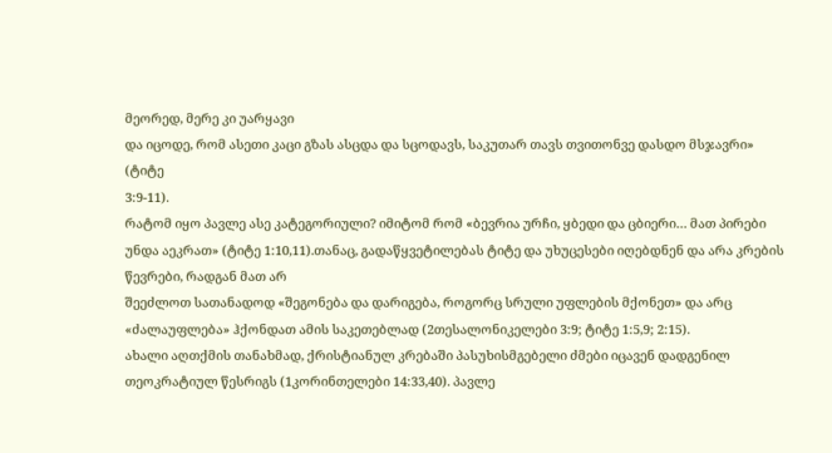მეორედ, მერე კი უარყავი
და იცოდე, რომ ასეთი კაცი გზას ასცდა და სცოდავს, საკუთარ თავს თვითონვე დასდო მსჯავრი» (ტიტე
3:9-11).
რატომ იყო პავლე ასე კატეგორიული? იმიტომ რომ «ბევრია ურჩი, ყბედი და ცბიერი… მათ პირები
უნდა აეკრათ» (ტიტე 1:10,11).თანაც, გადაწყვეტილებას ტიტე და უხუცესები იღებდნენ და არა კრების წევრები, რადგან მათ არ
შეეძლოთ სათანადოდ «შეგონება და დარიგება, როგორც სრული უფლების მქონეთ» და არც
«ძალაუფლება» ჰქონდათ ამის საკეთებლად (2თესალონიკელები 3:9; ტიტე 1:5,9; 2:15).
ახალი აღთქმის თანახმად, ქრისტიანულ კრებაში პასუხისმგებელი ძმები იცავენ დადგენილ
თეოკრატიულ წესრიგს (1კორინთელები 14:33,40). პავლე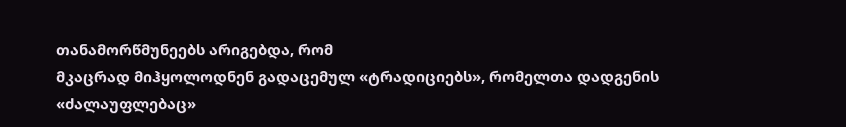თანამორწმუნეებს არიგებდა, რომ
მკაცრად მიჰყოლოდნენ გადაცემულ «ტრადიციებს», რომელთა დადგენის «ძალაუფლებაც»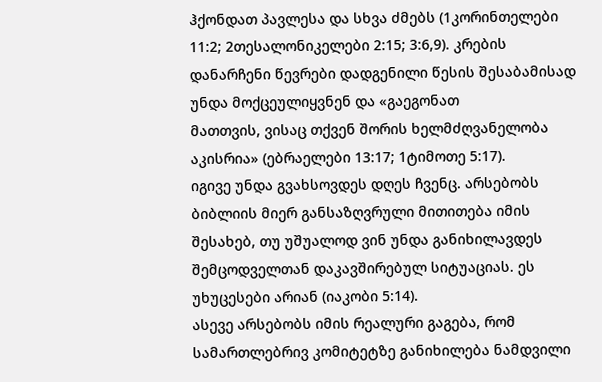ჰქონდათ პავლესა და სხვა ძმებს (1კორინთელები 11:2; 2თესალონიკელები 2:15; 3:6,9). კრების
დანარჩენი წევრები დადგენილი წესის შესაბამისად უნდა მოქცეულიყვნენ და «გაეგონათ
მათთვის, ვისაც თქვენ შორის ხელმძღვანელობა აკისრია» (ებრაელები 13:17; 1ტიმოთე 5:17).
იგივე უნდა გვახსოვდეს დღეს ჩვენც. არსებობს ბიბლიის მიერ განსაზღვრული მითითება იმის
შესახებ, თუ უშუალოდ ვინ უნდა განიხილავდეს შემცოდველთან დაკავშირებულ სიტუაციას. ეს
უხუცესები არიან (იაკობი 5:14).
ასევე არსებობს იმის რეალური გაგება, რომ სამართლებრივ კომიტეტზე განიხილება ნამდვილი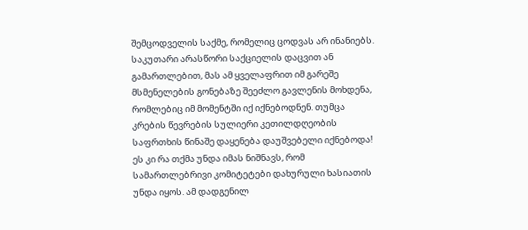შემცოდველის საქმე, რომელიც ცოდვას არ ინანიებს. საკუთარი არასწორი საქციელის დაცვით ან
გამართლებით, მას ამ ყველაფრით იმ გარეშე მსმენელების გონებაზე შეეძლო გავლენის მოხდენა,
რომლებიც იმ მომენტში იქ იქნებოდნენ. თუმცა კრების წევრების სულიერი კეთილდღეობის
საფრთხის წინაშე დაყენება დაუშვებელი იქნებოდა! ეს კი რა თქმა უნდა იმას ნიშნავს, რომ
სამართლებრივი კომიტეტები დახურული ხასიათის უნდა იყოს. ამ დადგენილ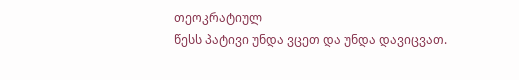თეოკრატიულ
წესს პატივი უნდა ვცეთ და უნდა დავიცვათ.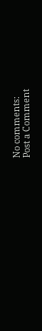No comments:
Post a Comment